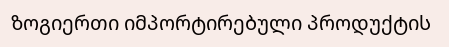ზოგიერთი იმპორტირებული პროდუქტის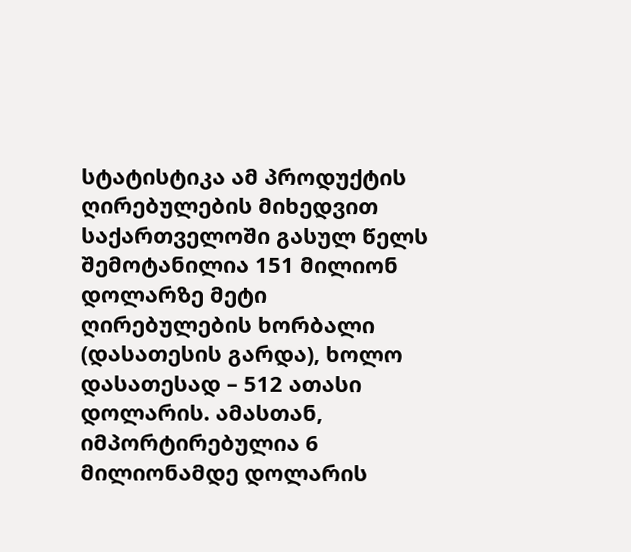სტატისტიკა ამ პროდუქტის ღირებულების მიხედვით
საქართველოში გასულ წელს შემოტანილია 151 მილიონ დოლარზე მეტი ღირებულების ხორბალი (დასათესის გარდა), ხოლო დასათესად – 512 ათასი დოლარის. ამასთან, იმპორტირებულია 6 მილიონამდე დოლარის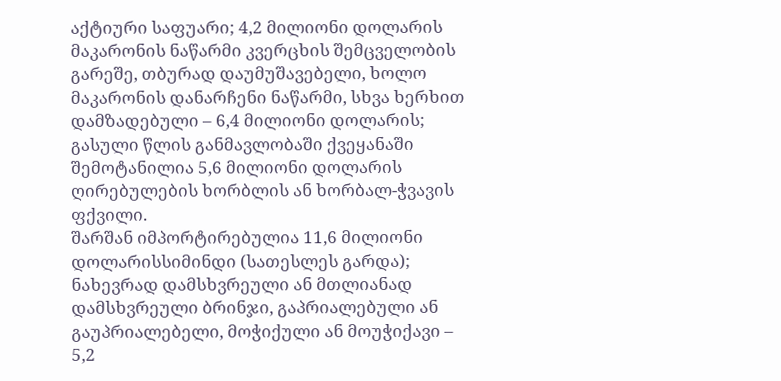აქტიური საფუარი; 4,2 მილიონი დოლარის მაკარონის ნაწარმი კვერცხის შემცველობის გარეშე, თბურად დაუმუშავებელი, ხოლო მაკარონის დანარჩენი ნაწარმი, სხვა ხერხით დამზადებული – 6,4 მილიონი დოლარის; გასული წლის განმავლობაში ქვეყანაში შემოტანილია 5,6 მილიონი დოლარის ღირებულების ხორბლის ან ხორბალ-ჭვავის ფქვილი.
შარშან იმპორტირებულია 11,6 მილიონი დოლარისსიმინდი (სათესლეს გარდა); ნახევრად დამსხვრეული ან მთლიანად დამსხვრეული ბრინჯი, გაპრიალებული ან გაუპრიალებელი, მოჭიქული ან მოუჭიქავი – 5,2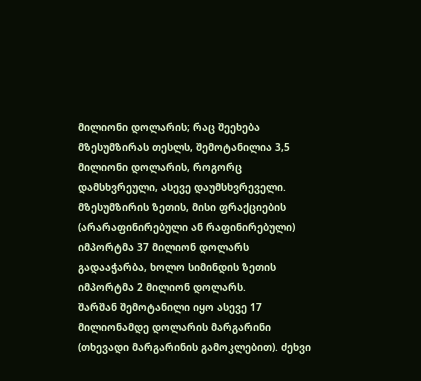მილიონი დოლარის; რაც შეეხება მზესუმზირას თესლს, შემოტანილია 3,5 მილიონი დოლარის, როგორც დამსხვრეული, ასევე დაუმსხვრეველი.
მზესუმზირის ზეთის, მისი ფრაქციების (არარაფინირებული ან რაფინირებული) იმპორტმა 37 მილიონ დოლარს გადააჭარბა, ხოლო სიმინდის ზეთის იმპორტმა 2 მილიონ დოლარს.
შარშან შემოტანილი იყო ასევე 17 მილიონამდე დოლარის მარგარინი (თხევადი მარგარინის გამოკლებით). ძეხვი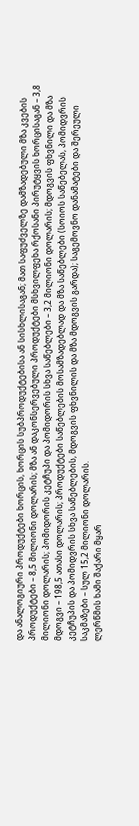და ანალოგიური პროდუქტები ხორცის, ხორცის სუბპროდუქტებისა ან სისხლისაგან; მათ საფუძველზე დამზადებული მზა კვების პროდუქტები – 8,5 მილიონი დოლარის; მზა ან დაკონსერვებული პროდუქტები მსხვილფეხა რქოსანი პირუტყვის ხორცისაგან – 3,8 მილიონი დოლარის; პომიდორის კეტჩუპი და პომიდორის სხვა საწებლები – 3,2 მილიონი დოლარის; მდოგვის ფხვნილი და მზა მდოგვი – 198,5 ათასი დოლარის; პროდუქტები საწებლების მოსამზადებლად და მზა საწებლები (სოიოს საწებელას, პომიდვრის კეტჩუპის და პომიდვრის სხვა საწებლების, მდოგვის ფხვნილის და მზა მდოგვის გარდა); საგემოვნო დანამატები და შერეული საკმაზები – სულ 15,2 მილიონი დოლარის.
ლერწმის ხამი შაქარი მყარ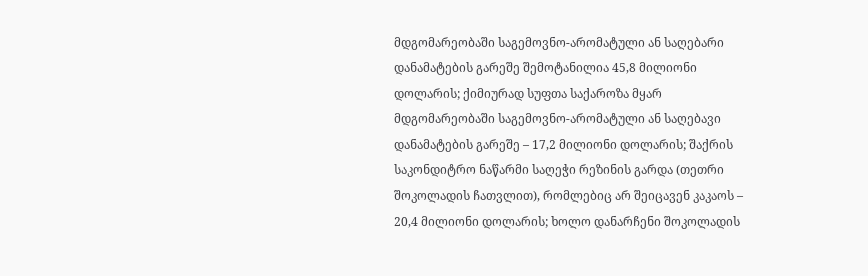მდგომარეობაში საგემოვნო-არომატული ან საღებარი დანამატების გარეშე შემოტანილია 45,8 მილიონი დოლარის; ქიმიურად სუფთა საქაროზა მყარ მდგომარეობაში საგემოვნო-არომატული ან საღებავი დანამატების გარეშე – 17,2 მილიონი დოლარის; შაქრის საკონდიტრო ნაწარმი საღეჭი რეზინის გარდა (თეთრი შოკოლადის ჩათვლით), რომლებიც არ შეიცავენ კაკაოს – 20,4 მილიონი დოლარის; ხოლო დანარჩენი შოკოლადის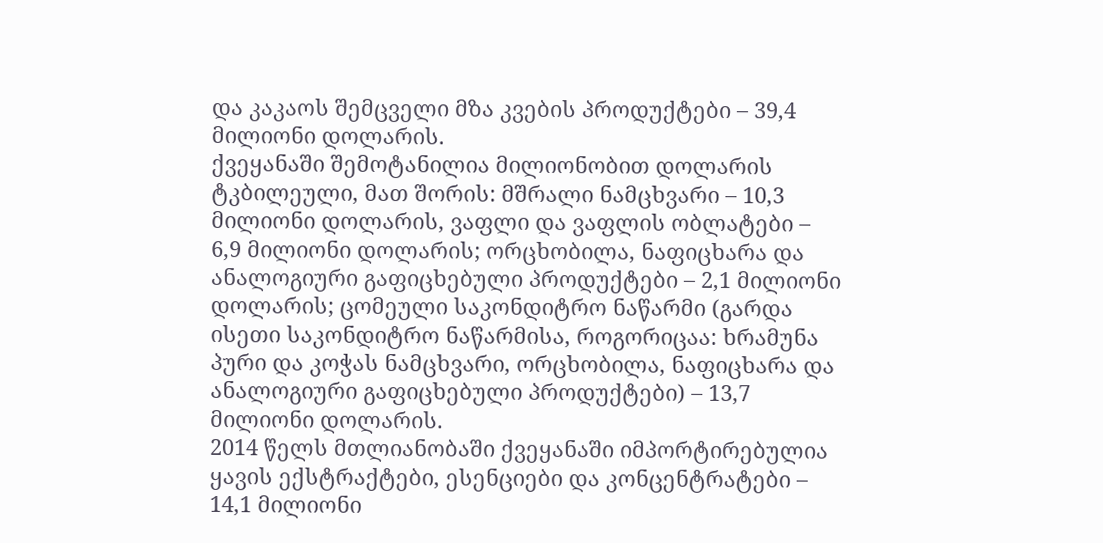და კაკაოს შემცველი მზა კვების პროდუქტები – 39,4 მილიონი დოლარის.
ქვეყანაში შემოტანილია მილიონობით დოლარის ტკბილეული, მათ შორის: მშრალი ნამცხვარი – 10,3 მილიონი დოლარის, ვაფლი და ვაფლის ობლატები – 6,9 მილიონი დოლარის; ორცხობილა, ნაფიცხარა და ანალოგიური გაფიცხებული პროდუქტები – 2,1 მილიონი დოლარის; ცომეული საკონდიტრო ნაწარმი (გარდა ისეთი საკონდიტრო ნაწარმისა, როგორიცაა: ხრამუნა პური და კოჭას ნამცხვარი, ორცხობილა, ნაფიცხარა და ანალოგიური გაფიცხებული პროდუქტები) – 13,7 მილიონი დოლარის.
2014 წელს მთლიანობაში ქვეყანაში იმპორტირებულია ყავის ექსტრაქტები, ესენციები და კონცენტრატები – 14,1 მილიონი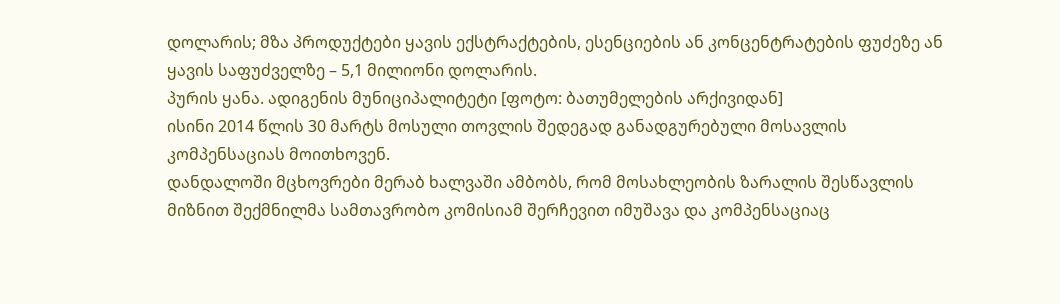დოლარის; მზა პროდუქტები ყავის ექსტრაქტების, ესენციების ან კონცენტრატების ფუძეზე ან ყავის საფუძველზე – 5,1 მილიონი დოლარის.
პურის ყანა. ადიგენის მუნიციპალიტეტი [ფოტო: ბათუმელების არქივიდან]
ისინი 2014 წლის 30 მარტს მოსული თოვლის შედეგად განადგურებული მოსავლის კომპენსაციას მოითხოვენ.
დანდალოში მცხოვრები მერაბ ხალვაში ამბობს, რომ მოსახლეობის ზარალის შესწავლის მიზნით შექმნილმა სამთავრობო კომისიამ შერჩევით იმუშავა და კომპენსაციაც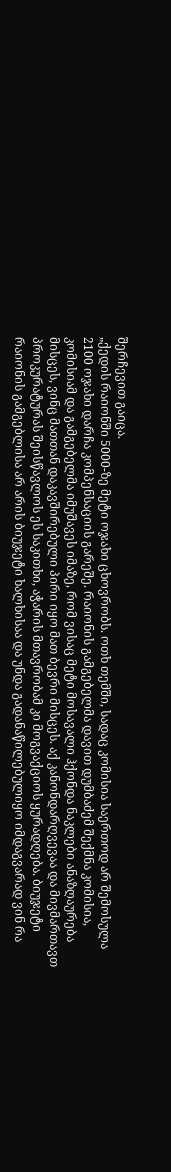შერჩევით გაიცა.
„ქედის რაიონში 5000-ზე მეტი ოჯახი ცხოვრობს. ოთხ თემში, სადაც კომისია საერთოდ არ შემოსულა 2100 ოჯახი დარჩა კომპენსაციის გარეშე. რაიონის გამგებელმა დავით დუმბაძემ შექმნა კომისია, კომისიამ და გამგებელმა იმუშავეს იმაზე, რომ ვისაც მეტი მოსავალი ჰქონდა ნაკლები ანაზღაურება მისცეს, ვინც მათთან დაკავშირებული პირი იყო მათ ბევრი მისცეს. აქ კანონდარღვევაა და მივმართავთ პროკურატურას შეისწავლოს ეს საკითხი, აჭარის მთავრობამ კი მოგვაქციოს ყურადღება. ბიუჯეტი რაიონის გამგებლისა არ არის ბიუჯეტი ხალხისაა და უნდა გადანაწილებულიყო იმდაგვარად ვინ რა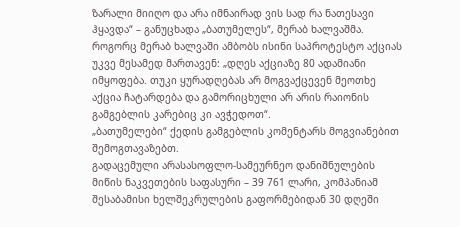ზარალი მიიღო და არა იმნაირად ვის სად რა ნათესავი ჰყავდა“ – განუცხადა „ბათუმელეს“, მერაბ ხალვაშმა.
როგორც მერაბ ხალვაში ამბობს ისინი საპროტესტო აქციას უკვე მესამედ მართავენ: „დღეს აქციაზე 80 ადამიანი იმყოფება. თუკი ყურადღებას არ მოგვაქცევენ მეოთხე აქცია ჩატარდება და გამორიცხული არ არის რაიონის გამგებლის კარებიც კი ავჭედოთ“.
„ბათუმელები“ ქედის გამგებლის კომენტარს მოგვიანებით შემოგთავაზებთ.
გადაცემული არასასოფლო-სამეურნეო დანიშნულების მიწის ნაკვეთების საფასური – 39 761 ლარი, კომპანიამ შესაბამისი ხელშეკრულების გაფორმებიდან 30 დღეში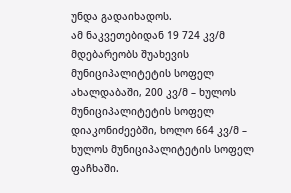უნდა გადაიხადოს.
ამ ნაკვეთებიდან 19 724 კვ/მ მდებარეობს შუახევის მუნიციპალიტეტის სოფელ ახალდაბაში, 200 კვ/მ – ხულოს მუნიციპალიტეტის სოფელ დიაკონიძეებში, ხოლო 664 კვ/მ – ხულოს მუნიციპალიტეტის სოფელ ფაჩხაში.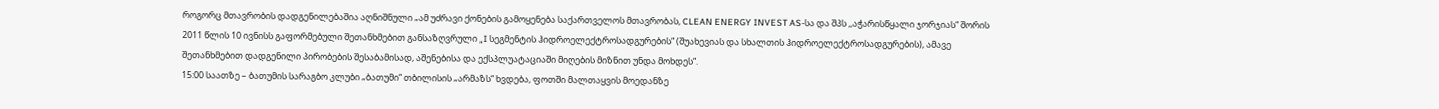როგორც მთავრობის დადგენილებაშია აღნიშნული „ამ უძრავი ქონების გამოყენება საქართველოს მთავრობას, CLEAN ENERGY INVEST AS-სა და შპს ,,აჭარისწყალი ჯორჯიას“ შორის 2011 წლის 10 ივნისს გაფორმებული შეთანხმებით განსაზღვრული „I სეგმენტის ჰიდროელექტროსადგურების“ (შუახევიას და სხალთის ჰიდროელექტროსადგურების), ამავე შეთანხმებით დადგენილი პირობების შესაბამისად, აშენებისა და ექსპლუატაციაში მიღების მიზნით უნდა მოხდეს“.
15:00 საათზე – ბათუმის სარაგბო კლუბი „ბათუმი“ თბილისის „არმაზს“ ხვდება, ფოთში მალთაყვის მოედანზე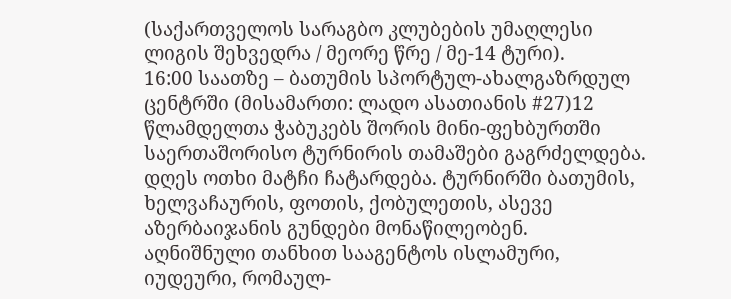(საქართველოს სარაგბო კლუბების უმაღლესი ლიგის შეხვედრა / მეორე წრე / მე-14 ტური).
16:00 საათზე – ბათუმის სპორტულ-ახალგაზრდულ ცენტრში (მისამართი: ლადო ასათიანის #27)12 წლამდელთა ჭაბუკებს შორის მინი-ფეხბურთში საერთაშორისო ტურნირის თამაშები გაგრძელდება. დღეს ოთხი მატჩი ჩატარდება. ტურნირში ბათუმის, ხელვაჩაურის, ფოთის, ქობულეთის, ასევე აზერბაიჯანის გუნდები მონაწილეობენ.
აღნიშნული თანხით სააგენტოს ისლამური, იუდეური, რომაულ-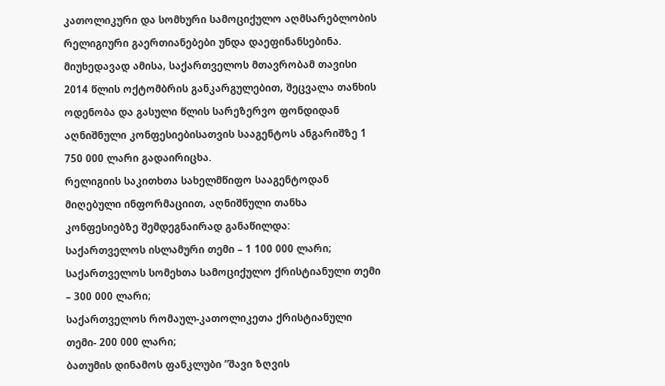კათოლიკური და სომხური სამოციქულო აღმსარებლობის რელიგიური გაერთიანებები უნდა დაეფინანსებინა.
მიუხედავად ამისა, საქართველოს მთავრობამ თავისი 2014 წლის ოქტომბრის განკარგულებით, შეცვალა თანხის ოდენობა და გასული წლის სარეზერვო ფონდიდან აღნიშნული კონფესიებისათვის სააგენტოს ანგარიშზე 1 750 000 ლარი გადაირიცხა.
რელიგიის საკითხთა სახელმწიფო სააგენტოდან მიღებული ინფორმაციით, აღნიშნული თანხა კონფესიებზე შემდეგნაირად განაწილდა:
საქართველოს ისლამური თემი – 1 100 000 ლარი;
საქართველოს სომეხთა სამოციქულო ქრისტიანული თემი – 300 000 ლარი;
საქართველოს რომაულ-კათოლიკეთა ქრისტიანული თემი- 200 000 ლარი;
ბათუმის დინამოს ფანკლუბი ”შავი ზღვის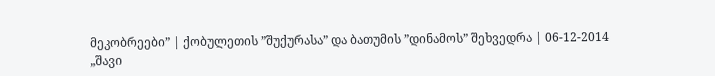მეკობრეები” | ქობულეთის ”შუქურასა” და ბათუმის ”დინამოს” შეხვედრა | 06-12-2014
„შავი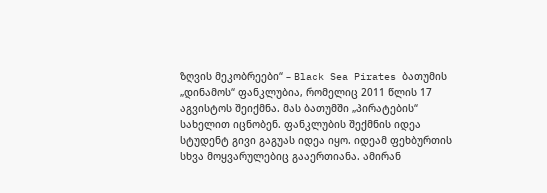ზღვის მეკობრეები“ – Black Sea Pirates ბათუმის „დინამოს“ ფანკლუბია, რომელიც 2011 წლის 17 აგვისტოს შეიქმნა. მას ბათუმში „პირატების“ სახელით იცნობენ. ფანკლუბის შექმნის იდეა სტუდენტ გივი გაგუას იდეა იყო. იდეამ ფეხბურთის სხვა მოყვარულებიც გააერთიანა. ამირან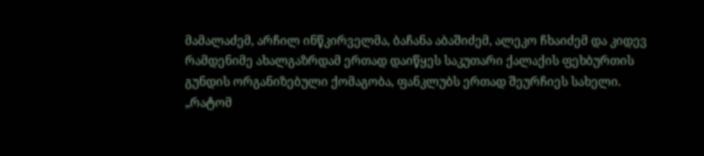მამალაძემ, არჩილ ინწკირველმა, ბაჩანა აბაშიძემ, ალეკო ჩხაიძემ და კიდევ რამდენიმე ახალგაზრდამ ერთად დაიწყეს საკუთარი ქალაქის ფეხბურთის გუნდის ორგანიზებული ქომაგობა, ფანკლუბს ერთად შეურჩიეს სახელი. „რატომ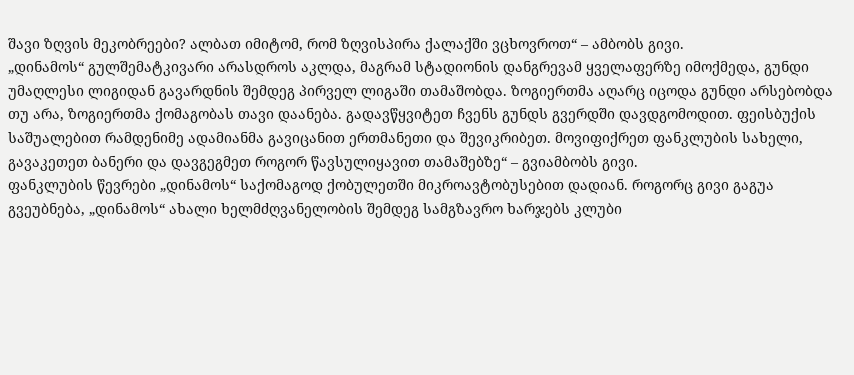შავი ზღვის მეკობრეები? ალბათ იმიტომ, რომ ზღვისპირა ქალაქში ვცხოვროთ“ – ამბობს გივი.
„დინამოს“ გულშემატკივარი არასდროს აკლდა, მაგრამ სტადიონის დანგრევამ ყველაფერზე იმოქმედა, გუნდი უმაღლესი ლიგიდან გავარდნის შემდეგ პირველ ლიგაში თამაშობდა. ზოგიერთმა აღარც იცოდა გუნდი არსებობდა თუ არა, ზოგიერთმა ქომაგობას თავი დაანება. გადავწყვიტეთ ჩვენს გუნდს გვერდში დავდგომოდით. ფეისბუქის საშუალებით რამდენიმე ადამიანმა გავიცანით ერთმანეთი და შევიკრიბეთ. მოვიფიქრეთ ფანკლუბის სახელი, გავაკეთეთ ბანერი და დავგეგმეთ როგორ წავსულიყავით თამაშებზე“ – გვიამბობს გივი.
ფანკლუბის წევრები „დინამოს“ საქომაგოდ ქობულეთში მიკროავტობუსებით დადიან. როგორც გივი გაგუა გვეუბნება, „დინამოს“ ახალი ხელმძღვანელობის შემდეგ სამგზავრო ხარჯებს კლუბი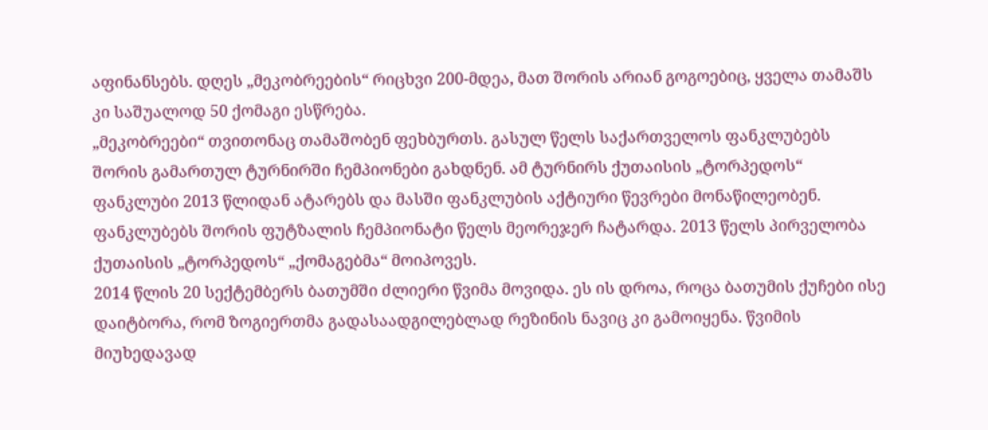აფინანსებს. დღეს „მეკობრეების“ რიცხვი 200-მდეა, მათ შორის არიან გოგოებიც, ყველა თამაშს კი საშუალოდ 50 ქომაგი ესწრება.
„მეკობრეები“ თვითონაც თამაშობენ ფეხბურთს. გასულ წელს საქართველოს ფანკლუბებს შორის გამართულ ტურნირში ჩემპიონები გახდნენ. ამ ტურნირს ქუთაისის „ტორპედოს“ ფანკლუბი 2013 წლიდან ატარებს და მასში ფანკლუბის აქტიური წევრები მონაწილეობენ. ფანკლუბებს შორის ფუტზალის ჩემპიონატი წელს მეორეჯერ ჩატარდა. 2013 წელს პირველობა ქუთაისის „ტორპედოს“ „ქომაგებმა“ მოიპოვეს.
2014 წლის 20 სექტემბერს ბათუმში ძლიერი წვიმა მოვიდა. ეს ის დროა, როცა ბათუმის ქუჩები ისე დაიტბორა, რომ ზოგიერთმა გადასაადგილებლად რეზინის ნავიც კი გამოიყენა. წვიმის მიუხედავად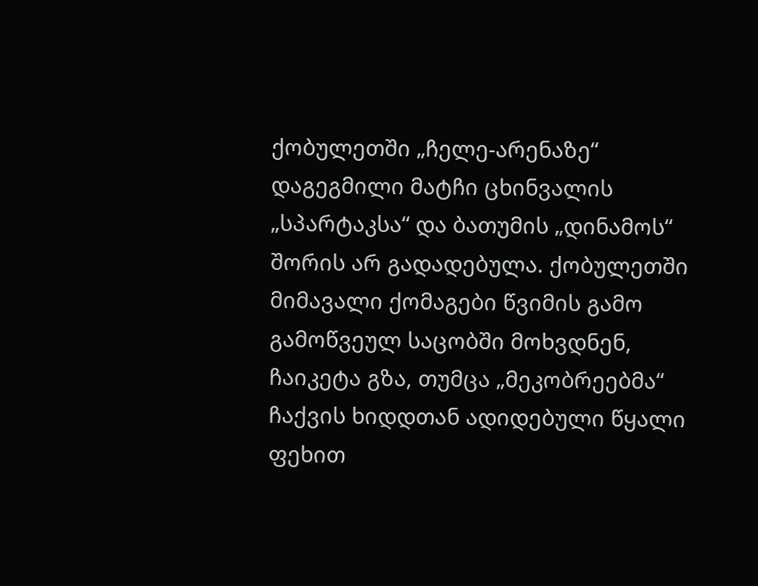ქობულეთში „ჩელე-არენაზე“ დაგეგმილი მატჩი ცხინვალის „სპარტაკსა“ და ბათუმის „დინამოს“ შორის არ გადადებულა. ქობულეთში მიმავალი ქომაგები წვიმის გამო გამოწვეულ საცობში მოხვდნენ, ჩაიკეტა გზა, თუმცა „მეკობრეებმა“ ჩაქვის ხიდდთან ადიდებული წყალი ფეხით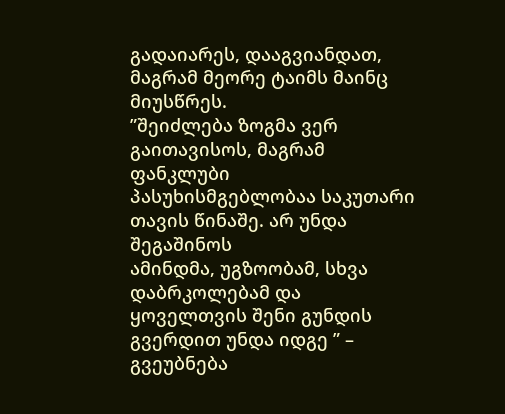გადაიარეს, დააგვიანდათ, მაგრამ მეორე ტაიმს მაინც მიუსწრეს.
”შეიძლება ზოგმა ვერ გაითავისოს, მაგრამ ფანკლუბი
პასუხისმგებლობაა საკუთარი თავის წინაშე. არ უნდა შეგაშინოს
ამინდმა, უგზოობამ, სხვა დაბრკოლებამ და ყოველთვის შენი გუნდის
გვერდით უნდა იდგე ” – გვეუბნება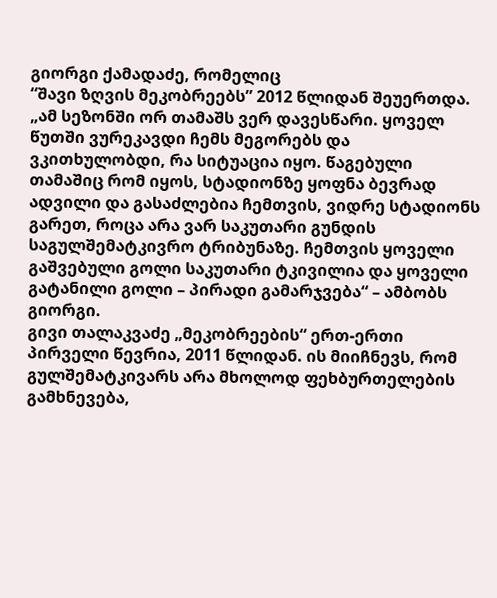გიორგი ქამადაძე, რომელიც
“შავი ზღვის მეკობრეებს” 2012 წლიდან შეუერთდა.
„ამ სეზონში ორ თამაშს ვერ დავესწარი. ყოველ წუთში ვურეკავდი ჩემს მეგორებს და ვკითხულობდი, რა სიტუაცია იყო. წაგებული თამაშიც რომ იყოს, სტადიონზე ყოფნა ბევრად ადვილი და გასაძლებია ჩემთვის, ვიდრე სტადიონს გარეთ, როცა არა ვარ საკუთარი გუნდის საგულშემატკივრო ტრიბუნაზე. ჩემთვის ყოველი გაშვებული გოლი საკუთარი ტკივილია და ყოველი გატანილი გოლი – პირადი გამარჯვება“ – ამბობს გიორგი.
გივი თალაკვაძე „მეკობრეების“ ერთ-ერთი პირველი წევრია, 2011 წლიდან. ის მიიჩნევს, რომ გულშემატკივარს არა მხოლოდ ფეხბურთელების გამხნევება,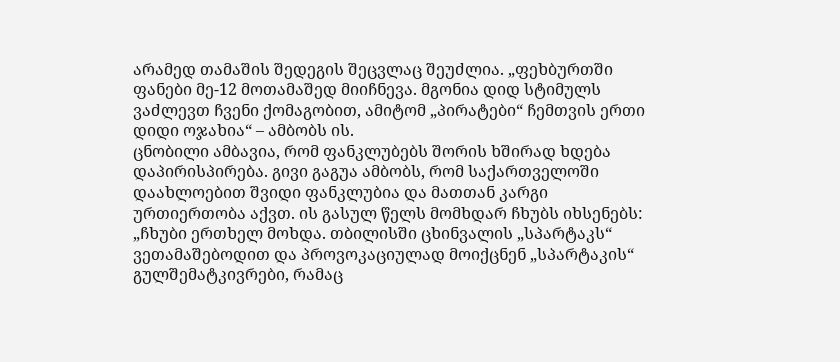არამედ თამაშის შედეგის შეცვლაც შეუძლია. „ფეხბურთში ფანები მე-12 მოთამაშედ მიიჩნევა. მგონია დიდ სტიმულს ვაძლევთ ჩვენი ქომაგობით, ამიტომ „პირატები“ ჩემთვის ერთი დიდი ოჯახია“ – ამბობს ის.
ცნობილი ამბავია, რომ ფანკლუბებს შორის ხშირად ხდება დაპირისპირება. გივი გაგუა ამბობს, რომ საქართველოში დაახლოებით შვიდი ფანკლუბია და მათთან კარგი ურთიერთობა აქვთ. ის გასულ წელს მომხდარ ჩხუბს იხსენებს: „ჩხუბი ერთხელ მოხდა. თბილისში ცხინვალის „სპარტაკს“ ვეთამაშებოდით და პროვოკაციულად მოიქცნენ „სპარტაკის“ გულშემატკივრები, რამაც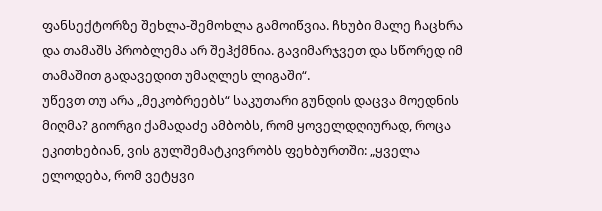ფანსექტორზე შეხლა-შემოხლა გამოიწვია. ჩხუბი მალე ჩაცხრა და თამაშს პრობლემა არ შეჰქმნია. გავიმარჯვეთ და სწორედ იმ თამაშით გადავედით უმაღლეს ლიგაში“.
უწევთ თუ არა „მეკობრეებს“ საკუთარი გუნდის დაცვა მოედნის მიღმა? გიორგი ქამადაძე ამბობს, რომ ყოველდღიურად, როცა ეკითხებიან, ვის გულშემატკივრობს ფეხბურთში: „ყველა ელოდება, რომ ვეტყვი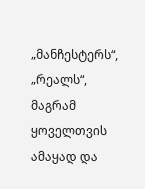„მანჩესტერს“, „რეალს“, მაგრამ ყოველთვის ამაყად და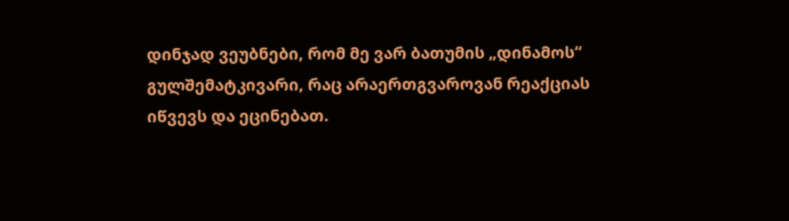დინჯად ვეუბნები, რომ მე ვარ ბათუმის „დინამოს“ გულშემატკივარი, რაც არაერთგვაროვან რეაქციას იწვევს და ეცინებათ.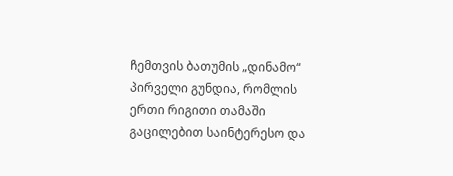ჩემთვის ბათუმის „დინამო“ პირველი გუნდია, რომლის ერთი რიგითი თამაში გაცილებით საინტერესო და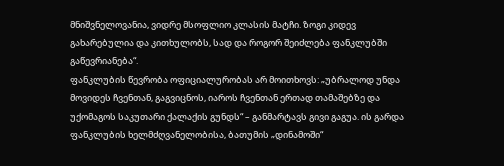მნიშვნელოვანია, ვიდრე მსოფლიო კლასის მატჩი. ზოგი კიდევ გახარებულია და კითხულობს, სად და როგორ შეიძლება ფანკლუბში გაწევრიანება“.
ფანკლუბის წევრობა ოფიციალურობას არ მოითხოვს: „უბრალოდ უნდა მოვიდეს ჩვენთან, გაგვიცნოს, იაროს ჩვენთან ერთად თამაშებზე და უქომაგოს საკუთარი ქალაქის გუნდს“ – განმარტავს გივი გაგუა. ის გარდა ფანკლუბის ხელმძღვანელობისა, ბათუმის „დინამოში“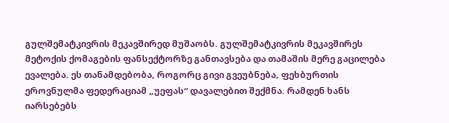გულშემატკივრის მეკავშირედ მუშაობს. გულშემატკივრის მეკავშირეს მეტოქის ქომაგების ფანსექტორზე განთავსება და თამაშის მერე გაცილება ევალება. ეს თანამდებობა, როგორც გივი გვეუბნება, ფეხბურთის ეროვნულმა ფედერაციამ „უეფას“ დავალებით შექმნა. რამდენ ხანს იარსებებს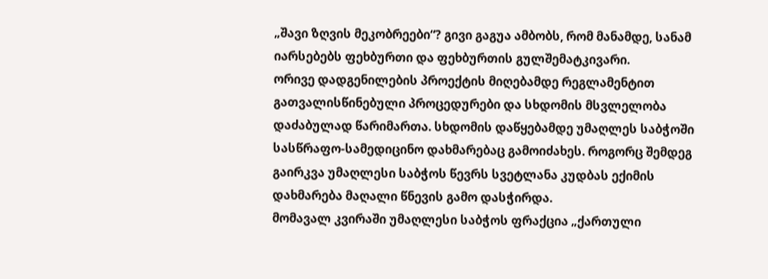„შავი ზღვის მეკობრეები“? გივი გაგუა ამბობს, რომ მანამდე, სანამ იარსებებს ფეხბურთი და ფეხბურთის გულშემატკივარი.
ორივე დადგენილების პროექტის მიღებამდე რეგლამენტით გათვალისწინებული პროცედურები და სხდომის მსვლელობა დაძაბულად წარიმართა. სხდომის დაწყებამდე უმაღლეს საბჭოში სასწრაფო-სამედიცინო დახმარებაც გამოიძახეს. როგორც შემდეგ გაირკვა უმაღლესი საბჭოს წევრს სვეტლანა კუდბას ექიმის დახმარება მაღალი წნევის გამო დასჭირდა.
მომავალ კვირაში უმაღლესი საბჭოს ფრაქცია „ქართული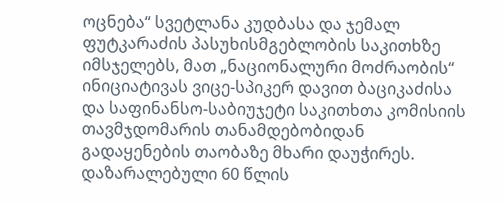ოცნება“ სვეტლანა კუდბასა და ჯემალ ფუტკარაძის პასუხისმგებლობის საკითხზე იმსჯელებს, მათ „ნაციონალური მოძრაობის“ ინიციატივას ვიცე-სპიკერ დავით ბაციკაძისა და საფინანსო-საბიუჯეტი საკითხთა კომისიის თავმჯდომარის თანამდებობიდან გადაყენების თაობაზე მხარი დაუჭირეს.
დაზარალებული 60 წლის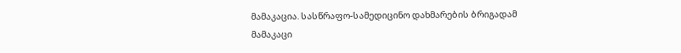მამაკაცია. სასწრაფო-სამედიცინო დახმარების ბრიგადამ მამაკაცი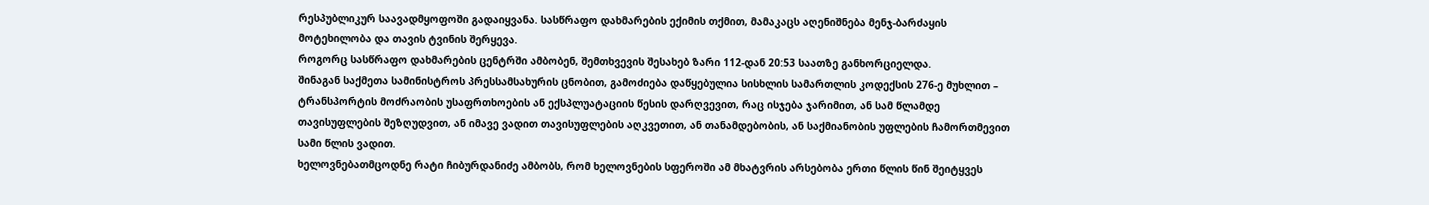რესპუბლიკურ საავადმყოფოში გადაიყვანა. სასწრაფო დახმარების ექიმის თქმით, მამაკაცს აღენიშნება მენჯ-ბარძაყის მოტეხილობა და თავის ტვინის შერყევა.
როგორც სასწრაფო დახმარების ცენტრში ამბობენ, შემთხვევის შესახებ ზარი 112-დან 20:53 საათზე განხორციელდა.
შინაგან საქმეთა სამინისტროს პრესსამსახურის ცნობით, გამოძიება დაწყებულია სისხლის სამართლის კოდექსის 276-ე მუხლით – ტრანსპორტის მოძრაობის უსაფრთხოების ან ექსპლუატაციის წესის დარღვევით, რაც ისჯება ჯარიმით, ან სამ წლამდე თავისუფლების შეზღუდვით, ან იმავე ვადით თავისუფლების აღკვეთით, ან თანამდებობის, ან საქმიანობის უფლების ჩამორთმევით სამი წლის ვადით.
ხელოვნებათმცოდნე რატი ჩიბურდანიძე ამბობს, რომ ხელოვნების სფეროში ამ მხატვრის არსებობა ერთი წლის წინ შეიტყვეს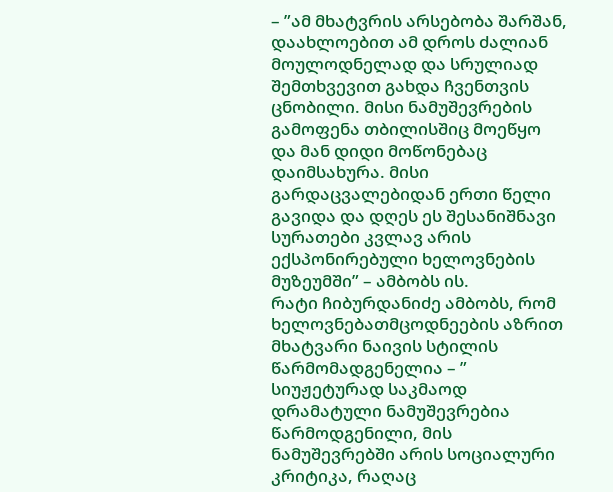– ”ამ მხატვრის არსებობა შარშან, დაახლოებით ამ დროს ძალიან მოულოდნელად და სრულიად შემთხვევით გახდა ჩვენთვის ცნობილი. მისი ნამუშევრების გამოფენა თბილისშიც მოეწყო და მან დიდი მოწონებაც დაიმსახურა. მისი გარდაცვალებიდან ერთი წელი გავიდა და დღეს ეს შესანიშნავი სურათები კვლავ არის ექსპონირებული ხელოვნების მუზეუმში” – ამბობს ის.
რატი ჩიბურდანიძე ამბობს, რომ ხელოვნებათმცოდნეების აზრით მხატვარი ნაივის სტილის წარმომადგენელია – ” სიუჟეტურად საკმაოდ დრამატული ნამუშევრებია წარმოდგენილი, მის ნამუშევრებში არის სოციალური კრიტიკა, რაღაც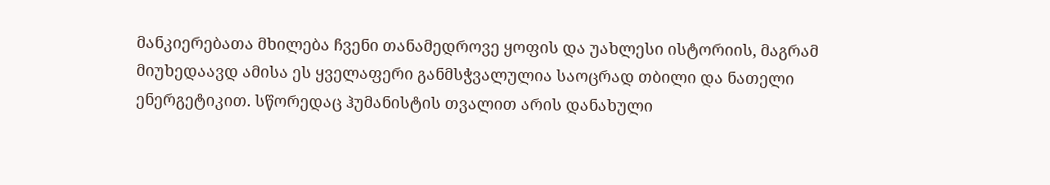მანკიერებათა მხილება ჩვენი თანამედროვე ყოფის და უახლესი ისტორიის, მაგრამ მიუხედაავდ ამისა ეს ყველაფერი განმსჭვალულია საოცრად თბილი და ნათელი ენერგეტიკით. სწორედაც ჰუმანისტის თვალით არის დანახული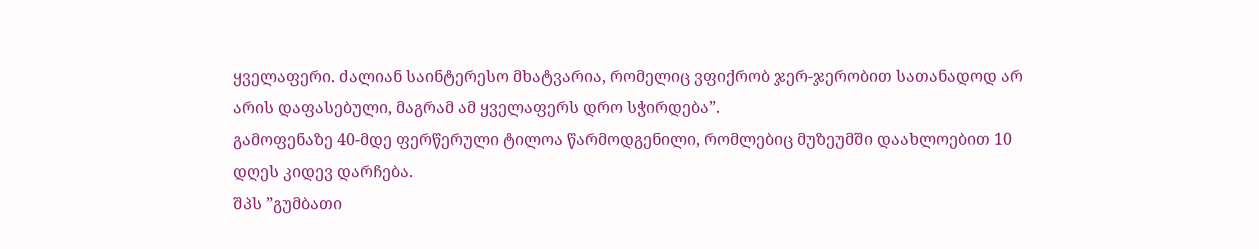ყველაფერი. ძალიან საინტერესო მხატვარია, რომელიც ვფიქრობ ჯერ-ჯერობით სათანადოდ არ არის დაფასებული, მაგრამ ამ ყველაფერს დრო სჭირდება”.
გამოფენაზე 40-მდე ფერწერული ტილოა წარმოდგენილი, რომლებიც მუზეუმში დაახლოებით 10 დღეს კიდევ დარჩება.
შპს ”გუმბათი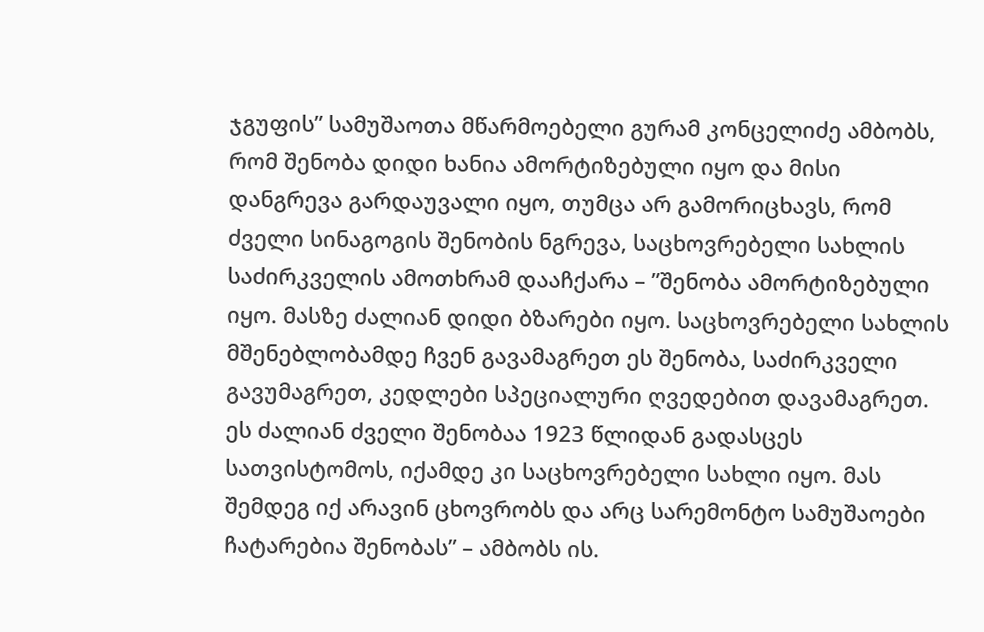ჯგუფის” სამუშაოთა მწარმოებელი გურამ კონცელიძე ამბობს, რომ შენობა დიდი ხანია ამორტიზებული იყო და მისი დანგრევა გარდაუვალი იყო, თუმცა არ გამორიცხავს, რომ ძველი სინაგოგის შენობის ნგრევა, საცხოვრებელი სახლის საძირკველის ამოთხრამ დააჩქარა – ”შენობა ამორტიზებული იყო. მასზე ძალიან დიდი ბზარები იყო. საცხოვრებელი სახლის მშენებლობამდე ჩვენ გავამაგრეთ ეს შენობა, საძირკველი გავუმაგრეთ, კედლები სპეციალური ღვედებით დავამაგრეთ. ეს ძალიან ძველი შენობაა 1923 წლიდან გადასცეს სათვისტომოს, იქამდე კი საცხოვრებელი სახლი იყო. მას შემდეგ იქ არავინ ცხოვრობს და არც სარემონტო სამუშაოები ჩატარებია შენობას” – ამბობს ის.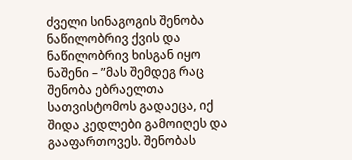ძველი სინაგოგის შენობა ნაწილობრივ ქვის და ნაწილობრივ ხისგან იყო ნაშენი – ”მას შემდეგ რაც შენობა ებრაელთა სათვისტომოს გადაეცა, იქ შიდა კედლები გამოიღეს და გააფართოვეს. შენობას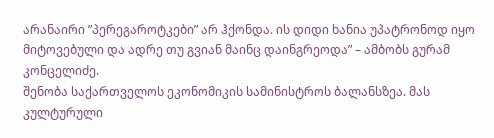არანაირი ”პერეგაროტკები” არ ჰქონდა. ის დიდი ხანია უპატრონოდ იყო მიტოვებული და ადრე თუ გვიან მაინც დაინგრეოდა” – ამბობს გურამ კონცელიძე.
შენობა საქართველოს ეკონომიკის სამინისტროს ბალანსზეა. მას კულტურული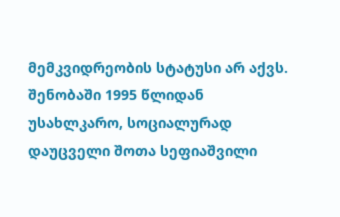მემკვიდრეობის სტატუსი არ აქვს.
შენობაში 1995 წლიდან უსახლკარო, სოციალურად დაუცველი შოთა სეფიაშვილი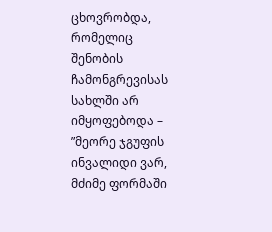ცხოვრობდა, რომელიც შენობის ჩამონგრევისას სახლში არ იმყოფებოდა – ”მეორე ჯგუფის ინვალიდი ვარ, მძიმე ფორმაში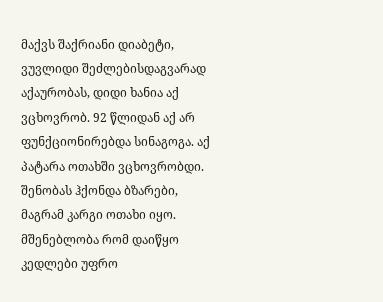მაქვს შაქრიანი დიაბეტი, ვუვლიდი შეძლებისდაგვარად აქაურობას, დიდი ხანია აქ ვცხოვრობ. 92 წლიდან აქ არ ფუნქციონირებდა სინაგოგა. აქ პატარა ოთახში ვცხოვრობდი. შენობას ჰქონდა ბზარები, მაგრამ კარგი ოთახი იყო. მშენებლობა რომ დაიწყო კედლები უფრო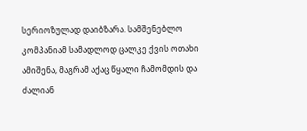სერიოზულად დაიბზარა. სამშენებლო კომპანიამ სამადლოდ ცალკე ქვის ოთახი ამიშენა, მაგრამ აქაც წყალი ჩამომდის და ძალიან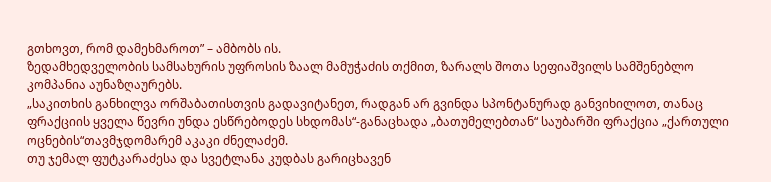გთხოვთ, რომ დამეხმაროთ” – ამბობს ის.
ზედამხედველობის სამსახურის უფროსის ზაალ მამუჭაძის თქმით, ზარალს შოთა სეფიაშვილს სამშენებლო კომპანია აუნაზღაურებს.
„საკითხის განხილვა ორშაბათისთვის გადავიტანეთ, რადგან არ გვინდა სპონტანურად განვიხილოთ, თანაც ფრაქციის ყველა წევრი უნდა ესწრებოდეს სხდომას“-განაცხადა „ბათუმელებთან“ საუბარში ფრაქცია „ქართული ოცნების“თავმჯდომარემ აკაკი ძნელაძემ.
თუ ჯემალ ფუტკარაძესა და სვეტლანა კუდბას გარიცხავენ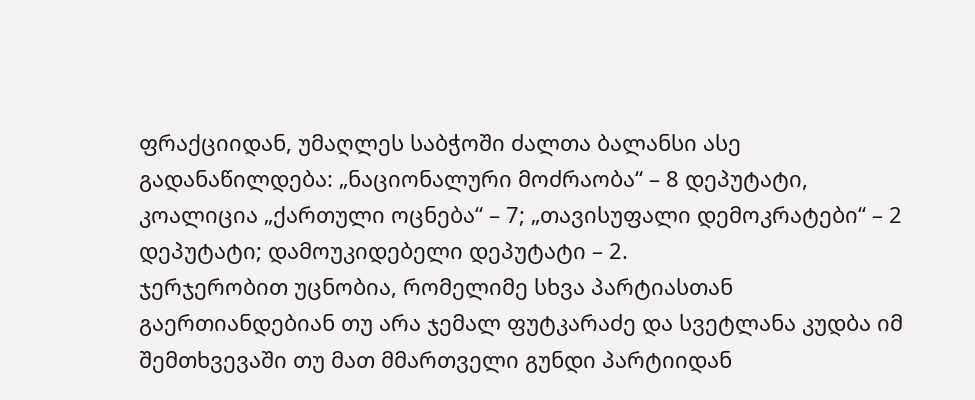ფრაქციიდან, უმაღლეს საბჭოში ძალთა ბალანსი ასე გადანაწილდება: „ნაციონალური მოძრაობა“ – 8 დეპუტატი, კოალიცია „ქართული ოცნება“ – 7; „თავისუფალი დემოკრატები“ – 2 დეპუტატი; დამოუკიდებელი დეპუტატი – 2.
ჯერჯერობით უცნობია, რომელიმე სხვა პარტიასთან გაერთიანდებიან თუ არა ჯემალ ფუტკარაძე და სვეტლანა კუდბა იმ შემთხვევაში თუ მათ მმართველი გუნდი პარტიიდან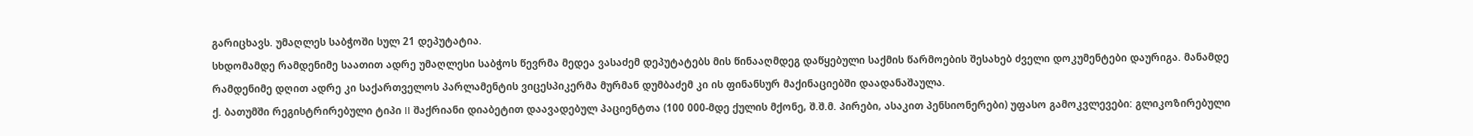გარიცხავს. უმაღლეს საბჭოში სულ 21 დეპუტატია.
სხდომამდე რამდენიმე საათით ადრე უმაღლესი საბჭოს წევრმა მედეა ვასაძემ დეპუტატებს მის წინააღმდეგ დაწყებული საქმის წარმოების შესახებ ძველი დოკუმენტები დაურიგა. მანამდე რამდენიმე დღით ადრე კი საქართველოს პარლამენტის ვიცესპიკერმა მურმან დუმბაძემ კი ის ფინანსურ მაქინაციებში დაადანაშაულა.
ქ. ბათუმში რეგისტრირებული ტიპი II შაქრიანი დიაბეტით დაავადებულ პაციენტთა (100 000-მდე ქულის მქონე, შ.შ.მ. პირები, ასაკით პენსიონერები) უფასო გამოკვლევები: გლიკოზირებული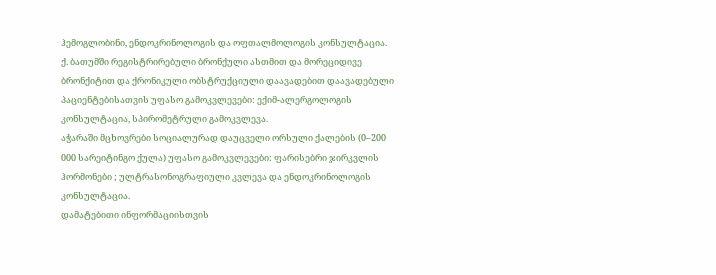ჰემოგლობინი, ენდოკრინოლოგის და ოფთალმოლოგის კონსულტაცია.
ქ. ბათუმში რეგისტრირებული ბრონქული ასთმით და მორეციდივე ბრონქიტით და ქრონიკული ობსტრუქციული დაავადებით დაავადებული პაციენტებისათვის უფასო გამოკვლევები: ექიმ-ალერგოლოგის კონსულტაცია, სპირომეტრული გამოკვლევა.
აჭარაში მცხოვრები სოციალურად დაუცველი ორსული ქალების (0–200 000 სარეიტინგო ქულა) უფასო გამოკვლევები: ფარისებრი ჯირკვლის ჰორმონები ; ულტრასონოგრაფიული კვლევა და ენდოკრინოლოგის კონსულტაცია.
დამატებითი ინფორმაციისთვის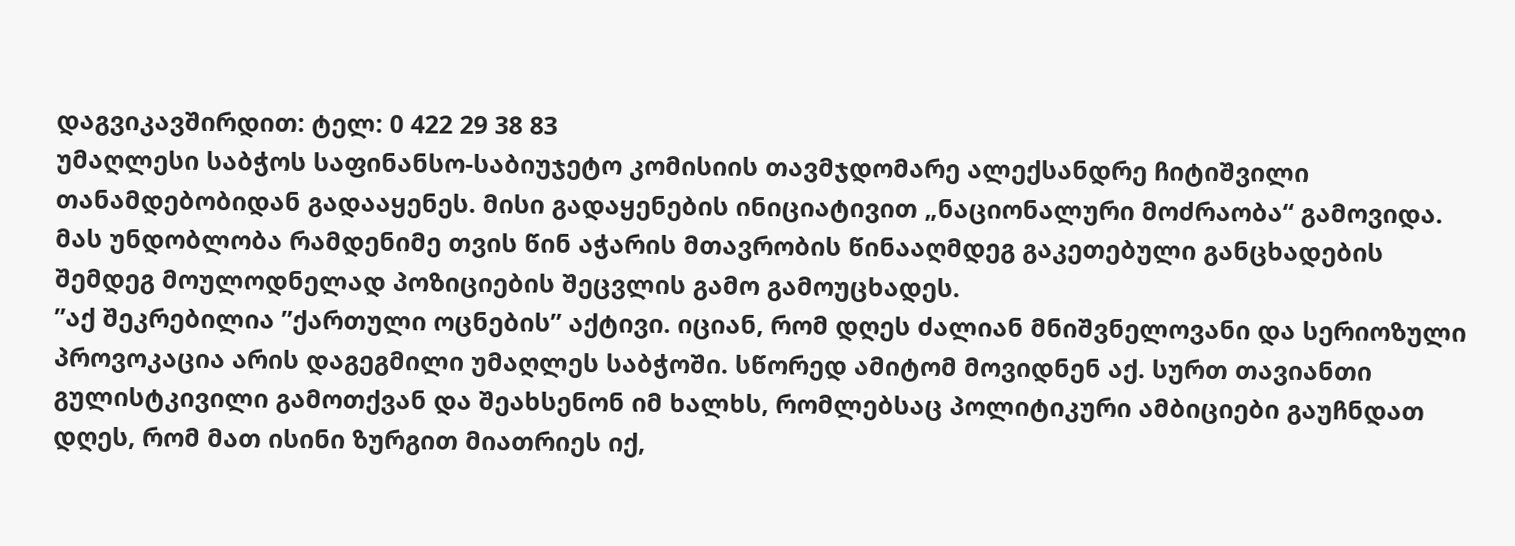დაგვიკავშირდით: ტელ: 0 422 29 38 83
უმაღლესი საბჭოს საფინანსო-საბიუჯეტო კომისიის თავმჯდომარე ალექსანდრე ჩიტიშვილი თანამდებობიდან გადააყენეს. მისი გადაყენების ინიციატივით „ნაციონალური მოძრაობა“ გამოვიდა. მას უნდობლობა რამდენიმე თვის წინ აჭარის მთავრობის წინააღმდეგ გაკეთებული განცხადების შემდეგ მოულოდნელად პოზიციების შეცვლის გამო გამოუცხადეს.
”აქ შეკრებილია ”ქართული ოცნების” აქტივი. იციან, რომ დღეს ძალიან მნიშვნელოვანი და სერიოზული პროვოკაცია არის დაგეგმილი უმაღლეს საბჭოში. სწორედ ამიტომ მოვიდნენ აქ. სურთ თავიანთი გულისტკივილი გამოთქვან და შეახსენონ იმ ხალხს, რომლებსაც პოლიტიკური ამბიციები გაუჩნდათ დღეს, რომ მათ ისინი ზურგით მიათრიეს იქ,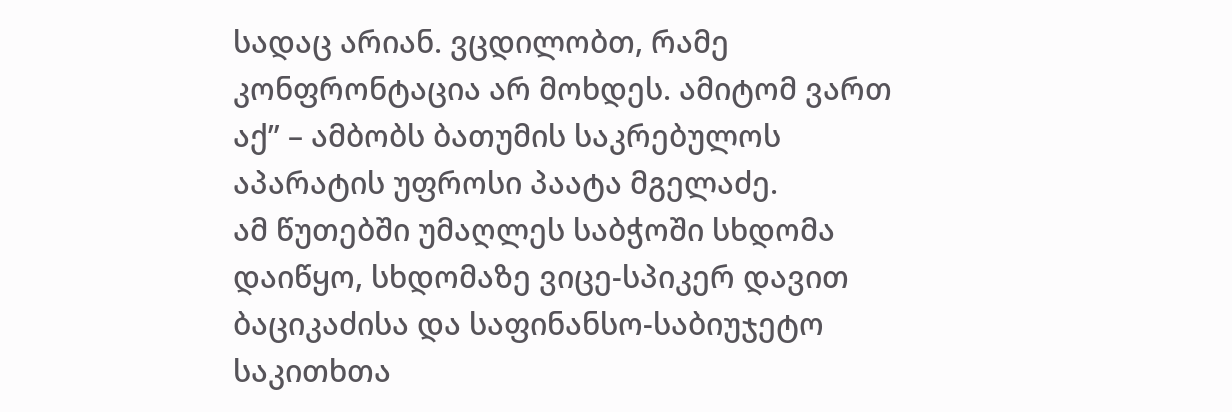სადაც არიან. ვცდილობთ, რამე კონფრონტაცია არ მოხდეს. ამიტომ ვართ აქ” – ამბობს ბათუმის საკრებულოს აპარატის უფროსი პაატა მგელაძე.
ამ წუთებში უმაღლეს საბჭოში სხდომა დაიწყო, სხდომაზე ვიცე-სპიკერ დავით ბაციკაძისა და საფინანსო-საბიუჯეტო საკითხთა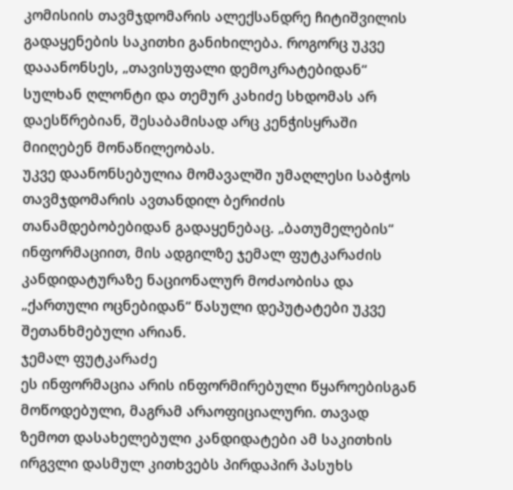კომისიის თავმჯდომარის ალექსანდრე ჩიტიშვილის გადაყენების საკითხი განიხილება. როგორც უკვე დააანონსეს, „თავისუფალი დემოკრატებიდან“ სულხან ღლონტი და თემურ კახიძე სხდომას არ დაესწრებიან, შესაბამისად არც კენჭისყრაში მიიღებენ მონაწილეობას.
უკვე დაანონსებულია მომავალში უმაღლესი საბჭოს თავმჯდომარის ავთანდილ ბერიძის თანამდებობებიდან გადაყენებაც. „ბათუმელების“ ინფორმაციით, მის ადგილზე ჯემალ ფუტკარაძის კანდიდატურაზე ნაციონალურ მოძაობისა და „ქართული ოცნებიდან“ წასული დეპუტატები უკვე შეთანხმებული არიან.
ჯემალ ფუტკარაძე
ეს ინფორმაცია არის ინფორმირებული წყაროებისგან მოწოდებული, მაგრამ არაოფიციალური. თავად ზემოთ დასახელებული კანდიდატები ამ საკითხის ირგვლი დასმულ კითხვებს პირდაპირ პასუხს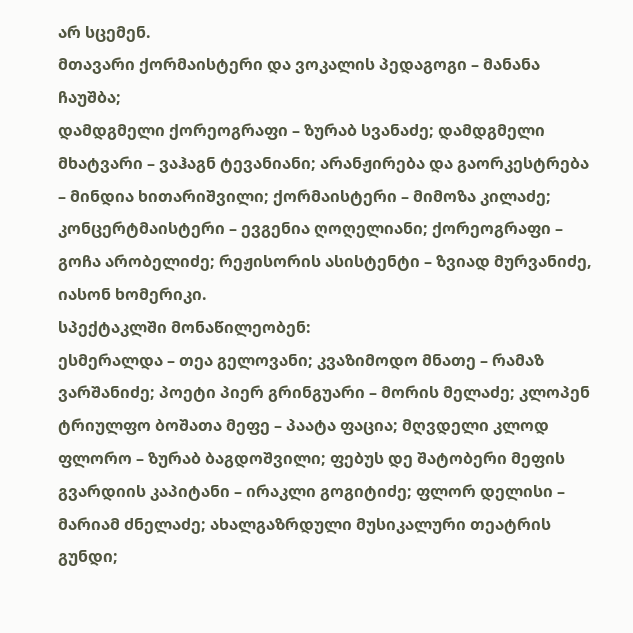არ სცემენ.
მთავარი ქორმაისტერი და ვოკალის პედაგოგი – მანანა ჩაუშბა;
დამდგმელი ქორეოგრაფი – ზურაბ სვანაძე; დამდგმელი მხატვარი – ვაჰაგნ ტევანიანი; არანჟირება და გაორკესტრება – მინდია ხითარიშვილი; ქორმაისტერი – მიმოზა კილაძე; კონცერტმაისტერი – ევგენია ღოღელიანი; ქორეოგრაფი – გოჩა არობელიძე; რეჟისორის ასისტენტი – ზვიად მურვანიძე, იასონ ხომერიკი.
სპექტაკლში მონაწილეობენ:
ესმერალდა – თეა გელოვანი; კვაზიმოდო მნათე – რამაზ ვარშანიძე; პოეტი პიერ გრინგუარი – მორის მელაძე; კლოპენ ტრიულფო ბოშათა მეფე – პაატა ფაცია; მღვდელი კლოდ ფლორო – ზურაბ ბაგდოშვილი; ფებუს დე შატობერი მეფის გვარდიის კაპიტანი – ირაკლი გოგიტიძე; ფლორ დელისი – მარიამ ძნელაძე; ახალგაზრდული მუსიკალური თეატრის გუნდი;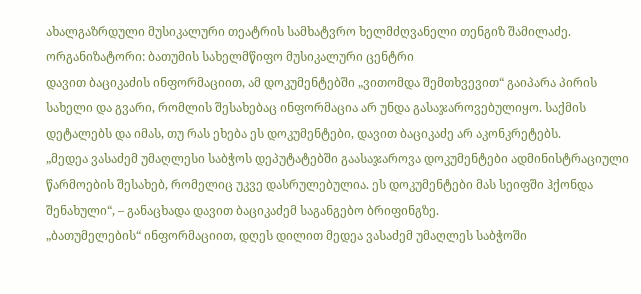ახალგაზრდული მუსიკალური თეატრის სამხატვრო ხელმძღვანელი თენგიზ შამილაძე.
ორგანიზატორი: ბათუმის სახელმწიფო მუსიკალური ცენტრი
დავით ბაციკაძის ინფორმაციით, ამ დოკუმენტებში „ვითომდა შემთხვევით“ გაიპარა პირის სახელი და გვარი, რომლის შესახებაც ინფორმაცია არ უნდა გასაჯაროვებულიყო. საქმის დეტალებს და იმას, თუ რას ეხება ეს დოკუმენტები, დავით ბაციკაძე არ აკონკრეტებს.
„მედეა ვასაძემ უმაღლესი საბჭოს დეპუტატებში გაასაჯაროვა დოკუმენტები ადმინისტრაციული წარმოების შესახებ, რომელიც უკვე დასრულებულია. ეს დოკუმენტები მას სეიფში ჰქონდა შენახული“, – განაცხადა დავით ბაციკაძემ საგანგებო ბრიფინგზე.
„ბათუმელების“ ინფორმაციით, დღეს დილით მედეა ვასაძემ უმაღლეს საბჭოში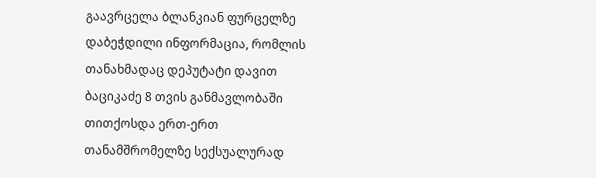გაავრცელა ბლანკიან ფურცელზე დაბეჭდილი ინფორმაცია, რომლის თანახმადაც დეპუტატი დავით ბაციკაძე 8 თვის განმავლობაში თითქოსდა ერთ-ერთ თანამშრომელზე სექსუალურად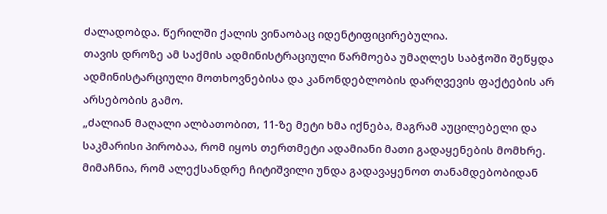ძალადობდა. წერილში ქალის ვინაობაც იდენტიფიცირებულია.
თავის დროზე ამ საქმის ადმინისტრაციული წარმოება უმაღლეს საბჭოში შეწყდა ადმინისტარციული მოთხოვნებისა და კანონდებლობის დარღვევის ფაქტების არ არსებობის გამო.
„ძალიან მაღალი ალბათობით, 11-ზე მეტი ხმა იქნება, მაგრამ აუცილებელი და საკმარისი პირობაა, რომ იყოს თერთმეტი ადამიანი მათი გადაყენების მომხრე. მიმაჩნია, რომ ალექსანდრე ჩიტიშვილი უნდა გადავაყენოთ თანამდებობიდან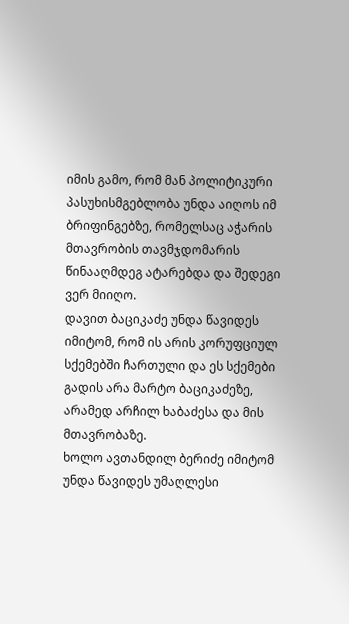იმის გამო, რომ მან პოლიტიკური პასუხისმგებლობა უნდა აიღოს იმ ბრიფინგებზე, რომელსაც აჭარის მთავრობის თავმჯდომარის წინააღმდეგ ატარებდა და შედეგი ვერ მიიღო.
დავით ბაციკაძე უნდა წავიდეს იმიტომ, რომ ის არის კორუფციულ სქემებში ჩართული და ეს სქემები გადის არა მარტო ბაციკაძეზე, არამედ არჩილ ხაბაძესა და მის მთავრობაზე.
ხოლო ავთანდილ ბერიძე იმიტომ უნდა წავიდეს უმაღლესი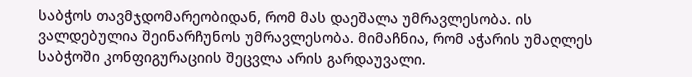საბჭოს თავმჯდომარეობიდან, რომ მას დაეშალა უმრავლესობა. ის ვალდებულია შეინარჩუნოს უმრავლესობა. მიმაჩნია, რომ აჭარის უმაღლეს საბჭოში კონფიგურაციის შეცვლა არის გარდაუვალი.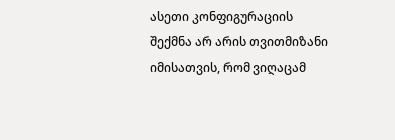ასეთი კონფიგურაციის შექმნა არ არის თვითმიზანი იმისათვის, რომ ვიღაცამ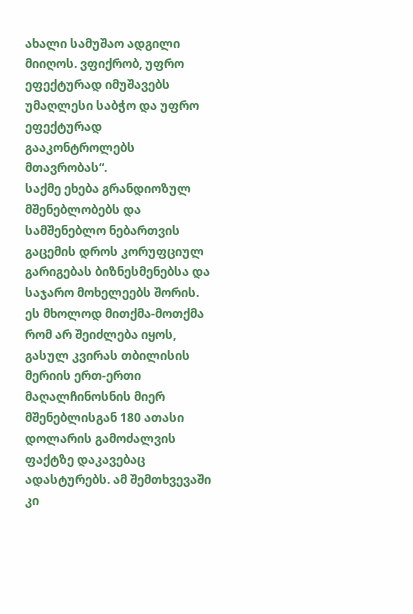ახალი სამუშაო ადგილი მიიღოს. ვფიქრობ, უფრო ეფექტურად იმუშავებს უმაღლესი საბჭო და უფრო ეფექტურად გააკონტროლებს მთავრობას“.
საქმე ეხება გრანდიოზულ მშენებლობებს და სამშენებლო ნებართვის გაცემის დროს კორუფციულ გარიგებას ბიზნესმენებსა და საჯარო მოხელეებს შორის. ეს მხოლოდ მითქმა-მოთქმა რომ არ შეიძლება იყოს, გასულ კვირას თბილისის მერიის ერთ-ერთი მაღალჩინოსნის მიერ მშენებლისგან 180 ათასი დოლარის გამოძალვის ფაქტზე დაკავებაც ადასტურებს. ამ შემთხვევაში კი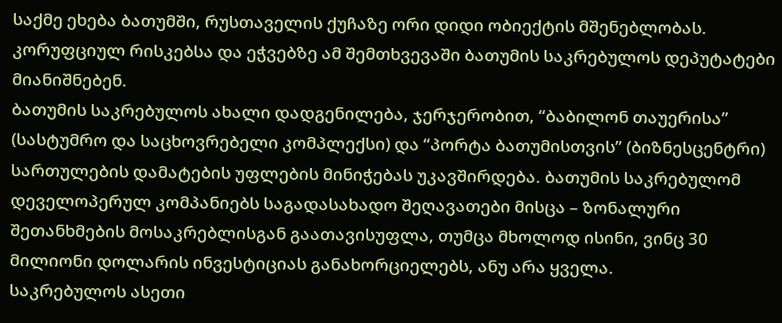საქმე ეხება ბათუმში, რუსთაველის ქუჩაზე ორი დიდი ობიექტის მშენებლობას. კორუფციულ რისკებსა და ეჭვებზე ამ შემთხვევაში ბათუმის საკრებულოს დეპუტატები მიანიშნებენ.
ბათუმის საკრებულოს ახალი დადგენილება, ჯერჯერობით, “ბაბილონ თაუერისა” (სასტუმრო და საცხოვრებელი კომპლექსი) და “პორტა ბათუმისთვის” (ბიზნესცენტრი) სართულების დამატების უფლების მინიჭებას უკავშირდება. ბათუმის საკრებულომ დეველოპერულ კომპანიებს საგადასახადო შეღავათები მისცა – ზონალური შეთანხმების მოსაკრებლისგან გაათავისუფლა, თუმცა მხოლოდ ისინი, ვინც 30 მილიონი დოლარის ინვესტიციას განახორციელებს, ანუ არა ყველა.
საკრებულოს ასეთი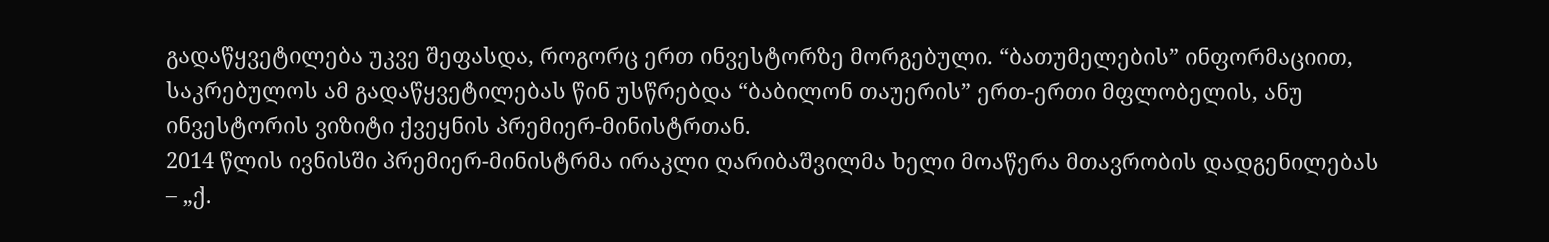გადაწყვეტილება უკვე შეფასდა, როგორც ერთ ინვესტორზე მორგებული. “ბათუმელების” ინფორმაციით, საკრებულოს ამ გადაწყვეტილებას წინ უსწრებდა “ბაბილონ თაუერის” ერთ-ერთი მფლობელის, ანუ ინვესტორის ვიზიტი ქვეყნის პრემიერ-მინისტრთან.
2014 წლის ივნისში პრემიერ-მინისტრმა ირაკლი ღარიბაშვილმა ხელი მოაწერა მთავრობის დადგენილებას – „ქ.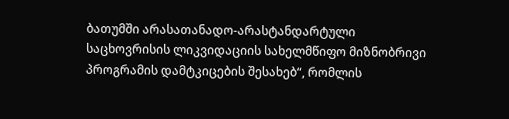ბათუმში არასათანადო-არასტანდარტული საცხოვრისის ლიკვიდაციის სახელმწიფო მიზნობრივი პროგრამის დამტკიცების შესახებ“, რომლის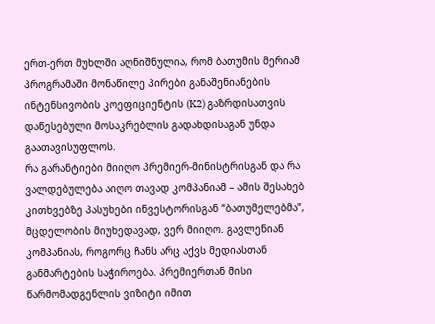ერთ-ერთ მუხლში აღნიშნულია, რომ ბათუმის მერიამ პროგრამაში მონაწილე პირები განაშენიანების ინტენსივობის კოეფიციენტის (K2) გაზრდისათვის დაწესებული მოსაკრებლის გადახდისაგან უნდა გაათავისუფლოს.
რა გარანტიები მიიღო პრემიერ-მინისტრისგან და რა ვალდებულება აიღო თავად კომპანიამ – ამის შესახებ კითხვებზე პასუხები ინვესტორისგან “ბათუმელებმა”, მცდელობის მიუხედავად, ვერ მიიღო. გავლენიან კომპანიას, როგორც ჩანს არც აქვს მედიასთან განმარტების საჭიროება. პრემიერთან მისი წარმომადგენლის ვიზიტი იმით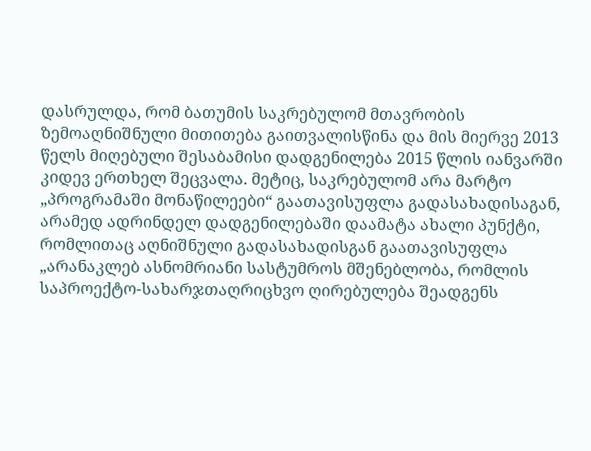დასრულდა, რომ ბათუმის საკრებულომ მთავრობის ზემოაღნიშნული მითითება გაითვალისწინა და მის მიერვე 2013 წელს მიღებული შესაბამისი დადგენილება 2015 წლის იანვარში კიდევ ერთხელ შეცვალა. მეტიც, საკრებულომ არა მარტო „პროგრამაში მონაწილეები“ გაათავისუფლა გადასახადისაგან, არამედ ადრინდელ დადგენილებაში დაამატა ახალი პუნქტი, რომლითაც აღნიშნული გადასახადისგან გაათავისუფლა „არანაკლებ ასნომრიანი სასტუმროს მშენებლობა, რომლის საპროექტო-სახარჯთაღრიცხვო ღირებულება შეადგენს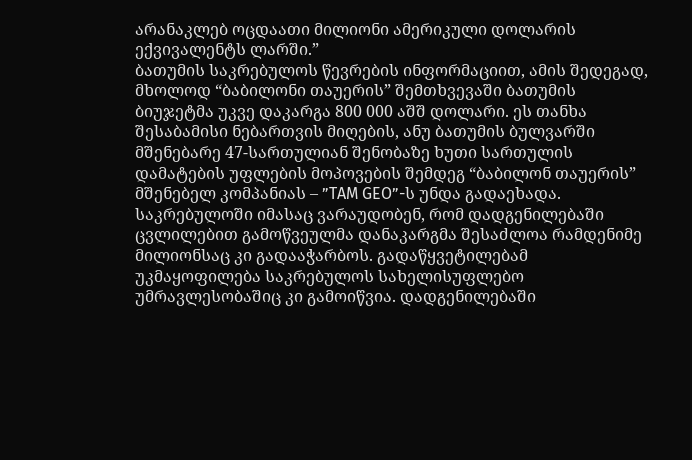არანაკლებ ოცდაათი მილიონი ამერიკული დოლარის ექვივალენტს ლარში.”
ბათუმის საკრებულოს წევრების ინფორმაციით, ამის შედეგად, მხოლოდ “ბაბილონი თაუერის” შემთხვევაში ბათუმის ბიუჯეტმა უკვე დაკარგა 800 000 აშშ დოლარი. ეს თანხა შესაბამისი ნებართვის მიღების, ანუ ბათუმის ბულვარში მშენებარე 47-სართულიან შენობაზე ხუთი სართულის დამატების უფლების მოპოვების შემდეგ “ბაბილონ თაუერის” მშენებელ კომპანიას – ”TAM GEO”-ს უნდა გადაეხადა. საკრებულოში იმასაც ვარაუდობენ, რომ დადგენილებაში ცვლილებით გამოწვეულმა დანაკარგმა შესაძლოა რამდენიმე მილიონსაც კი გადააჭარბოს. გადაწყვეტილებამ უკმაყოფილება საკრებულოს სახელისუფლებო უმრავლესობაშიც კი გამოიწვია. დადგენილებაში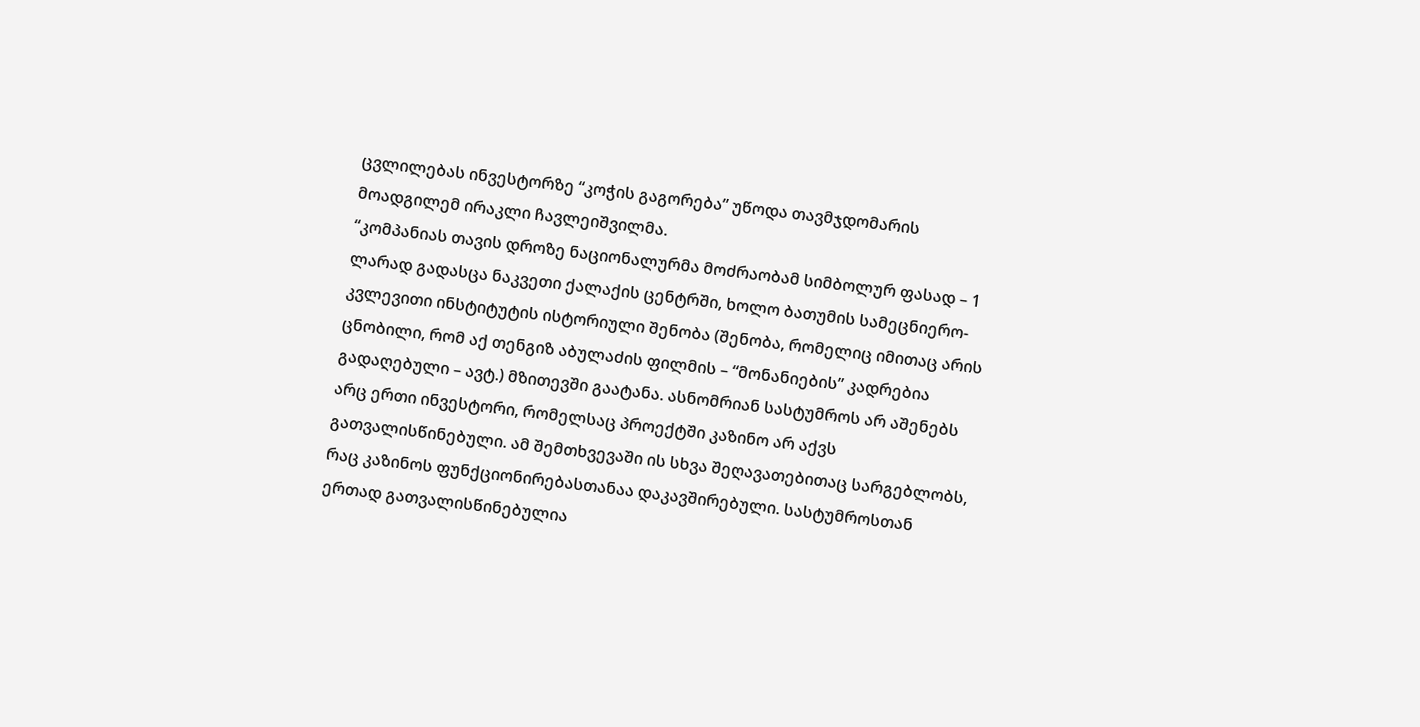ცვლილებას ინვესტორზე “კოჭის გაგორება” უწოდა თავმჯდომარის მოადგილემ ირაკლი ჩავლეიშვილმა.
“კომპანიას თავის დროზე ნაციონალურმა მოძრაობამ სიმბოლურ ფასად – 1 ლარად გადასცა ნაკვეთი ქალაქის ცენტრში, ხოლო ბათუმის სამეცნიერო-კვლევითი ინსტიტუტის ისტორიული შენობა (შენობა, რომელიც იმითაც არის ცნობილი, რომ აქ თენგიზ აბულაძის ფილმის – “მონანიების” კადრებია გადაღებული – ავტ.) მზითევში გაატანა. ასნომრიან სასტუმროს არ აშენებს არც ერთი ინვესტორი, რომელსაც პროექტში კაზინო არ აქვს გათვალისწინებული. ამ შემთხვევაში ის სხვა შეღავათებითაც სარგებლობს, რაც კაზინოს ფუნქციონირებასთანაა დაკავშირებული. სასტუმროსთან ერთად გათვალისწინებულია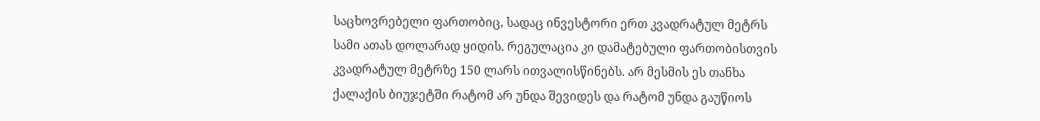საცხოვრებელი ფართობიც, სადაც ინვესტორი ერთ კვადრატულ მეტრს სამი ათას დოლარად ყიდის. რეგულაცია კი დამატებული ფართობისთვის კვადრატულ მეტრზე 150 ლარს ითვალისწინებს. არ მესმის ეს თანხა ქალაქის ბიუჯეტში რატომ არ უნდა შევიდეს და რატომ უნდა გაუწიოს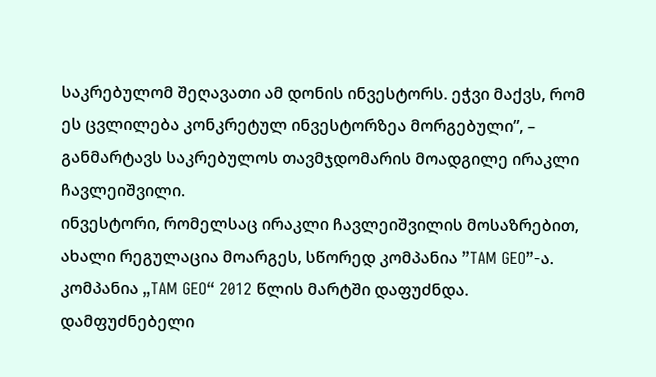საკრებულომ შეღავათი ამ დონის ინვესტორს. ეჭვი მაქვს, რომ ეს ცვლილება კონკრეტულ ინვესტორზეა მორგებული”, – განმარტავს საკრებულოს თავმჯდომარის მოადგილე ირაკლი ჩავლეიშვილი.
ინვესტორი, რომელსაც ირაკლი ჩავლეიშვილის მოსაზრებით, ახალი რეგულაცია მოარგეს, სწორედ კომპანია ”TAM GEO”-ა.
კომპანია „TAM GEO“ 2012 წლის მარტში დაფუძნდა. დამფუძნებელი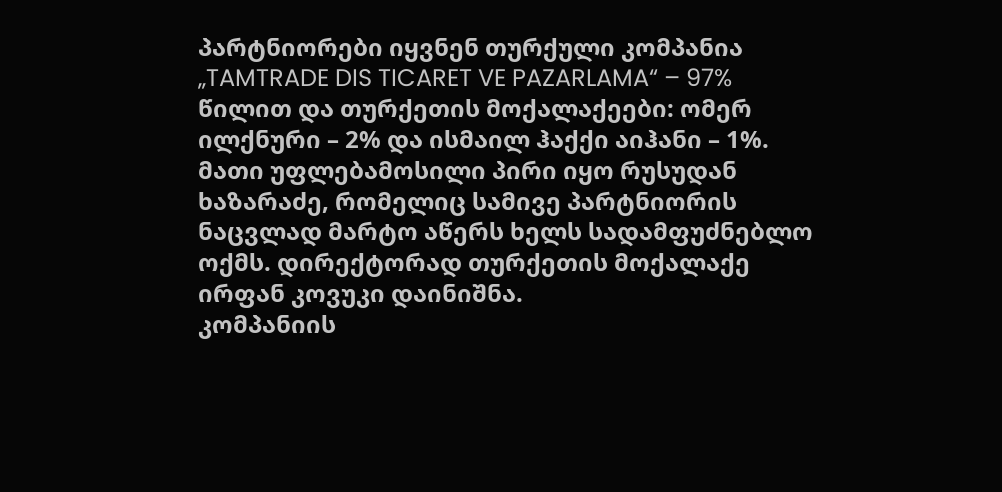პარტნიორები იყვნენ თურქული კომპანია „TAMTRADE DIS TICARET VE PAZARLAMA“ – 97% წილით და თურქეთის მოქალაქეები: ომერ ილქნური – 2% და ისმაილ ჰაქქი აიჰანი – 1%. მათი უფლებამოსილი პირი იყო რუსუდან ხაზარაძე, რომელიც სამივე პარტნიორის ნაცვლად მარტო აწერს ხელს სადამფუძნებლო ოქმს. დირექტორად თურქეთის მოქალაქე ირფან კოვუკი დაინიშნა.
კომპანიის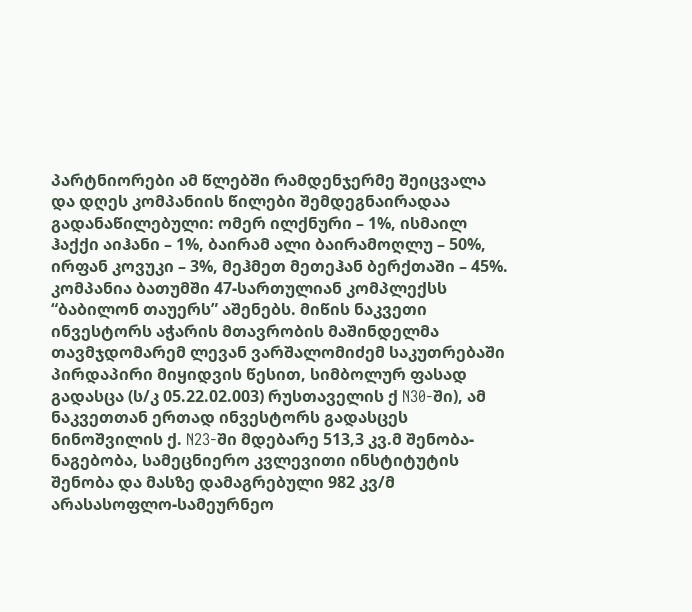პარტნიორები ამ წლებში რამდენჯერმე შეიცვალა და დღეს კომპანიის წილები შემდეგნაირადაა გადანაწილებული: ომერ ილქნური – 1%, ისმაილ ჰაქქი აიჰანი – 1%, ბაირამ ალი ბაირამოღლუ – 50%, ირფან კოვუკი – 3%, მეჰმეთ მეთეჰან ბერქთაში – 45%.
კომპანია ბათუმში 47-სართულიან კომპლექსს “ბაბილონ თაუერს” აშენებს. მიწის ნაკვეთი ინვესტორს აჭარის მთავრობის მაშინდელმა თავმჯდომარემ ლევან ვარშალომიძემ საკუთრებაში პირდაპირი მიყიდვის წესით, სიმბოლურ ფასად გადასცა (ს/კ 05.22.02.003) რუსთაველის ქ N30-ში), ამ ნაკვეთთან ერთად ინვესტორს გადასცეს ნინოშვილის ქ. N23-ში მდებარე 513,3 კვ.მ შენობა-ნაგებობა, სამეცნიერო კვლევითი ინსტიტუტის შენობა და მასზე დამაგრებული 982 კვ/მ არასასოფლო-სამეურნეო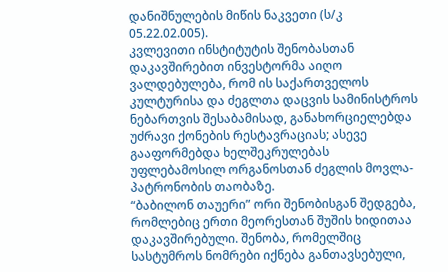დანიშნულების მიწის ნაკვეთი (ს/კ 05.22.02.005).
კვლევითი ინსტიტუტის შენობასთან დაკავშირებით ინვესტორმა აიღო ვალდებულება, რომ ის საქართველოს კულტურისა და ძეგლთა დაცვის სამინისტროს ნებართვის შესაბამისად, განახორციელებდა უძრავი ქონების რესტავრაციას; ასევე გააფორმებდა ხელშეკრულებას უფლებამოსილ ორგანოსთან ძეგლის მოვლა-პატრონობის თაობაზე.
“ბაბილონ თაუერი” ორი შენობისგან შედგება, რომლებიც ერთი მეორესთან შუშის ხიდითაა დაკავშირებული. შენობა, რომელშიც სასტუმროს ნომრები იქნება განთავსებული,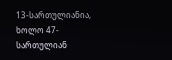13-სართულიანია, ხოლო 47-სართულიან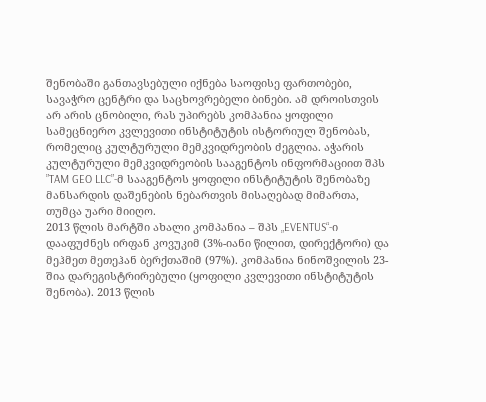შენობაში განთავსებული იქნება საოფისე ფართობები, სავაჭრო ცენტრი და საცხოვრებელი ბინები. ამ დროისთვის არ არის ცნობილი, რას უპირებს კომპანია ყოფილი სამეცნიერო კვლევითი ინსტიტუტის ისტორიულ შენობას, რომელიც კულტურული მემკვიდრეობის ძეგლია. აჭარის კულტურული მემკვიდრეობის სააგენტოს ინფორმაციით შპს ”TAM GEO LLC”-მ სააგენტოს ყოფილი ინსტიტუტის შენობაზე მანსარდის დაშენების ნებართვის მისაღებად მიმართა, თუმცა უარი მიიღო.
2013 წლის მარტში ახალი კომპანია – შპს „EVENTUS“-ი დააფუძნეს ირფან კოვუკიმ (3%-იანი წილით, დირექტორი) და მეჰმეთ მეთეჰან ბერქთაშიმ (97%). კომპანია ნინოშვილის 23-შია დარეგისტრირებული (ყოფილი კვლევითი ინსტიტუტის შენობა). 2013 წლის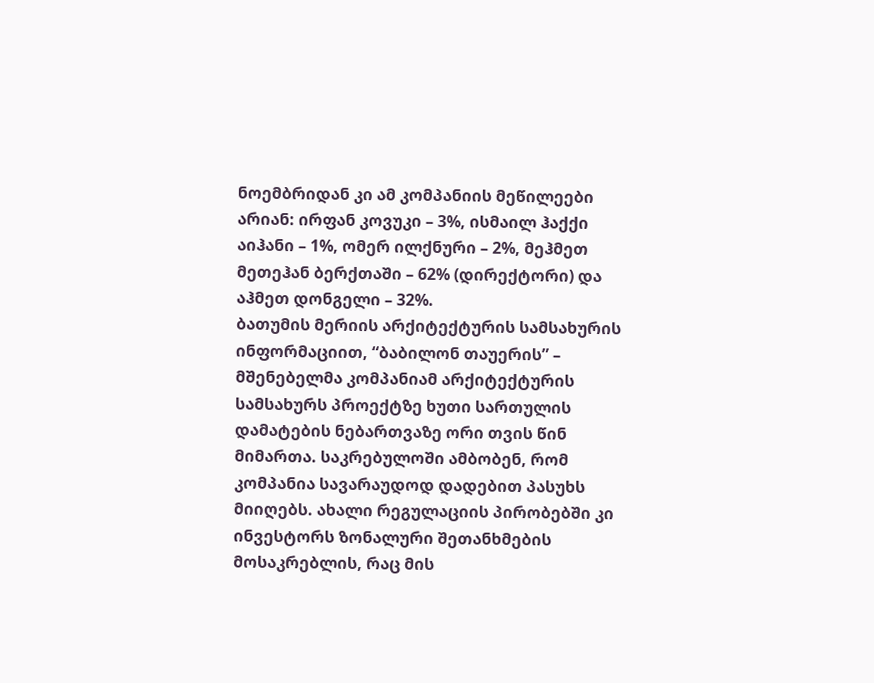ნოემბრიდან კი ამ კომპანიის მეწილეები არიან: ირფან კოვუკი – 3%, ისმაილ ჰაქქი აიჰანი – 1%, ომერ ილქნური – 2%, მეჰმეთ მეთეჰან ბერქთაში – 62% (დირექტორი) და აჰმეთ დონგელი – 32%.
ბათუმის მერიის არქიტექტურის სამსახურის ინფორმაციით, “ბაბილონ თაუერის” – მშენებელმა კომპანიამ არქიტექტურის სამსახურს პროექტზე ხუთი სართულის დამატების ნებართვაზე ორი თვის წინ მიმართა. საკრებულოში ამბობენ, რომ კომპანია სავარაუდოდ დადებით პასუხს მიიღებს. ახალი რეგულაციის პირობებში კი ინვესტორს ზონალური შეთანხმების მოსაკრებლის, რაც მის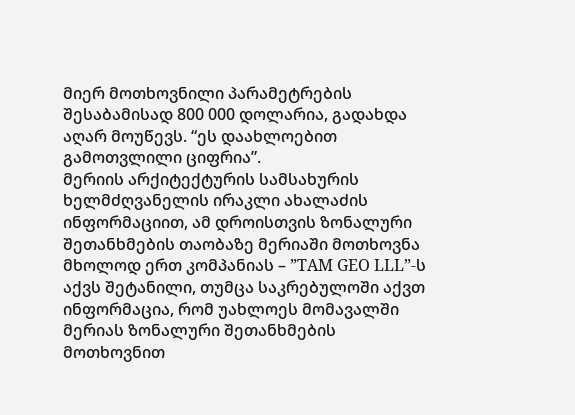მიერ მოთხოვნილი პარამეტრების შესაბამისად 800 000 დოლარია, გადახდა აღარ მოუწევს. “ეს დაახლოებით გამოთვლილი ციფრია”.
მერიის არქიტექტურის სამსახურის ხელმძღვანელის ირაკლი ახალაძის ინფორმაციით, ამ დროისთვის ზონალური შეთანხმების თაობაზე მერიაში მოთხოვნა მხოლოდ ერთ კომპანიას – ”TAM GEO LLL”-ს აქვს შეტანილი, თუმცა საკრებულოში აქვთ ინფორმაცია, რომ უახლოეს მომავალში მერიას ზონალური შეთანხმების მოთხოვნით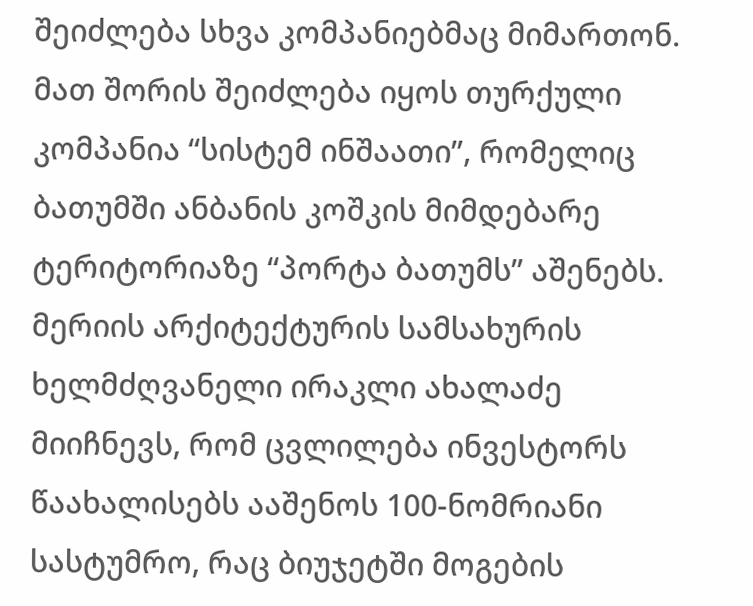შეიძლება სხვა კომპანიებმაც მიმართონ. მათ შორის შეიძლება იყოს თურქული კომპანია “სისტემ ინშაათი”, რომელიც ბათუმში ანბანის კოშკის მიმდებარე ტერიტორიაზე “პორტა ბათუმს” აშენებს.
მერიის არქიტექტურის სამსახურის ხელმძღვანელი ირაკლი ახალაძე მიიჩნევს, რომ ცვლილება ინვესტორს წაახალისებს ააშენოს 100-ნომრიანი სასტუმრო, რაც ბიუჯეტში მოგების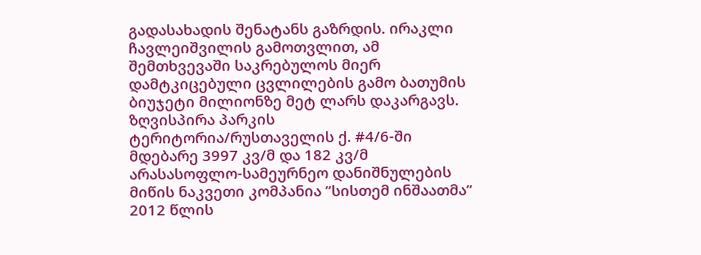გადასახადის შენატანს გაზრდის. ირაკლი ჩავლეიშვილის გამოთვლით, ამ შემთხვევაში საკრებულოს მიერ დამტკიცებული ცვლილების გამო ბათუმის ბიუჯეტი მილიონზე მეტ ლარს დაკარგავს.
ზღვისპირა პარკის ტერიტორია/რუსთაველის ქ. #4/6-ში მდებარე 3997 კვ/მ და 182 კვ/მ არასასოფლო-სამეურნეო დანიშნულების მიწის ნაკვეთი კომპანია ”სისთემ ინშაათმა” 2012 წლის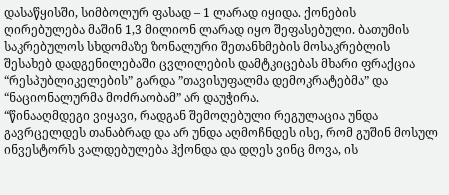დასაწყისში, სიმბოლურ ფასად – 1 ლარად იყიდა. ქონების ღირებულება მაშინ 1,3 მილიონ ლარად იყო შეფასებული. ბათუმის საკრებულოს სხდომაზე ზონალური შეთანხმების მოსაკრებლის შესახებ დადგენილებაში ცვლილების დამტკიცებას მხარი ფრაქცია “რესპუბლიკელების” გარდა ”თავისუფალმა დემოკრატებმა” და “ნაციონალურმა მოძრაობამ” არ დაუჭირა.
“წინააღმდეგი ვიყავი, რადგან შემოღებული რეგულაცია უნდა გავრცელდეს თანაბრად და არ უნდა აღმოჩნდეს ისე, რომ გუშინ მოსულ ინვესტორს ვალდებულება ჰქონდა და დღეს ვინც მოვა, ის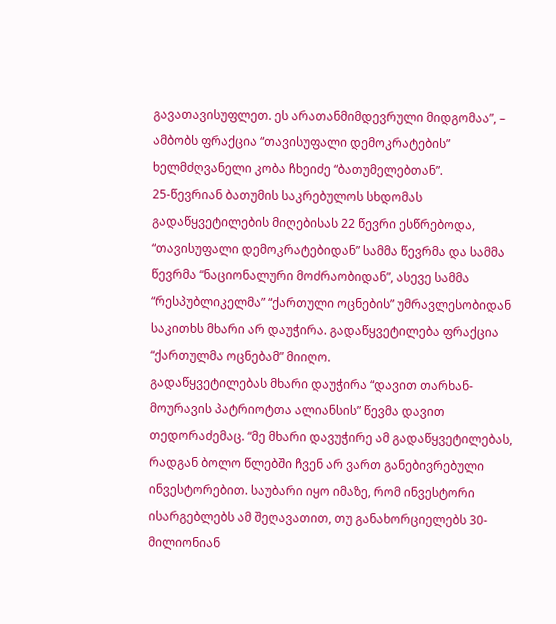გავათავისუფლეთ. ეს არათანმიმდევრული მიდგომაა”, – ამბობს ფრაქცია “თავისუფალი დემოკრატების” ხელმძღვანელი კობა ჩხეიძე “ბათუმელებთან”.
25-წევრიან ბათუმის საკრებულოს სხდომას გადაწყვეტილების მიღებისას 22 წევრი ესწრებოდა, “თავისუფალი დემოკრატებიდან” სამმა წევრმა და სამმა წევრმა “ნაციონალური მოძრაობიდან”, ასევე სამმა “რესპუბლიკელმა” “ქართული ოცნების” უმრავლესობიდან საკითხს მხარი არ დაუჭირა. გადაწყვეტილება ფრაქცია “ქართულმა ოცნებამ” მიიღო.
გადაწყვეტილებას მხარი დაუჭირა “დავით თარხან-მოურავის პატრიოტთა ალიანსის” წევმა დავით თედორაძემაც. “მე მხარი დავუჭირე ამ გადაწყვეტილებას, რადგან ბოლო წლებში ჩვენ არ ვართ განებივრებული ინვესტორებით. საუბარი იყო იმაზე, რომ ინვესტორი ისარგებლებს ამ შეღავათით, თუ განახორციელებს 30-მილიონიან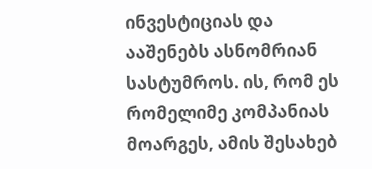ინვესტიციას და ააშენებს ასნომრიან სასტუმროს. ის, რომ ეს რომელიმე კომპანიას მოარგეს, ამის შესახებ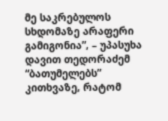მე საკრებულოს სხდომაზე არაფერი გამიგონია”, – უპასუხა დავით თედორაძემ “ბათუმელებს” კითხვაზე, რატომ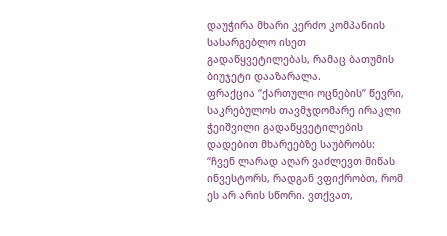დაუჭირა მხარი კერძო კომპანიის სასარგებლო ისეთ გადაწყვეტილებას, რამაც ბათუმის ბიუჯეტი დააზარალა.
ფრაქცია “ქართული ოცნების” წევრი, საკრებულოს თავმჯდომარე ირაკლი ჭეიშვილი გადაწყვეტილების დადებით მხარეებზე საუბრობს:
“ჩვენ ლარად აღარ ვაძლევთ მიწას ინვესტორს, რადგან ვფიქრობთ, რომ ეს არ არის სწორი. ვთქვათ,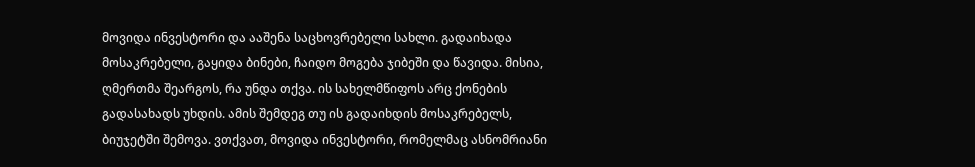მოვიდა ინვესტორი და ააშენა საცხოვრებელი სახლი. გადაიხადა მოსაკრებელი, გაყიდა ბინები, ჩაიდო მოგება ჯიბეში და წავიდა. მისია, ღმერთმა შეარგოს, რა უნდა თქვა. ის სახელმწიფოს არც ქონების გადასახადს უხდის. ამის შემდეგ თუ ის გადაიხდის მოსაკრებელს, ბიუჯეტში შემოვა. ვთქვათ, მოვიდა ინვესტორი, რომელმაც ასნომრიანი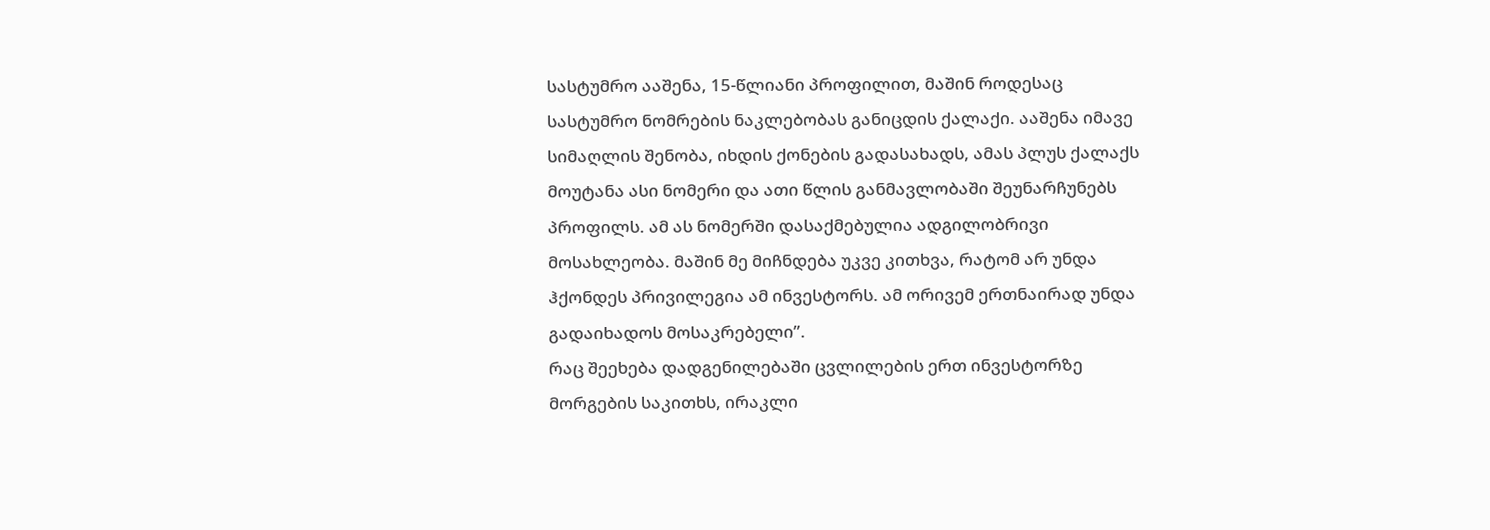სასტუმრო ააშენა, 15-წლიანი პროფილით, მაშინ როდესაც სასტუმრო ნომრების ნაკლებობას განიცდის ქალაქი. ააშენა იმავე სიმაღლის შენობა, იხდის ქონების გადასახადს, ამას პლუს ქალაქს მოუტანა ასი ნომერი და ათი წლის განმავლობაში შეუნარჩუნებს პროფილს. ამ ას ნომერში დასაქმებულია ადგილობრივი მოსახლეობა. მაშინ მე მიჩნდება უკვე კითხვა, რატომ არ უნდა ჰქონდეს პრივილეგია ამ ინვესტორს. ამ ორივემ ერთნაირად უნდა გადაიხადოს მოსაკრებელი”.
რაც შეეხება დადგენილებაში ცვლილების ერთ ინვესტორზე მორგების საკითხს, ირაკლი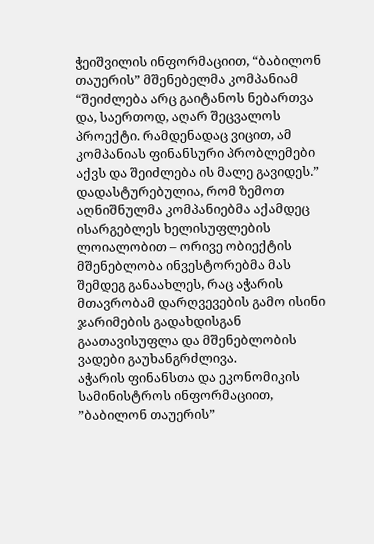ჭეიშვილის ინფორმაციით, “ბაბილონ თაუერის” მშენებელმა კომპანიამ “შეიძლება არც გაიტანოს ნებართვა და, საერთოდ, აღარ შეცვალოს პროექტი. რამდენადაც ვიცით, ამ კომპანიას ფინანსური პრობლემები აქვს და შეიძლება ის მალე გავიდეს.”
დადასტურებულია, რომ ზემოთ აღნიშნულმა კომპანიებმა აქამდეც ისარგებლეს ხელისუფლების ლოიალობით – ორივე ობიექტის მშენებლობა ინვესტორებმა მას შემდეგ განაახლეს, რაც აჭარის მთავრობამ დარღვევების გამო ისინი ჯარიმების გადახდისგან გაათავისუფლა და მშენებლობის ვადები გაუხანგრძლივა.
აჭარის ფინანსთა და ეკონომიკის სამინისტროს ინფორმაციით, ”ბაბილონ თაუერის”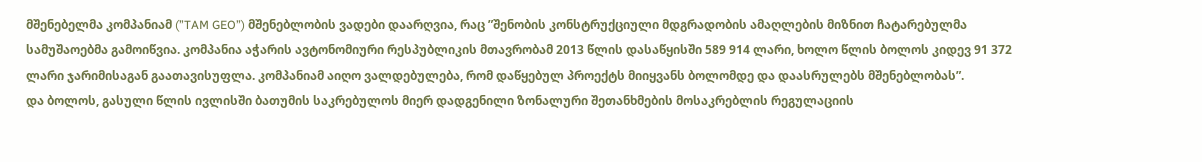მშენებელმა კომპანიამ (”TAM GEO”) მშენებლობის ვადები დაარღვია, რაც ”შენობის კონსტრუქციული მდგრადობის ამაღლების მიზნით ჩატარებულმა სამუშაოებმა გამოიწვია. კომპანია აჭარის ავტონომიური რესპუბლიკის მთავრობამ 2013 წლის დასაწყისში 589 914 ლარი, ხოლო წლის ბოლოს კიდევ 91 372 ლარი ჯარიმისაგან გაათავისუფლა. კომპანიამ აიღო ვალდებულება, რომ დაწყებულ პროექტს მიიყვანს ბოლომდე და დაასრულებს მშენებლობას”.
და ბოლოს, გასული წლის ივლისში ბათუმის საკრებულოს მიერ დადგენილი ზონალური შეთანხმების მოსაკრებლის რეგულაციის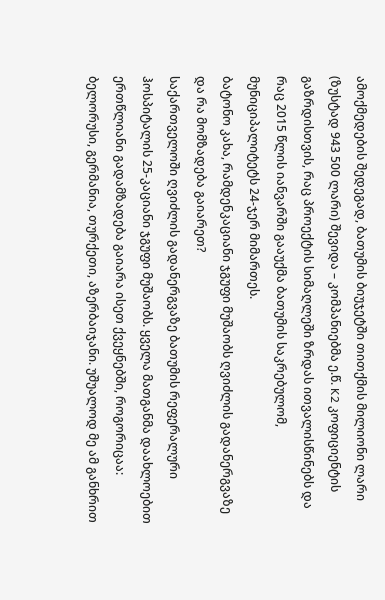ამოქმედების შედეგად, ბათუმის ბიუჯეტში თითქმის მილიონი ლარი (ზუსტად 943 500 ლარი) შევიდა – კომპანიებმა ე.წ. K2 კოფიციენტის გაზრდისთვის, რაც პროექტის სიმაღლეში ზრდას ითვალისწინებს და რაც 2015 წლის იანვარში გააუქმა ბათუმის საკრებულომ, მუნიციპალიტეტს 24-ჯერ მიმართეს.
ბატონო კახა, რამდენკაციანი ჯგუფი მუშაობს ღვიძლის გადანერგვაზე და რა მომზადება გაიარეთ?
საქართველოში ღვიძლის გადანერგვაზე ბათუმის რეფერალური ჰოსპიტალის 25-კაციანი ჯგუფი მუშაობს. ყველა მათგანმა დაახლოებით ერთწლიანი გადამზადება გაიარა ისეთ ქვეყნებში, როგორიცაა: ბელორუსი, გერმანია, თურქეთი, აზერბაიჯანი. უშუალოდ მე ამ განხრით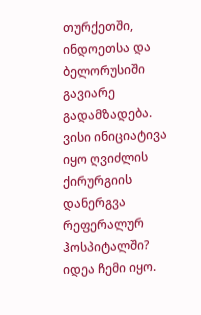თურქეთში, ინდოეთსა და ბელორუსიში გავიარე გადამზადება.
ვისი ინიციატივა იყო ღვიძლის ქირურგიის დანერგვა რეფერალურ ჰოსპიტალში?
იდეა ჩემი იყო.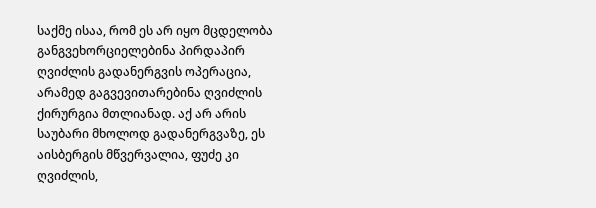საქმე ისაა, რომ ეს არ იყო მცდელობა განგვეხორციელებინა პირდაპირ ღვიძლის გადანერგვის ოპერაცია, არამედ გაგვევითარებინა ღვიძლის ქირურგია მთლიანად. აქ არ არის საუბარი მხოლოდ გადანერგვაზე, ეს აისბერგის მწვერვალია, ფუძე კი ღვიძლის,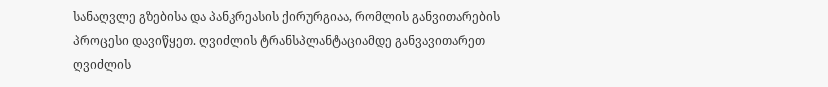სანაღვლე გზებისა და პანკრეასის ქირურგიაა, რომლის განვითარების პროცესი დავიწყეთ. ღვიძლის ტრანსპლანტაციამდე განვავითარეთ ღვიძლის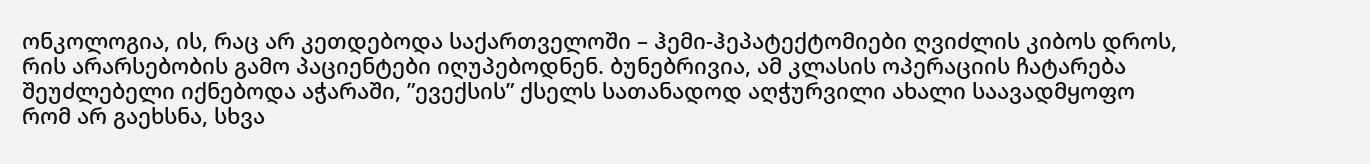ონკოლოგია, ის, რაც არ კეთდებოდა საქართველოში – ჰემი-ჰეპატექტომიები ღვიძლის კიბოს დროს, რის არარსებობის გამო პაციენტები იღუპებოდნენ. ბუნებრივია, ამ კლასის ოპერაციის ჩატარება შეუძლებელი იქნებოდა აჭარაში, ”ევექსის” ქსელს სათანადოდ აღჭურვილი ახალი საავადმყოფო რომ არ გაეხსნა, სხვა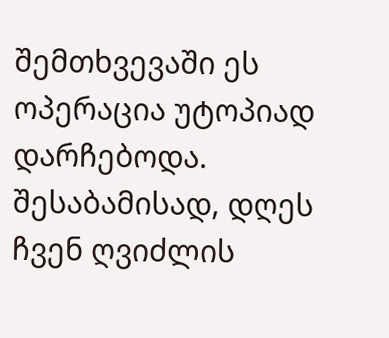შემთხვევაში ეს ოპერაცია უტოპიად დარჩებოდა. შესაბამისად, დღეს ჩვენ ღვიძლის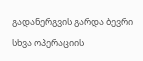გადანერგვის გარდა ბევრი სხვა ოპერაციის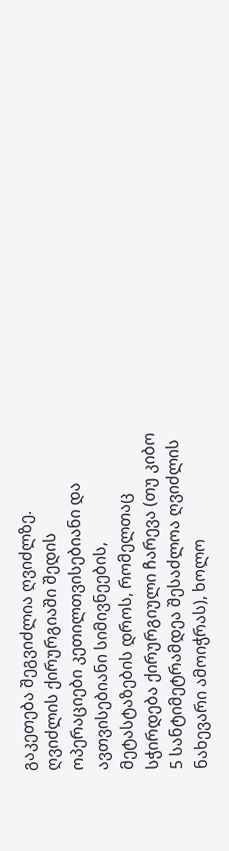გაკეთება შეგვიძლია ღვიძლზე. ღვიძლის ქირურგიაში შედის ოპერაციები კეთილთვისებიანი და ავთვისებიანი სიმივნეების, მეტასტაზების დროს, რომელთაც სჭირდება ქირურგიული ჩარევა (თუ კიბო 5 სანტიმეტრამდეა შესაძლოა ღვიძლის ნახევარი ამოიჭრას), ხოლო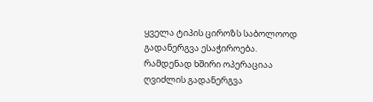ყველა ტიპის ციროზს საბოლოოდ გადანერგვა ესაჭიროება.
რამდენად ხშირი ოპერაციაა ღვიძლის გადანერგვა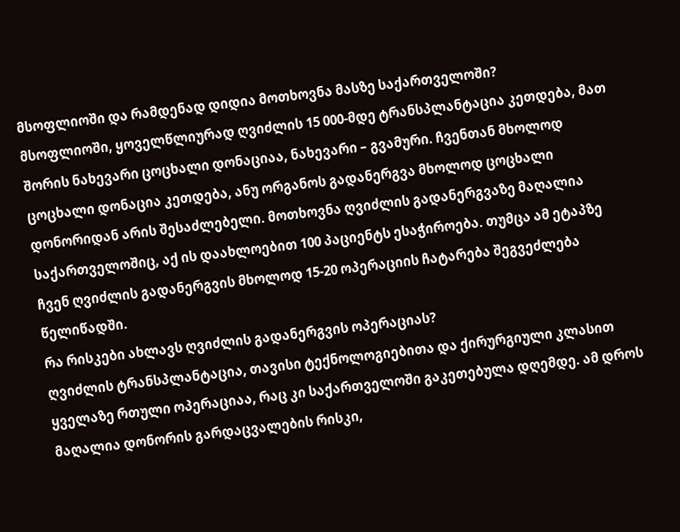მსოფლიოში და რამდენად დიდია მოთხოვნა მასზე საქართველოში?
მსოფლიოში, ყოველწლიურად ღვიძლის 15 000-მდე ტრანსპლანტაცია კეთდება, მათ შორის ნახევარი ცოცხალი დონაციაა, ნახევარი – გვამური. ჩვენთან მხოლოდ ცოცხალი დონაცია კეთდება, ანუ ორგანოს გადანერგვა მხოლოდ ცოცხალი დონორიდან არის შესაძლებელი. მოთხოვნა ღვიძლის გადანერგვაზე მაღალია საქართველოშიც, აქ ის დაახლოებით 100 პაციენტს ესაჭიროება. თუმცა ამ ეტაპზე ჩვენ ღვიძლის გადანერგვის მხოლოდ 15-20 ოპერაციის ჩატარება შეგვეძლება წელიწადში.
რა რისკები ახლავს ღვიძლის გადანერგვის ოპერაციას?
ღვიძლის ტრანსპლანტაცია, თავისი ტექნოლოგიებითა და ქირურგიული კლასით ყველაზე რთული ოპერაციაა, რაც კი საქართველოში გაკეთებულა დღემდე. ამ დროს მაღალია დონორის გარდაცვალების რისკი,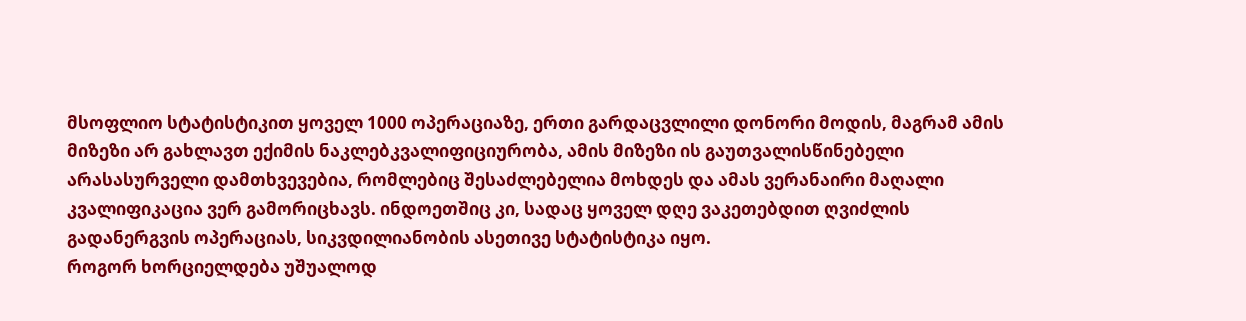მსოფლიო სტატისტიკით ყოველ 1000 ოპერაციაზე, ერთი გარდაცვლილი დონორი მოდის, მაგრამ ამის მიზეზი არ გახლავთ ექიმის ნაკლებკვალიფიციურობა, ამის მიზეზი ის გაუთვალისწინებელი არასასურველი დამთხვევებია, რომლებიც შესაძლებელია მოხდეს და ამას ვერანაირი მაღალი კვალიფიკაცია ვერ გამორიცხავს. ინდოეთშიც კი, სადაც ყოველ დღე ვაკეთებდით ღვიძლის გადანერგვის ოპერაციას, სიკვდილიანობის ასეთივე სტატისტიკა იყო.
როგორ ხორციელდება უშუალოდ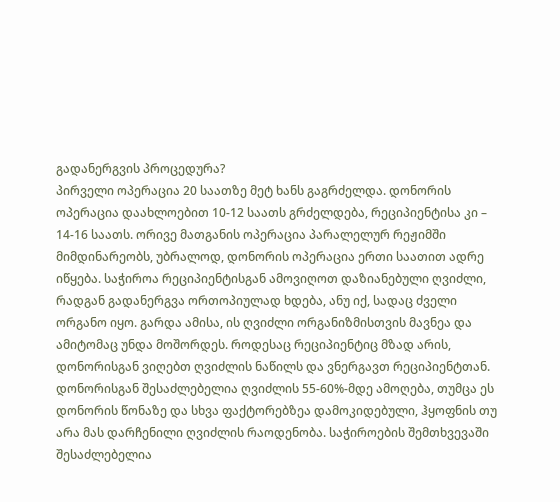გადანერგვის პროცედურა?
პირველი ოპერაცია 20 საათზე მეტ ხანს გაგრძელდა. დონორის ოპერაცია დაახლოებით 10-12 საათს გრძელდება, რეციპიენტისა კი – 14-16 საათს. ორივე მათგანის ოპერაცია პარალელურ რეჟიმში მიმდინარეობს, უბრალოდ, დონორის ოპერაცია ერთი საათით ადრე იწყება. საჭიროა რეციპიენტისგან ამოვიღოთ დაზიანებული ღვიძლი, რადგან გადანერგვა ორთოპიულად ხდება, ანუ იქ, სადაც ძველი ორგანო იყო. გარდა ამისა, ის ღვიძლი ორგანიზმისთვის მავნეა და ამიტომაც უნდა მოშორდეს. როდესაც რეციპიენტიც მზად არის, დონორისგან ვიღებთ ღვიძლის ნაწილს და ვნერგავთ რეციპიენტთან. დონორისგან შესაძლებელია ღვიძლის 55-60%-მდე ამოღება, თუმცა ეს დონორის წონაზე და სხვა ფაქტორებზეა დამოკიდებული, ჰყოფნის თუ არა მას დარჩენილი ღვიძლის რაოდენობა. საჭიროების შემთხვევაში შესაძლებელია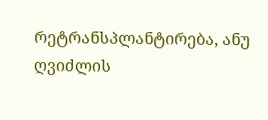რეტრანსპლანტირება, ანუ ღვიძლის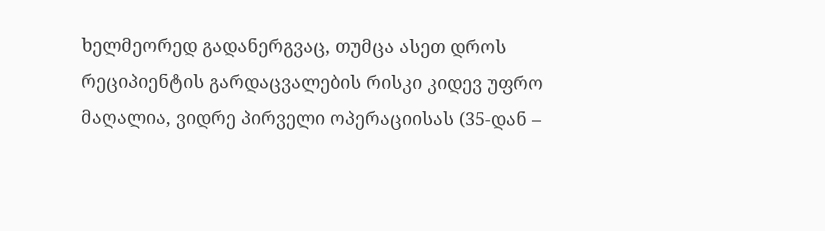ხელმეორედ გადანერგვაც, თუმცა ასეთ დროს რეციპიენტის გარდაცვალების რისკი კიდევ უფრო მაღალია, ვიდრე პირველი ოპერაციისას (35-დან –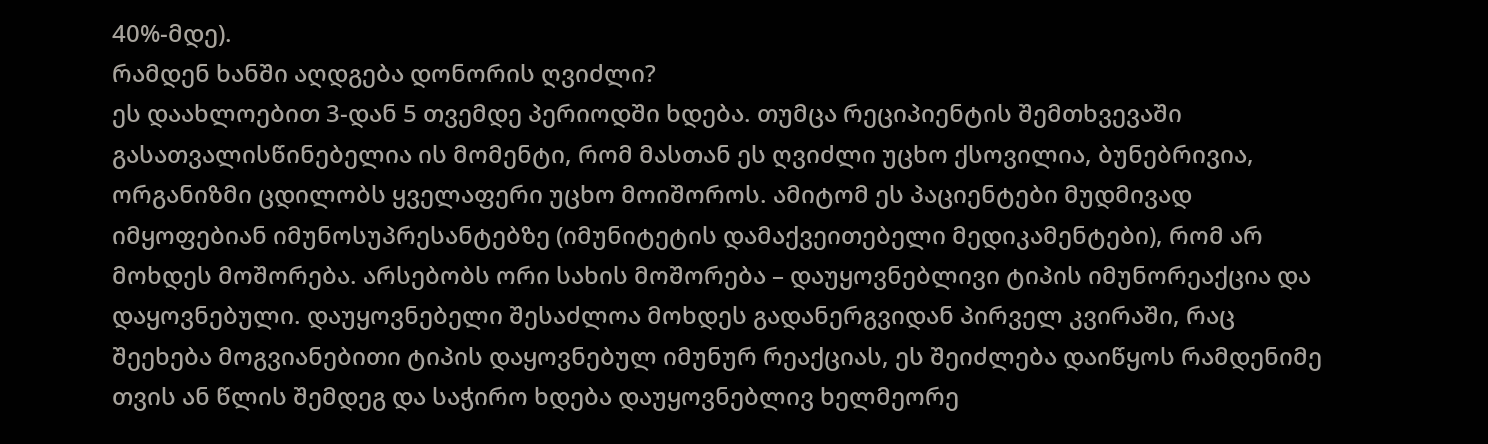40%-მდე).
რამდენ ხანში აღდგება დონორის ღვიძლი?
ეს დაახლოებით 3-დან 5 თვემდე პერიოდში ხდება. თუმცა რეციპიენტის შემთხვევაში გასათვალისწინებელია ის მომენტი, რომ მასთან ეს ღვიძლი უცხო ქსოვილია, ბუნებრივია, ორგანიზმი ცდილობს ყველაფერი უცხო მოიშოროს. ამიტომ ეს პაციენტები მუდმივად იმყოფებიან იმუნოსუპრესანტებზე (იმუნიტეტის დამაქვეითებელი მედიკამენტები), რომ არ მოხდეს მოშორება. არსებობს ორი სახის მოშორება – დაუყოვნებლივი ტიპის იმუნორეაქცია და დაყოვნებული. დაუყოვნებელი შესაძლოა მოხდეს გადანერგვიდან პირველ კვირაში, რაც შეეხება მოგვიანებითი ტიპის დაყოვნებულ იმუნურ რეაქციას, ეს შეიძლება დაიწყოს რამდენიმე თვის ან წლის შემდეგ და საჭირო ხდება დაუყოვნებლივ ხელმეორე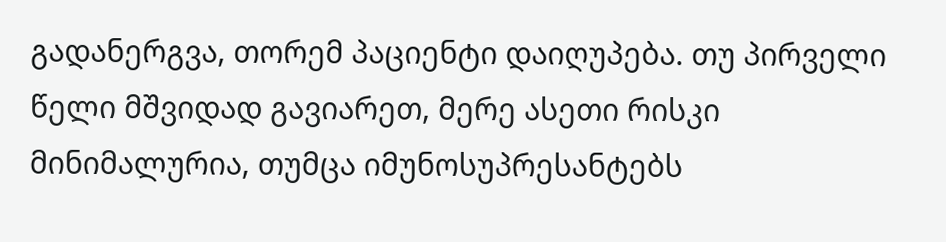გადანერგვა, თორემ პაციენტი დაიღუპება. თუ პირველი წელი მშვიდად გავიარეთ, მერე ასეთი რისკი მინიმალურია, თუმცა იმუნოსუპრესანტებს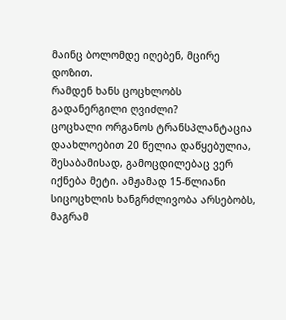მაინც ბოლომდე იღებენ, მცირე დოზით.
რამდენ ხანს ცოცხლობს გადანერგილი ღვიძლი?
ცოცხალი ორგანოს ტრანსპლანტაცია დაახლოებით 20 წელია დაწყებულია, შესაბამისად, გამოცდილებაც ვერ იქნება მეტი. ამჟამად 15-წლიანი სიცოცხლის ხანგრძლივობა არსებობს, მაგრამ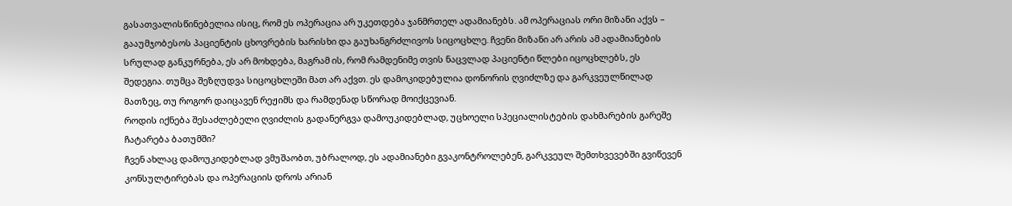გასათვალისწინებელია ისიც, რომ ეს ოპერაცია არ უკეთდება ჯანმრთელ ადამიანებს. ამ ოპერაციას ორი მიზანი აქვს – გააუმჯობესოს პაციენტის ცხოვრების ხარისხი და გაუხანგრძლივოს სიცოცხლე. ჩვენი მიზანი არ არის ამ ადამიანების სრულად განკურნება, ეს არ მოხდება, მაგრამ ის, რომ რამდენიმე თვის ნაცვლად პაციენტი წლები იცოცხლებს, ეს შედეგია. თუმცა შეზღუდვა სიცოცხლეში მათ არ აქვთ. ეს დამოკიდებულია დონორის ღვიძლზე და გარკვეულწილად მათზეც, თუ როგორ დაიცავენ რეჟიმს და რამდენად სწორად მოიქცევიან.
როდის იქნება შესაძლებელი ღვიძლის გადანერგვა დამოუკიდებლად, უცხოელი სპეციალისტების დახმარების გარეშე ჩატარება ბათუმში?
ჩვენ ახლაც დამოუკიდებლად ვმუშაობთ, უბრალოდ, ეს ადამიანები გვაკონტროლებენ, გარკვეულ შემთხვევებში გვიწევენ კონსულტირებას და ოპერაციის დროს არიან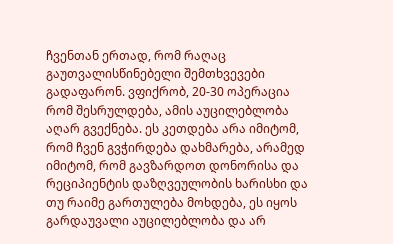ჩვენთან ერთად, რომ რაღაც გაუთვალისწინებელი შემთხვევები გადაფარონ. ვფიქრობ, 20-30 ოპერაცია რომ შესრულდება, ამის აუცილებლობა აღარ გვექნება. ეს კეთდება არა იმიტომ, რომ ჩვენ გვჭირდება დახმარება, არამედ იმიტომ, რომ გავზარდოთ დონორისა და რეციპიენტის დაზღვეულობის ხარისხი და თუ რაიმე გართულება მოხდება, ეს იყოს გარდაუვალი აუცილებლობა და არ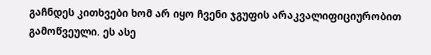გაჩნდეს კითხვები ხომ არ იყო ჩვენი ჯგუფის არაკვალიფიციურობით გამოწვეული. ეს ასე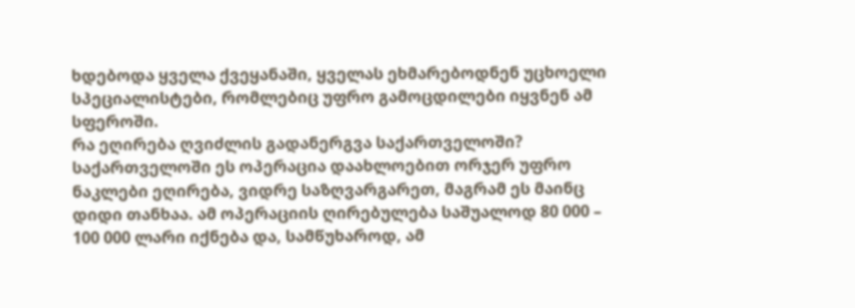ხდებოდა ყველა ქვეყანაში, ყველას ეხმარებოდნენ უცხოელი სპეციალისტები, რომლებიც უფრო გამოცდილები იყვნენ ამ სფეროში.
რა ეღირება ღვიძლის გადანერგვა საქართველოში?
საქართველოში ეს ოპერაცია დაახლოებით ორჯერ უფრო ნაკლები ეღირება, ვიდრე საზღვარგარეთ, მაგრამ ეს მაინც დიდი თანხაა. ამ ოპერაციის ღირებულება საშუალოდ 80 000 – 100 000 ლარი იქნება და, სამწუხაროდ, ამ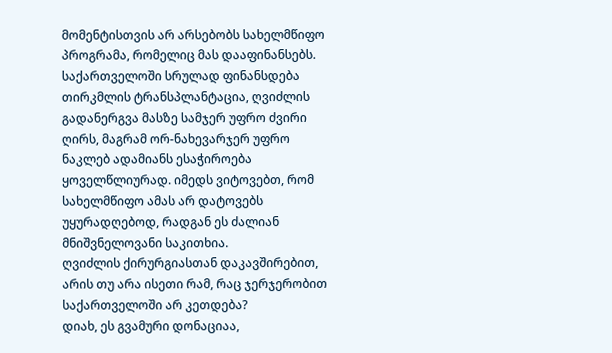მომენტისთვის არ არსებობს სახელმწიფო პროგრამა, რომელიც მას დააფინანსებს. საქართველოში სრულად ფინანსდება თირკმლის ტრანსპლანტაცია, ღვიძლის გადანერგვა მასზე სამჯერ უფრო ძვირი ღირს, მაგრამ ორ-ნახევარჯერ უფრო ნაკლებ ადამიანს ესაჭიროება ყოველწლიურად. იმედს ვიტოვებთ, რომ სახელმწიფო ამას არ დატოვებს უყურადღებოდ, რადგან ეს ძალიან მნიშვნელოვანი საკითხია.
ღვიძლის ქირურგიასთან დაკავშირებით, არის თუ არა ისეთი რამ, რაც ჯერჯერობით საქართველოში არ კეთდება?
დიახ, ეს გვამური დონაციაა,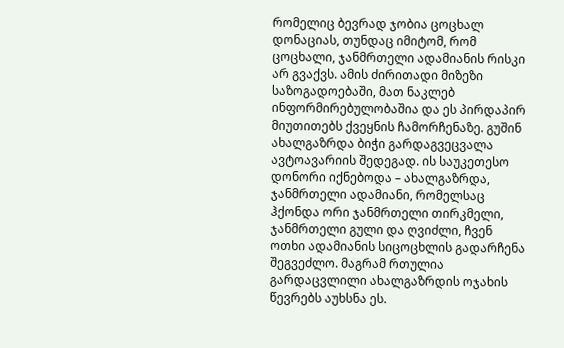რომელიც ბევრად ჯობია ცოცხალ დონაციას, თუნდაც იმიტომ, რომ ცოცხალი, ჯანმრთელი ადამიანის რისკი არ გვაქვს. ამის ძირითადი მიზეზი საზოგადოებაში, მათ ნაკლებ ინფორმირებულობაშია და ეს პირდაპირ მიუთითებს ქვეყნის ჩამორჩენაზე. გუშინ ახალგაზრდა ბიჭი გარდაგვეცვალა ავტოავარიის შედეგად. ის საუკეთესო დონორი იქნებოდა – ახალგაზრდა, ჯანმრთელი ადამიანი, რომელსაც ჰქონდა ორი ჯანმრთელი თირკმელი, ჯანმრთელი გული და ღვიძლი, ჩვენ ოთხი ადამიანის სიცოცხლის გადარჩენა შეგვეძლო. მაგრამ რთულია გარდაცვლილი ახალგაზრდის ოჯახის წევრებს აუხსნა ეს.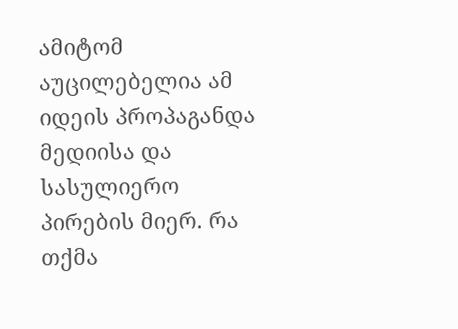ამიტომ აუცილებელია ამ იდეის პროპაგანდა მედიისა და სასულიერო პირების მიერ. რა თქმა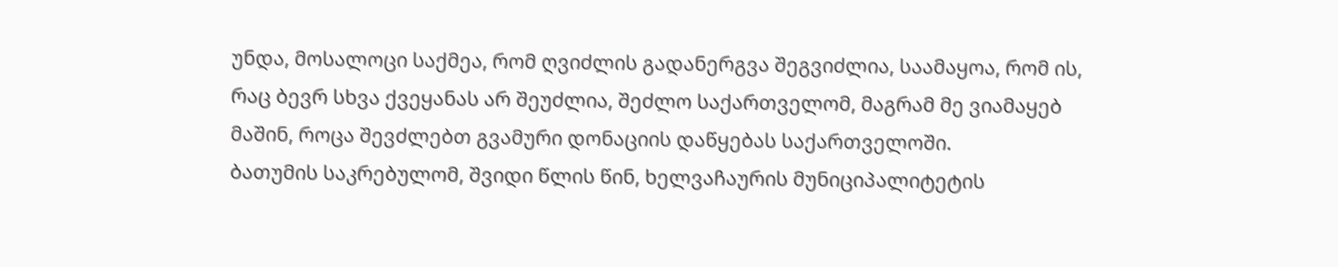უნდა, მოსალოცი საქმეა, რომ ღვიძლის გადანერგვა შეგვიძლია, საამაყოა, რომ ის, რაც ბევრ სხვა ქვეყანას არ შეუძლია, შეძლო საქართველომ, მაგრამ მე ვიამაყებ მაშინ, როცა შევძლებთ გვამური დონაციის დაწყებას საქართველოში.
ბათუმის საკრებულომ, შვიდი წლის წინ, ხელვაჩაურის მუნიციპალიტეტის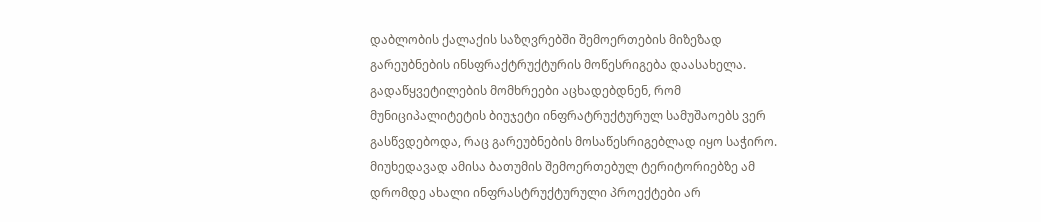დაბლობის ქალაქის საზღვრებში შემოერთების მიზეზად გარეუბნების ინსფრაქტრუქტურის მოწესრიგება დაასახელა.
გადაწყვეტილების მომხრეები აცხადებდნენ, რომ მუნიციპალიტეტის ბიუჯეტი ინფრატრუქტურულ სამუშაოებს ვერ გასწვდებოდა, რაც გარეუბნების მოსაწესრიგებლად იყო საჭირო. მიუხედავად ამისა ბათუმის შემოერთებულ ტერიტორიებზე ამ დრომდე ახალი ინფრასტრუქტურული პროექტები არ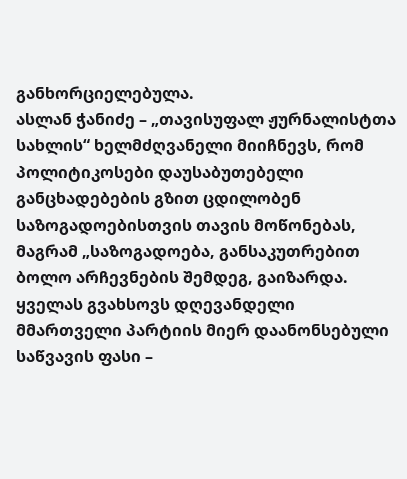განხორციელებულა.
ასლან ჭანიძე – „თავისუფალ ჟურნალისტთა სახლის“ ხელმძღვანელი მიიჩნევს, რომ პოლიტიკოსები დაუსაბუთებელი განცხადებების გზით ცდილობენ საზოგადოებისთვის თავის მოწონებას, მაგრამ „საზოგადოება, განსაკუთრებით ბოლო არჩევნების შემდეგ, გაიზარდა. ყველას გვახსოვს დღევანდელი მმართველი პარტიის მიერ დაანონსებული საწვავის ფასი –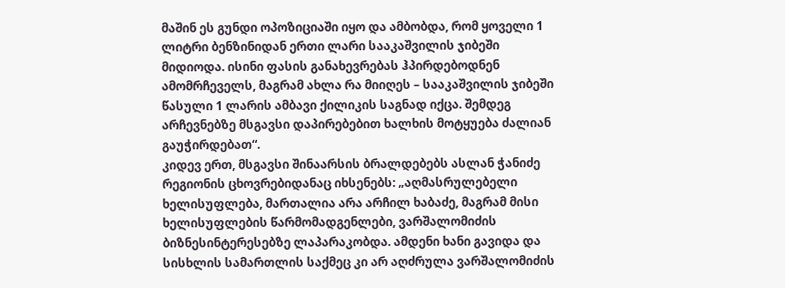მაშინ ეს გუნდი ოპოზიციაში იყო და ამბობდა, რომ ყოველი 1 ლიტრი ბენზინიდან ერთი ლარი სააკაშვილის ჯიბეში მიდიოდა. ისინი ფასის განახევრებას ჰპირდებოდნენ ამომრჩეველს, მაგრამ ახლა რა მიიღეს – სააკაშვილის ჯიბეში წასული 1 ლარის ამბავი ქილიკის საგნად იქცა. შემდეგ არჩევნებზე მსგავსი დაპირებებით ხალხის მოტყუება ძალიან გაუჭირდებათ“.
კიდევ ერთ, მსგავსი შინაარსის ბრალდებებს ასლან ჭანიძე რეგიონის ცხოვრებიდანაც იხსენებს: „აღმასრულებელი ხელისუფლება, მართალია არა არჩილ ხაბაძე, მაგრამ მისი ხელისუფლების წარმომადგენლები, ვარშალომიძის ბიზნესინტერესებზე ლაპარაკობდა. ამდენი ხანი გავიდა და სისხლის სამართლის საქმეც კი არ აღძრულა ვარშალომიძის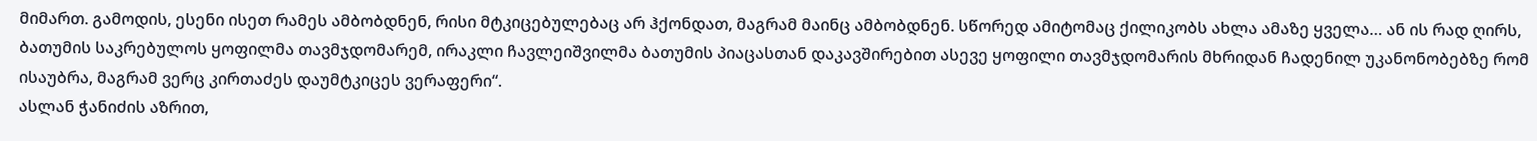მიმართ. გამოდის, ესენი ისეთ რამეს ამბობდნენ, რისი მტკიცებულებაც არ ჰქონდათ, მაგრამ მაინც ამბობდნენ. სწორედ ამიტომაც ქილიკობს ახლა ამაზე ყველა… ან ის რად ღირს, ბათუმის საკრებულოს ყოფილმა თავმჯდომარემ, ირაკლი ჩავლეიშვილმა ბათუმის პიაცასთან დაკავშირებით ასევე ყოფილი თავმჯდომარის მხრიდან ჩადენილ უკანონობებზე რომ ისაუბრა, მაგრამ ვერც კირთაძეს დაუმტკიცეს ვერაფერი“.
ასლან ჭანიძის აზრით,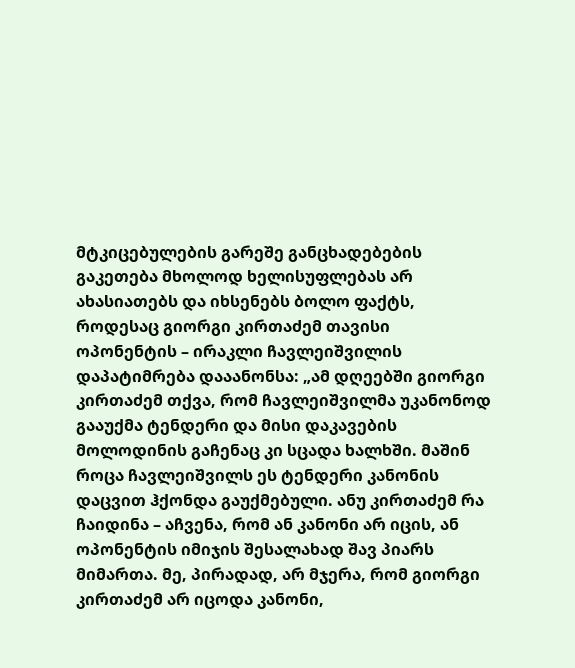მტკიცებულების გარეშე განცხადებების გაკეთება მხოლოდ ხელისუფლებას არ ახასიათებს და იხსენებს ბოლო ფაქტს, როდესაც გიორგი კირთაძემ თავისი ოპონენტის – ირაკლი ჩავლეიშვილის დაპატიმრება დააანონსა: „ამ დღეებში გიორგი კირთაძემ თქვა, რომ ჩავლეიშვილმა უკანონოდ გააუქმა ტენდერი და მისი დაკავების მოლოდინის გაჩენაც კი სცადა ხალხში. მაშინ როცა ჩავლეიშვილს ეს ტენდერი კანონის დაცვით ჰქონდა გაუქმებული. ანუ კირთაძემ რა ჩაიდინა – აჩვენა, რომ ან კანონი არ იცის, ან ოპონენტის იმიჯის შესალახად შავ პიარს მიმართა. მე, პირადად, არ მჯერა, რომ გიორგი კირთაძემ არ იცოდა კანონი,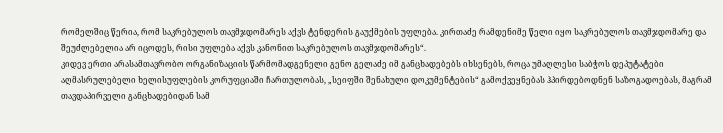რომელშიც წერია, რომ საკრებულოს თავმჯდომარეს აქვს ტენდერის გაუქმების უფლება. კირთაძე რამდენიმე წელი იყო საკრებულოს თავმჯდომარე და შეუძლებელია არ იცოდეს, რისი უფლება აქვს კანონით საკრებულოს თავმჯდომარეს“.
კიდევ ერთი არასამთავრობო ორგანიზაციის წარმომადგენელი გენო გელაძე იმ განცხადებებს იხსენებს, როცა უმაღლესი საბჭოს დეპუტატები აღმასრულებელი ხელისუფლების კორუფციაში ჩართულობას, „სეიფში შენახული დოკუმენტების“ გამოქვეყნებას ჰპირდებოდნენ საზოგადოებას, მაგრამ თავდაპირველი განცხადებიდან სამ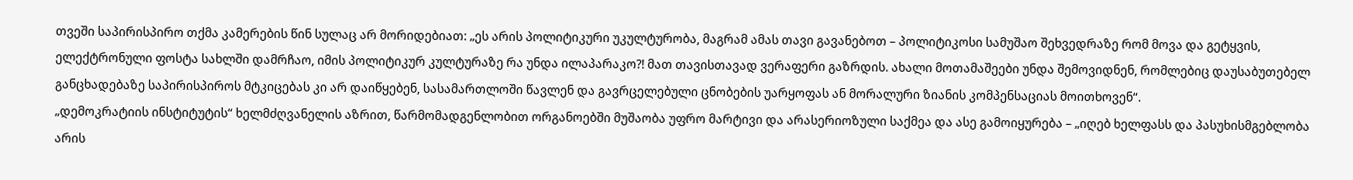თვეში საპირისპირო თქმა კამერების წინ სულაც არ მორიდებიათ: „ეს არის პოლიტიკური უკულტურობა, მაგრამ ამას თავი გავანებოთ – პოლიტიკოსი სამუშაო შეხვედრაზე რომ მოვა და გეტყვის, ელექტრონული ფოსტა სახლში დამრჩაო, იმის პოლიტიკურ კულტურაზე რა უნდა ილაპარაკო?! მათ თავისთავად ვერაფერი გაზრდის. ახალი მოთამაშეები უნდა შემოვიდნენ, რომლებიც დაუსაბუთებელ განცხადებაზე საპირისპიროს მტკიცებას კი არ დაიწყებენ, სასამართლოში წავლენ და გავრცელებული ცნობების უარყოფას ან მორალური ზიანის კომპენსაციას მოითხოვენ“.
„დემოკრატიის ინსტიტუტის“ ხელმძღვანელის აზრით, წარმომადგენლობით ორგანოებში მუშაობა უფრო მარტივი და არასერიოზული საქმეა და ასე გამოიყურება – „იღებ ხელფასს და პასუხისმგებლობა არის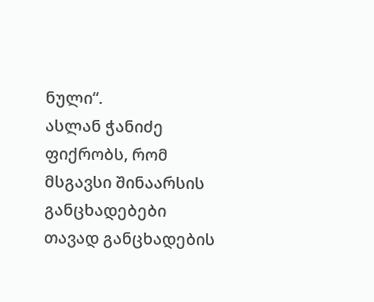ნული“.
ასლან ჭანიძე ფიქრობს, რომ მსგავსი შინაარსის განცხადებები თავად განცხადების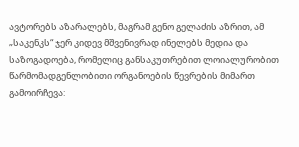ავტორებს აზარალებს, მაგრამ გენო გელაძის აზრით, ამ „საკენკს“ ჯერ კიდევ მშვენივრად ინელებს მედია და საზოგადოება, რომელიც განსაკუთრებით ლოიალურობით წარმომადგენლობითი ორგანოების წევრების მიმართ გამოირჩევა: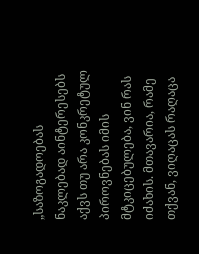„საზოგადოებას ნაკლებად აინტერესებს აქვს თუ არა კონკრეტულ პიროვნებას იმის მტკიცებულება, ვინ რას იძახის. მთავარია, რამე თქვან, ვიღაცას რაღაცა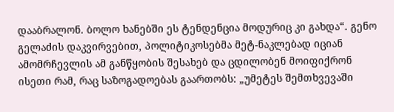დააბრალონ. ბოლო ხანებში ეს ტენდენცია მოდურიც კი გახდა“. გენო გელაძის დაკვირვებით, პოლიტიკოსებმა მეტ-ნაკლებად იციან ამომრჩევლის ამ განწყობის შესახებ და ცდილობენ მოიფიქრონ ისეთი რამ, რაც საზოგადოებას გაართობს: „უმეტეს შემთხვევაში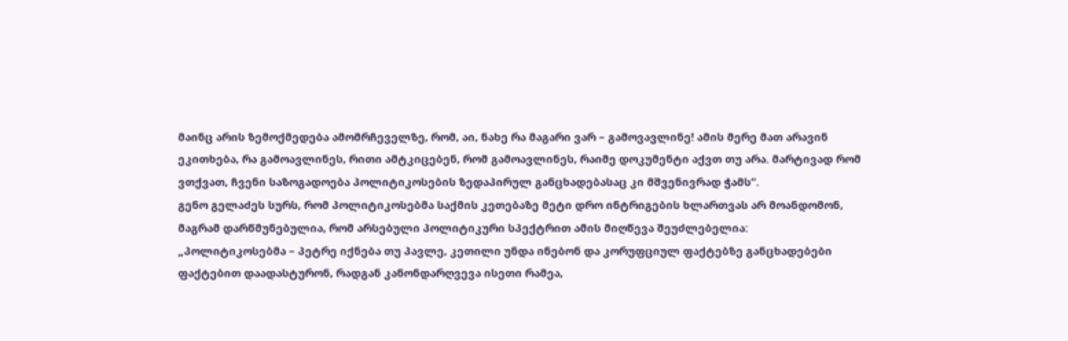მაინც არის ზემოქმედება ამომრჩეველზე, რომ, აი, ნახე რა მაგარი ვარ – გამოვავლინე! ამის მერე მათ არავინ ეკითხება, რა გამოავლინეს, რითი ამტკიცებენ, რომ გამოავლინეს, რაიმე დოკუმენტი აქვთ თუ არა. მარტივად რომ ვთქვათ, ჩვენი საზოგადოება პოლიტიკოსების ზედაპირულ განცხადებასაც კი მშვენივრად ჭამს“.
გენო გელაძეს სურს, რომ პოლიტიკოსებმა საქმის კეთებაზე მეტი დრო ინტრიგების ხლართვას არ მოანდომონ, მაგრამ დარწმუნებულია, რომ არსებული პოლიტიკური სპექტრით ამის მიღწევა შეუძლებელია:
„პოლიტიკოსებმა – პეტრე იქნება თუ პავლე, კეთილი უნდა ინებონ და კორუფციულ ფაქტებზე განცხადებები ფაქტებით დაადასტურონ, რადგან კანონდარღვევა ისეთი რამეა,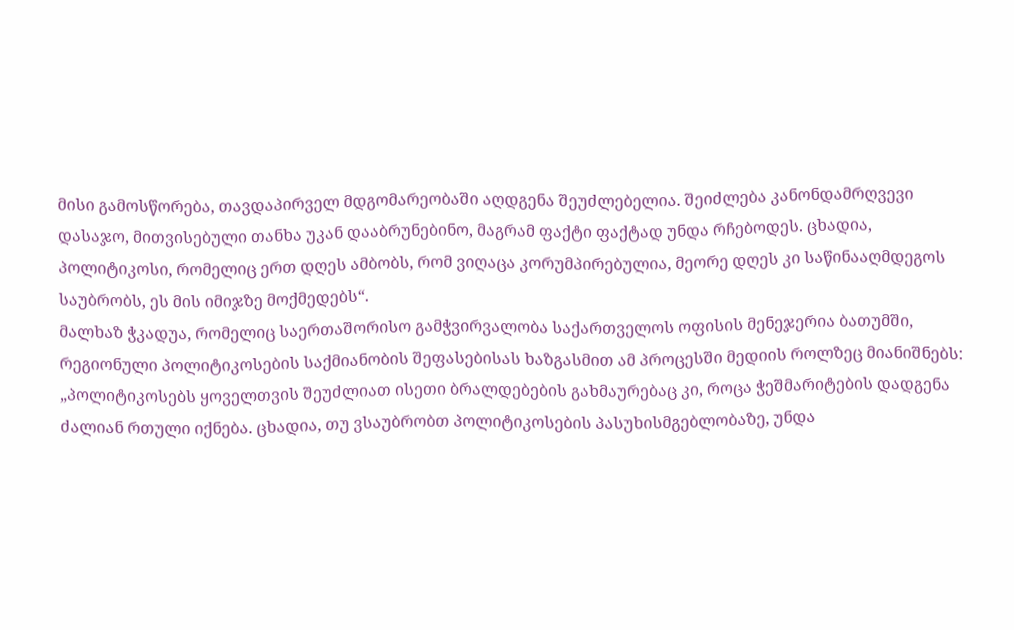მისი გამოსწორება, თავდაპირველ მდგომარეობაში აღდგენა შეუძლებელია. შეიძლება კანონდამრღვევი დასაჯო, მითვისებული თანხა უკან დააბრუნებინო, მაგრამ ფაქტი ფაქტად უნდა რჩებოდეს. ცხადია, პოლიტიკოსი, რომელიც ერთ დღეს ამბობს, რომ ვიღაცა კორუმპირებულია, მეორე დღეს კი საწინააღმდეგოს საუბრობს, ეს მის იმიჯზე მოქმედებს“.
მალხაზ ჭკადუა, რომელიც საერთაშორისო გამჭვირვალობა საქართველოს ოფისის მენეჯერია ბათუმში, რეგიონული პოლიტიკოსების საქმიანობის შეფასებისას ხაზგასმით ამ პროცესში მედიის როლზეც მიანიშნებს: „პოლიტიკოსებს ყოველთვის შეუძლიათ ისეთი ბრალდებების გახმაურებაც კი, როცა ჭეშმარიტების დადგენა ძალიან რთული იქნება. ცხადია, თუ ვსაუბრობთ პოლიტიკოსების პასუხისმგებლობაზე, უნდა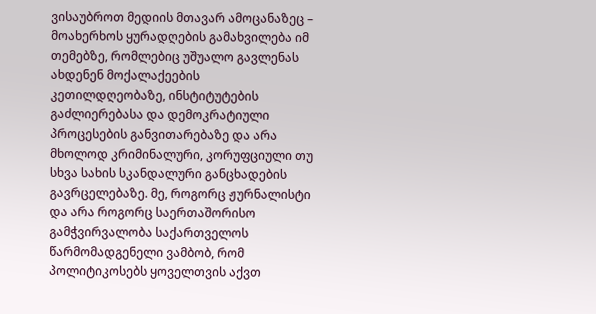ვისაუბროთ მედიის მთავარ ამოცანაზეც – მოახერხოს ყურადღების გამახვილება იმ თემებზე, რომლებიც უშუალო გავლენას ახდენენ მოქალაქეების კეთილდღეობაზე, ინსტიტუტების გაძლიერებასა და დემოკრატიული პროცესების განვითარებაზე და არა მხოლოდ კრიმინალური, კორუფციული თუ სხვა სახის სკანდალური განცხადების გავრცელებაზე. მე, როგორც ჟურნალისტი და არა როგორც საერთაშორისო გამჭვირვალობა საქართველოს წარმომადგენელი ვამბობ, რომ პოლიტიკოსებს ყოველთვის აქვთ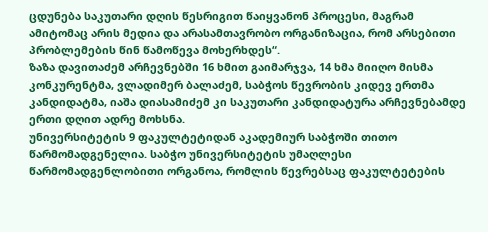ცდუნება საკუთარი დღის წესრიგით წაიყვანონ პროცესი, მაგრამ ამიტომაც არის მედია და არასამთავრობო ორგანიზაცია, რომ არსებითი პრობლემების წინ წამოწევა მოხერხდეს“.
ზაზა დავითაძემ არჩევნებში 16 ხმით გაიმარჯვა, 14 ხმა მიიღო მისმა კონკურენტმა, ვლადიმერ ბალაძემ, საბჭოს წევრობის კიდევ ერთმა კანდიდატმა, იაშა დიასამიძემ კი საკუთარი კანდიდატურა არჩევნებამდე ერთი დღით ადრე მოხსნა.
უნივერსიტეტის 9 ფაკულტეტიდან აკადემიურ საბჭოში თითო წარმომადგენელია. საბჭო უნივერსიტეტის უმაღლესი წარმომადგენლობითი ორგანოა, რომლის წევრებსაც ფაკულტეტების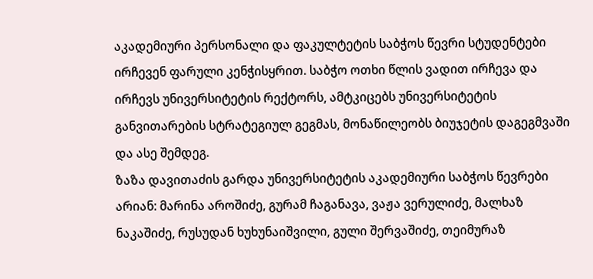აკადემიური პერსონალი და ფაკულტეტის საბჭოს წევრი სტუდენტები ირჩევენ ფარული კენჭისყრით. საბჭო ოთხი წლის ვადით ირჩევა და ირჩევს უნივერსიტეტის რექტორს, ამტკიცებს უნივერსიტეტის განვითარების სტრატეგიულ გეგმას, მონაწილეობს ბიუჯეტის დაგეგმვაში და ასე შემდეგ.
ზაზა დავითაძის გარდა უნივერსიტეტის აკადემიური საბჭოს წევრები არიან: მარინა აროშიძე, გურამ ჩაგანავა, ვაჟა ვერულიძე, მალხაზ ნაკაშიძე, რუსუდან ხუხუნაიშვილი, გული შერვაშიძე, თეიმურაზ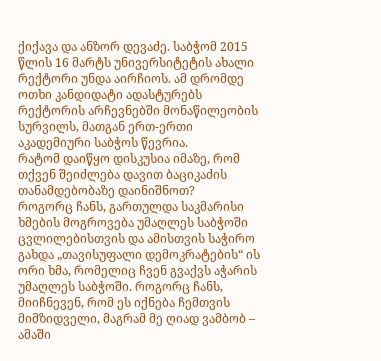ქიქავა და ანზორ დევაძე. საბჭომ 2015 წლის 16 მარტს უნივერსიტეტის ახალი რექტორი უნდა აირჩიოს. ამ დრომდე ოთხი კანდიდატი ადასტურებს რექტორის არჩევნებში მონაწილეობის სურვილს, მათგან ერთ-ერთი აკადემიური საბჭოს წევრია.
რატომ დაიწყო დისკუსია იმაზე, რომ თქვენ შეიძლება დავით ბაციკაძის თანამდებობაზე დაინიშნოთ?
როგორც ჩანს, გართულდა საკმარისი ხმების მოგროვება უმაღლეს საბჭოში ცვლილებისთვის და ამისთვის საჭირო გახდა „თავისუფალი დემოკრატების“ ის ორი ხმა, რომელიც ჩვენ გვაქვს აჭარის უმაღლეს საბჭოში. როგორც ჩანს, მიიჩნევენ, რომ ეს იქნება ჩემთვის მიმზიდველი, მაგრამ მე ღიად ვამბობ – ამაში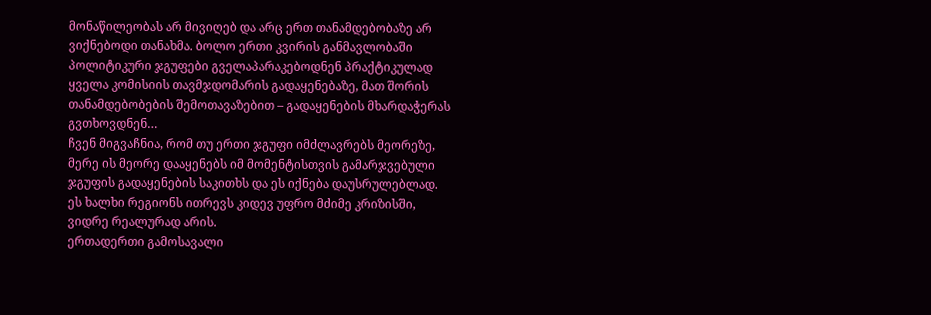მონაწილეობას არ მივიღებ და არც ერთ თანამდებობაზე არ ვიქნებოდი თანახმა. ბოლო ერთი კვირის განმავლობაში პოლიტიკური ჯგუფები გველაპარაკებოდნენ პრაქტიკულად ყველა კომისიის თავმჯდომარის გადაყენებაზე, მათ შორის თანამდებობების შემოთავაზებით – გადაყენების მხარდაჭერას გვთხოვდნენ…
ჩვენ მიგვაჩნია, რომ თუ ერთი ჯგუფი იმძლავრებს მეორეზე, მერე ის მეორე დააყენებს იმ მომენტისთვის გამარჯვებული ჯგუფის გადაყენების საკითხს და ეს იქნება დაუსრულებლად. ეს ხალხი რეგიონს ითრევს კიდევ უფრო მძიმე კრიზისში, ვიდრე რეალურად არის.
ერთადერთი გამოსავალი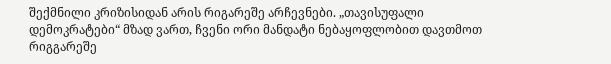შექმნილი კრიზისიდან არის რიგარეშე არჩევნები. „თავისუფალი დემოკრატები“ მზად ვართ, ჩვენი ორი მანდატი ნებაყოფლობით დავთმოთ რიგგარეშე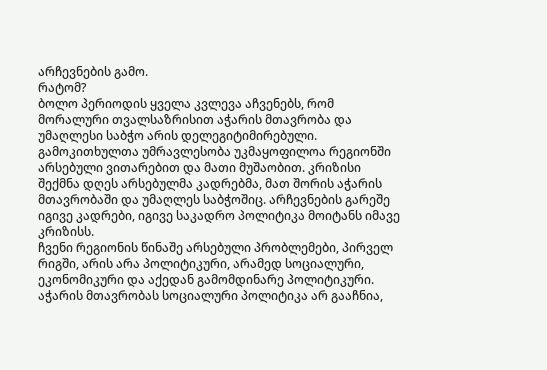არჩევნების გამო.
რატომ?
ბოლო პერიოდის ყველა კვლევა აჩვენებს, რომ მორალური თვალსაზრისით აჭარის მთავრობა და უმაღლესი საბჭო არის დელეგიტიმირებული. გამოკითხულთა უმრავლესობა უკმაყოფილოა რეგიონში არსებული ვითარებით და მათი მუშაობით. კრიზისი შექმნა დღეს არსებულმა კადრებმა, მათ შორის აჭარის მთავრობაში და უმაღლეს საბჭოშიც. არჩევნების გარეშე იგივე კადრები, იგივე საკადრო პოლიტიკა მოიტანს იმავე კრიზისს.
ჩვენი რეგიონის წინაშე არსებული პრობლემები, პირველ რიგში, არის არა პოლიტიკური, არამედ სოციალური, ეკონომიკური და აქედან გამომდინარე პოლიტიკური. აჭარის მთავრობას სოციალური პოლიტიკა არ გააჩნია,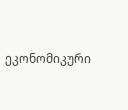ეკონომიკური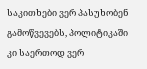საკითხები ვერ პასუხობენ გამოწვევებს, პოლიტიკაში კი საერთოდ ვერ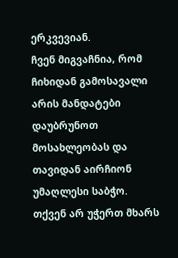ერკვევიან.
ჩვენ მიგვაჩნია, რომ ჩიხიდან გამოსავალი არის მანდატები დაუბრუნოთ მოსახლეობას და თავიდან აირჩიონ უმაღლესი საბჭო.
თქვენ არ უჭერთ მხარს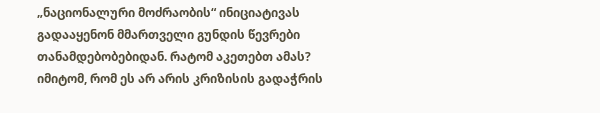„ნაციონალური მოძრაობის“ ინიციატივას გადააყენონ მმართველი გუნდის წევრები თანამდებობებიდან. რატომ აკეთებთ ამას?
იმიტომ, რომ ეს არ არის კრიზისის გადაჭრის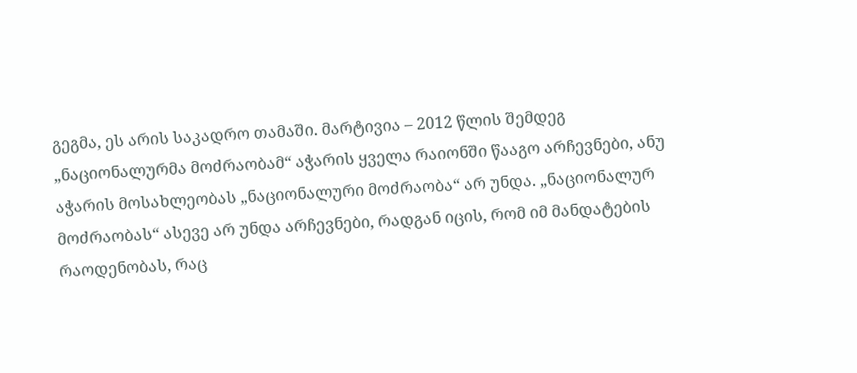გეგმა, ეს არის საკადრო თამაში. მარტივია – 2012 წლის შემდეგ „ნაციონალურმა მოძრაობამ“ აჭარის ყველა რაიონში წააგო არჩევნები, ანუ აჭარის მოსახლეობას „ნაციონალური მოძრაობა“ არ უნდა. „ნაციონალურ მოძრაობას“ ასევე არ უნდა არჩევნები, რადგან იცის, რომ იმ მანდატების რაოდენობას, რაც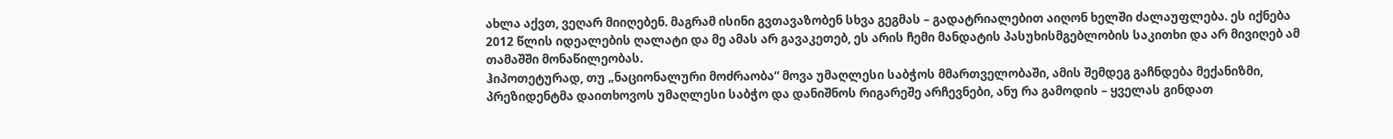ახლა აქვთ, ვეღარ მიიღებენ. მაგრამ ისინი გვთავაზობენ სხვა გეგმას – გადატრიალებით აიღონ ხელში ძალაუფლება. ეს იქნება 2012 წლის იდეალების ღალატი და მე ამას არ გავაკეთებ, ეს არის ჩემი მანდატის პასუხისმგებლობის საკითხი და არ მივიღებ ამ თამაშში მონაწილეობას.
ჰიპოთეტურად, თუ „ნაციონალური მოძრაობა“ მოვა უმაღლესი საბჭოს მმართველობაში, ამის შემდეგ გაჩნდება მექანიზმი, პრეზიდენტმა დაითხოვოს უმაღლესი საბჭო და დანიშნოს რიგარეშე არჩევნები, ანუ რა გამოდის – ყველას გინდათ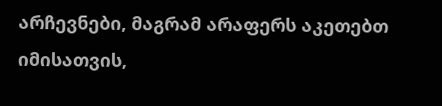არჩევნები, მაგრამ არაფერს აკეთებთ იმისათვის,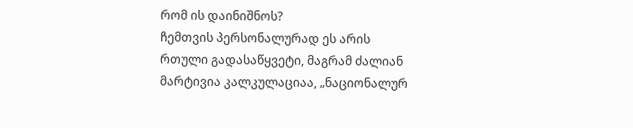რომ ის დაინიშნოს?
ჩემთვის პერსონალურად ეს არის რთული გადასაწყვეტი, მაგრამ ძალიან მარტივია კალკულაციაა, „ნაციონალურ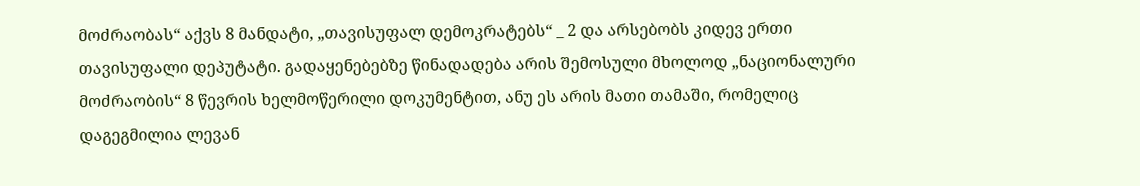მოძრაობას“ აქვს 8 მანდატი, „თავისუფალ დემოკრატებს“ _ 2 და არსებობს კიდევ ერთი თავისუფალი დეპუტატი. გადაყენებებზე წინადადება არის შემოსული მხოლოდ „ნაციონალური მოძრაობის“ 8 წევრის ხელმოწერილი დოკუმენტით, ანუ ეს არის მათი თამაში, რომელიც დაგეგმილია ლევან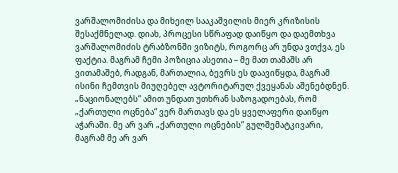ვარშალომიძისა და მიხეილ სააკაშვილის მიერ კრიზისის შესაქმნელად. დიახ, პროცესი სწრაფად დაიწყო და დაემთხვა ვარშალომიძის ტრაბზონში ვიზიტს, როგორც არ უნდა ვთქვა, ეს ფაქტია. მაგრამ ჩემი პოზიცია ასეთია – მე მათ თამაშს არ ვითამაშებ, რადგან, მართალია, ბევრს ეს დაავიწყდა, მაგრამ ისინი ჩემთვის მიუღებელ ავტორიტარულ ქვეყანას აშენებდნენ.
„ნაციონალებს“ ამით უნდათ უთხრან საზოგადოებას, რომ „ქართული ოცნება“ ვერ მართავს და ეს ყველაფერი დაიწყო აჭარაში. მე არ ვარ „ქართული ოცნების“ გულშემატკივარი, მაგრამ მე არ ვარ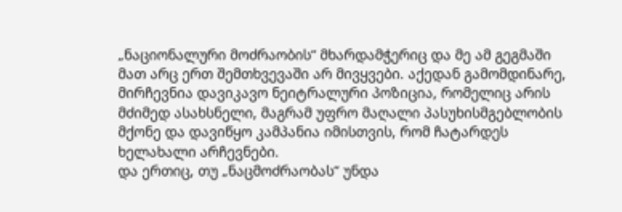„ნაციონალური მოძრაობის“ მხარდამჭერიც და მე ამ გეგმაში მათ არც ერთ შემთხვევაში არ მივყვები. აქედან გამომდინარე, მირჩევნია დავიკავო ნეიტრალური პოზიცია, რომელიც არის მძიმედ ასახსნელი, მაგრამ უფრო მაღალი პასუხისმგებლობის მქონე და დავიწყო კამპანია იმისთვის, რომ ჩატარდეს ხელახალი არჩევნები.
და ერთიც, თუ „ნაცმოძრაობას“ უნდა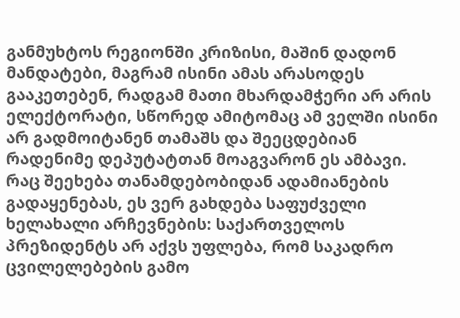განმუხტოს რეგიონში კრიზისი, მაშინ დადონ მანდატები, მაგრამ ისინი ამას არასოდეს გააკეთებენ, რადგამ მათი მხარდამჭერი არ არის ელექტორატი, სწორედ ამიტომაც ამ ველში ისინი არ გადმოიტანენ თამაშს და შეეცდებიან რადენიმე დეპუტატთან მოაგვარონ ეს ამბავი.
რაც შეეხება თანამდებობიდან ადამიანების გადაყენებას, ეს ვერ გახდება საფუძველი ხელახალი არჩევნების: საქართველოს პრეზიდენტს არ აქვს უფლება, რომ საკადრო ცვილელებების გამო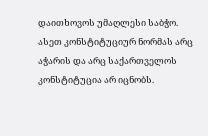დაითხოვოს უმაღლესი საბჭო. ასეთ კონსტიტუციურ ნორმას არც აჭარის და არც საქართველოს კონსტიტუცია არ იცნობს.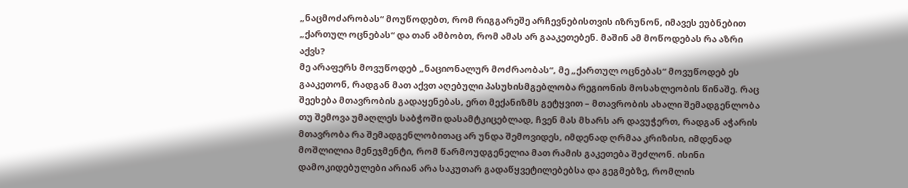„ნაცმოძარობას“ მოუწოდებთ, რომ რიგგარეშე არჩევნებისთვის იზრუნონ, იმავეს ეუბნებით „ქართულ ოცნებას“ და თან ამბობთ, რომ ამას არ გააკეთებენ. მაშინ ამ მოწოდებას რა აზრი აქვს?
მე არაფერს მოვუწოდებ „ნაციონალურ მოძრაობას“, მე „ქართულ ოცნებას“ მოვუწოდებ ეს გააკეთონ, რადგან მათ აქვთ აღებული პასუხისმგებლობა რეგიონის მოსახლეობის წინაშე. რაც შეეხება მთავრობის გადაყენებას, ერთ მექანიზმს გეტყვით – მთავრობის ახალი შემადგენლობა თუ შემოვა უმაღლეს საბჭოში დასამტკიცებლად, ჩვენ მას მხარს არ დავუჭერთ, რადგან აჭარის მთავრობა რა შემადგენლობითაც არ უნდა შემოვიდეს, იმდენად ღრმაა კრიზისი, იმდენად მოშლილია მენეჯმენტი, რომ წარმოუდგენელია მათ რამის გაკეთება შეძლონ. ისინი დამოკიდებულები არიან არა საკუთარ გადაწყვეტილებებსა და გეგმებზე, რომლის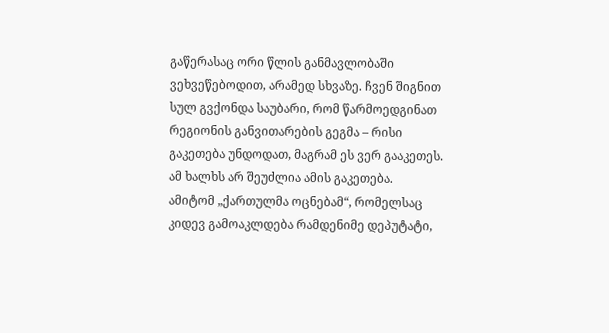გაწერასაც ორი წლის განმავლობაში ვეხვეწებოდით, არამედ სხვაზე. ჩვენ შიგნით სულ გვქონდა საუბარი, რომ წარმოედგინათ რეგიონის განვითარების გეგმა – რისი გაკეთება უნდოდათ, მაგრამ ეს ვერ გააკეთეს. ამ ხალხს არ შეუძლია ამის გაკეთება.
ამიტომ „ქართულმა ოცნებამ“, რომელსაც კიდევ გამოაკლდება რამდენიმე დეპუტატი,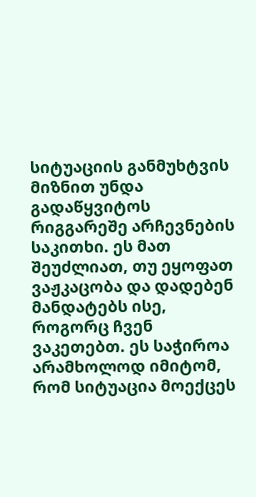სიტუაციის განმუხტვის მიზნით უნდა გადაწყვიტოს რიგგარეშე არჩევნების საკითხი. ეს მათ შეუძლიათ, თუ ეყოფათ ვაჟკაცობა და დადებენ მანდატებს ისე, როგორც ჩვენ ვაკეთებთ. ეს საჭიროა არამხოლოდ იმიტომ, რომ სიტუაცია მოექცეს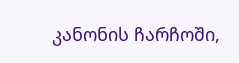კანონის ჩარჩოში,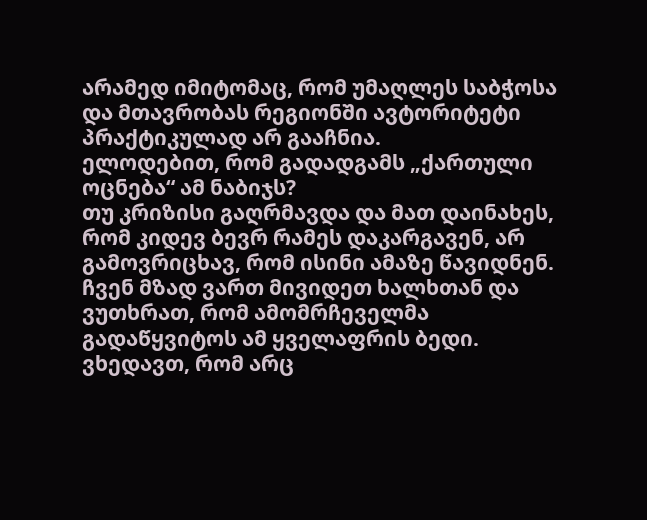არამედ იმიტომაც, რომ უმაღლეს საბჭოსა და მთავრობას რეგიონში ავტორიტეტი პრაქტიკულად არ გააჩნია.
ელოდებით, რომ გადადგამს „ქართული ოცნება“ ამ ნაბიჯს?
თუ კრიზისი გაღრმავდა და მათ დაინახეს, რომ კიდევ ბევრ რამეს დაკარგავენ, არ გამოვრიცხავ, რომ ისინი ამაზე წავიდნენ. ჩვენ მზად ვართ მივიდეთ ხალხთან და ვუთხრათ, რომ ამომრჩეველმა გადაწყვიტოს ამ ყველაფრის ბედი. ვხედავთ, რომ არც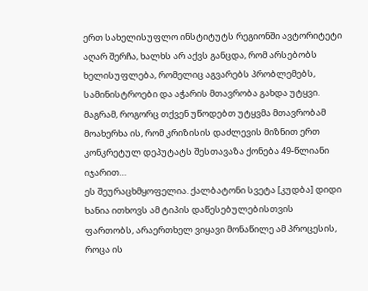ერთ სახელისუფლო ინსტიტუტს რეგიონში ავტორიტეტი აღარ შერჩა, ხალხს არ აქვს განცდა, რომ არსებობს ხელისუფლება, რომელიც აგვარებს პრობლემებს, სამინისტროები და აჭარის მთავრობა გახდა უტყვი.
მაგრამ, როგორც თქვენ უწოდებთ უტყვმა მთავრობამ მოახერხა ის, რომ კრიზისის დაძლევის მიზნით ერთ კონკრეტულ დეპუტატს შესთავაზა ქონება 49-წლიანი იჯარით…
ეს შეურაცხმყოფელია. ქალბატონი სვეტა [კუდბა] დიდი ხანია ითხოვს ამ ტიპის დაწესებულებისთვის ფართობს, არაერთხელ ვიყავი მონაწილე ამ პროცესის, როცა ის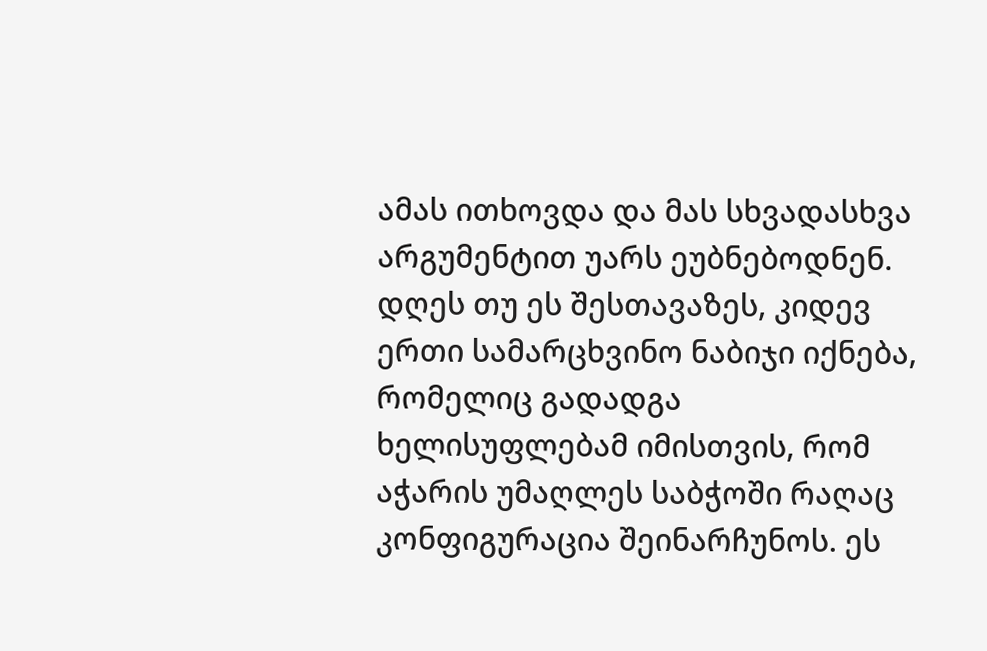ამას ითხოვდა და მას სხვადასხვა არგუმენტით უარს ეუბნებოდნენ. დღეს თუ ეს შესთავაზეს, კიდევ ერთი სამარცხვინო ნაბიჯი იქნება, რომელიც გადადგა ხელისუფლებამ იმისთვის, რომ აჭარის უმაღლეს საბჭოში რაღაც კონფიგურაცია შეინარჩუნოს. ეს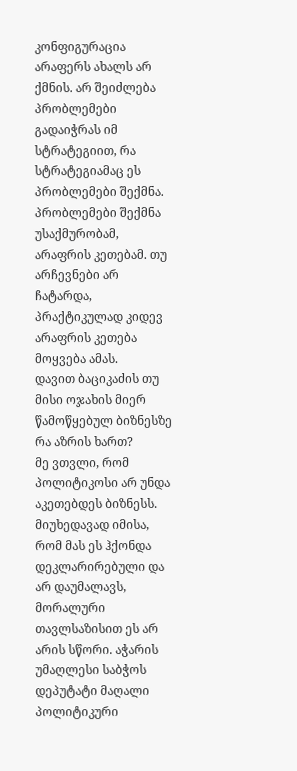კონფიგურაცია არაფერს ახალს არ ქმნის. არ შეიძლება პრობლემები გადაიჭრას იმ სტრატეგიით, რა სტრატეგიამაც ეს პრობლემები შექმნა. პრობლემები შექმნა უსაქმურობამ, არაფრის კეთებამ. თუ არჩევნები არ ჩატარდა, პრაქტიკულად კიდევ არაფრის კეთება მოყვება ამას.
დავით ბაციკაძის თუ მისი ოჯახის მიერ წამოწყებულ ბიზნესზე რა აზრის ხართ?
მე ვთვლი, რომ პოლიტიკოსი არ უნდა აკეთებდეს ბიზნესს. მიუხედავად იმისა, რომ მას ეს ჰქონდა დეკლარირებული და არ დაუმალავს, მორალური თავლსაზისით ეს არ არის სწორი. აჭარის უმაღლესი საბჭოს დეპუტატი მაღალი პოლიტიკური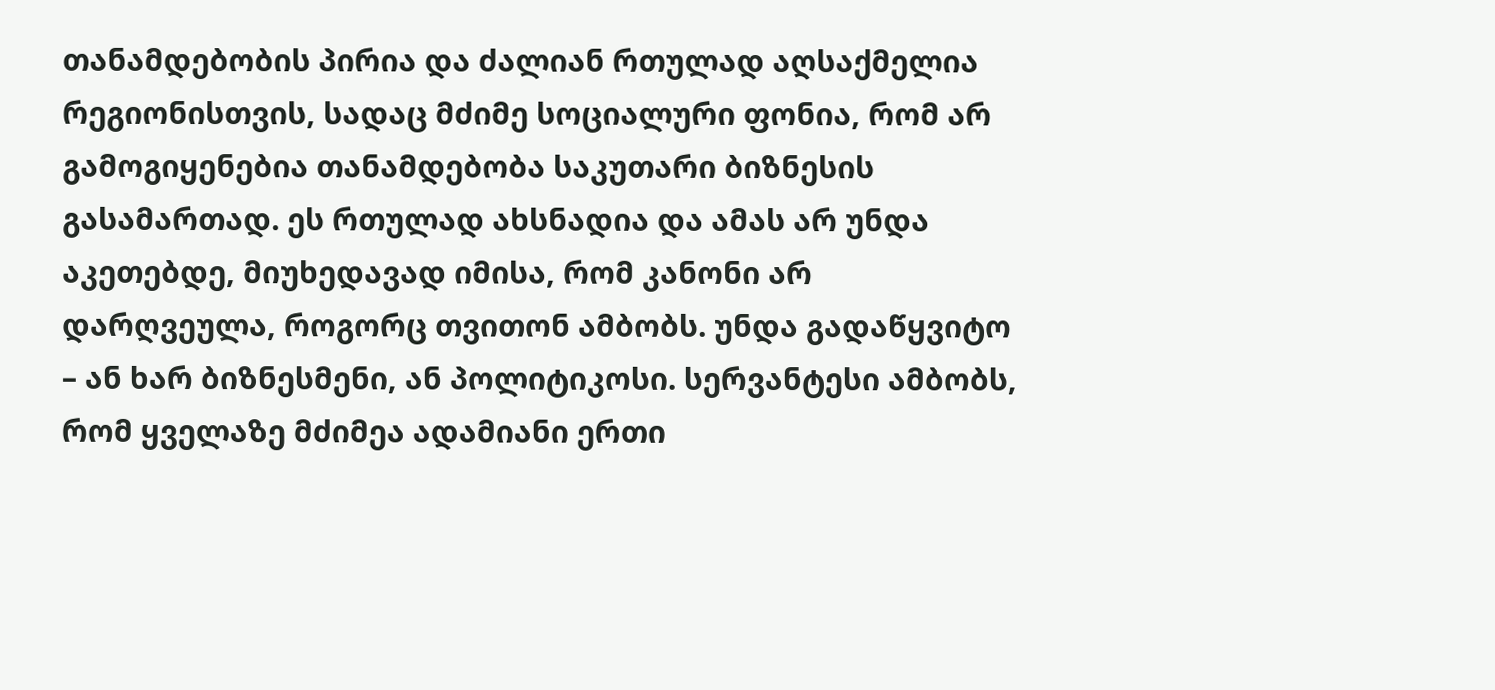თანამდებობის პირია და ძალიან რთულად აღსაქმელია რეგიონისთვის, სადაც მძიმე სოციალური ფონია, რომ არ გამოგიყენებია თანამდებობა საკუთარი ბიზნესის გასამართად. ეს რთულად ახსნადია და ამას არ უნდა აკეთებდე, მიუხედავად იმისა, რომ კანონი არ დარღვეულა, როგორც თვითონ ამბობს. უნდა გადაწყვიტო – ან ხარ ბიზნესმენი, ან პოლიტიკოსი. სერვანტესი ამბობს, რომ ყველაზე მძიმეა ადამიანი ერთი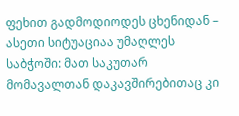ფეხით გადმოდიოდეს ცხენიდან – ასეთი სიტუაციაა უმაღლეს საბჭოში: მათ საკუთარ მომავალთან დაკავშირებითაც კი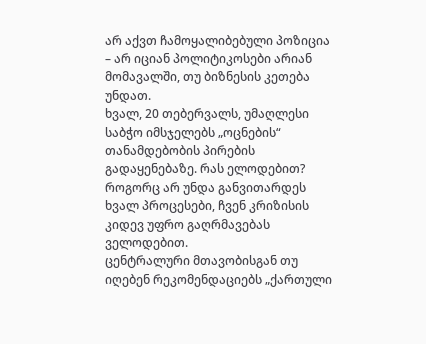არ აქვთ ჩამოყალიბებული პოზიცია – არ იციან პოლიტიკოსები არიან მომავალში, თუ ბიზნესის კეთება უნდათ.
ხვალ, 20 თებერვალს, უმაღლესი საბჭო იმსჯელებს „ოცნების“ თანამდებობის პირების გადაყენებაზე. რას ელოდებით?
როგორც არ უნდა განვითარდეს ხვალ პროცესები, ჩვენ კრიზისის კიდევ უფრო გაღრმავებას ველოდებით.
ცენტრალური მთავობისგან თუ იღებენ რეკომენდაციებს „ქართული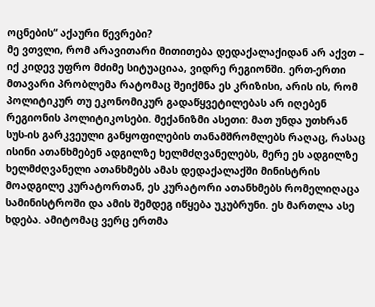ოცნების“ აქაური წევრები?
მე ვთვლი, რომ არავითარი მითითება დედაქალაქიდან არ აქვთ – იქ კიდევ უფრო მძიმე სიტუაციაა, ვიდრე რეგიონში. ერთ-ერთი მთავარი პრობლემა რატომაც შეიქმნა ეს კრიზისი, არის ის, რომ პოლიტიკურ თუ ეკონომიკურ გადაწყვეტილებას არ იღებენ რეგიონის პოლიტიკოსები. მექანიზმი ასეთი: მათ უნდა უთხრან სუს-ის გარკვეული განყოფილების თანამშრომლებს რაღაც, რასაც ისინი ათანხმებენ ადგილზე ხელმძღვანელებს, მერე ეს ადგილზე ხელმძღვანელი ათანხმებს ამას დედაქალაქში მინისტრის მოადგილე კურატორთან, ეს კურატორი ათანხმებს რომელიღაცა სამინისტროში და ამის შემდეგ იწყება უკუბრუნი. ეს მართლა ასე ხდება. ამიტომაც ვერც ერთმა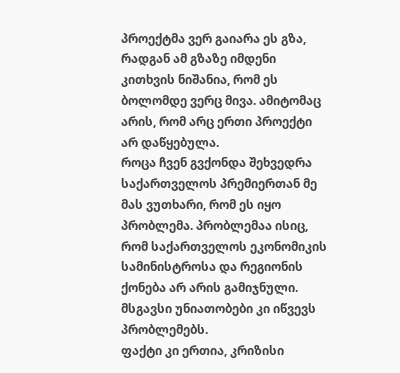პროექტმა ვერ გაიარა ეს გზა, რადგან ამ გზაზე იმდენი კითხვის ნიშანია, რომ ეს ბოლომდე ვერც მივა. ამიტომაც არის, რომ არც ერთი პროექტი არ დაწყებულა.
როცა ჩვენ გვქონდა შეხვედრა საქართველოს პრემიერთან მე მას ვუთხარი, რომ ეს იყო პრობლემა. პრობლემაა ისიც, რომ საქართველოს ეკონომიკის სამინისტროსა და რეგიონის ქონება არ არის გამიჯნული. მსგავსი უნიათობები კი იწვევს პრობლემებს.
ფაქტი კი ერთია, კრიზისი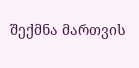შექმნა მართვის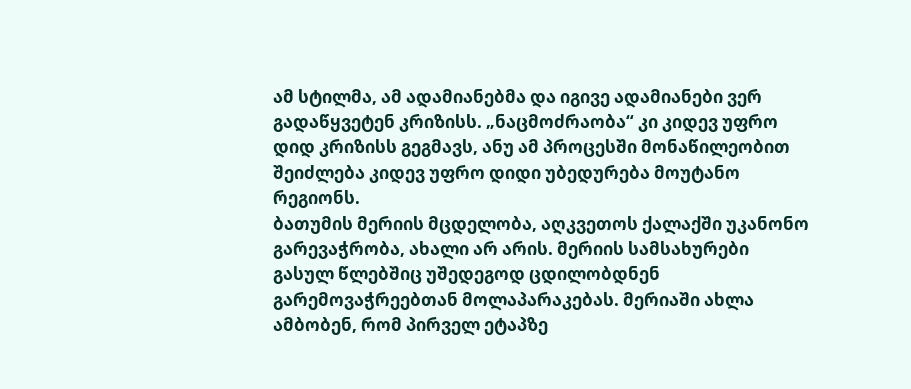ამ სტილმა, ამ ადამიანებმა და იგივე ადამიანები ვერ გადაწყვეტენ კრიზისს. „ნაცმოძრაობა“ კი კიდევ უფრო დიდ კრიზისს გეგმავს, ანუ ამ პროცესში მონაწილეობით შეიძლება კიდევ უფრო დიდი უბედურება მოუტანო რეგიონს.
ბათუმის მერიის მცდელობა, აღკვეთოს ქალაქში უკანონო გარევაჭრობა, ახალი არ არის. მერიის სამსახურები გასულ წლებშიც უშედეგოდ ცდილობდნენ გარემოვაჭრეებთან მოლაპარაკებას. მერიაში ახლა ამბობენ, რომ პირველ ეტაპზე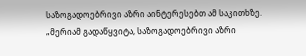საზოგადოებრივი აზრი აინტერესებთ ამ საკითხზე.
„მერიამ გადაწყვიტა, საზოგადოებრივი აზრი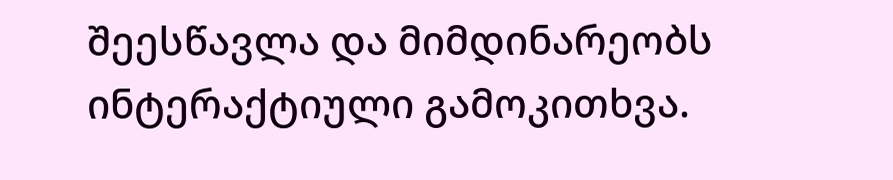შეესწავლა და მიმდინარეობს ინტერაქტიული გამოკითხვა.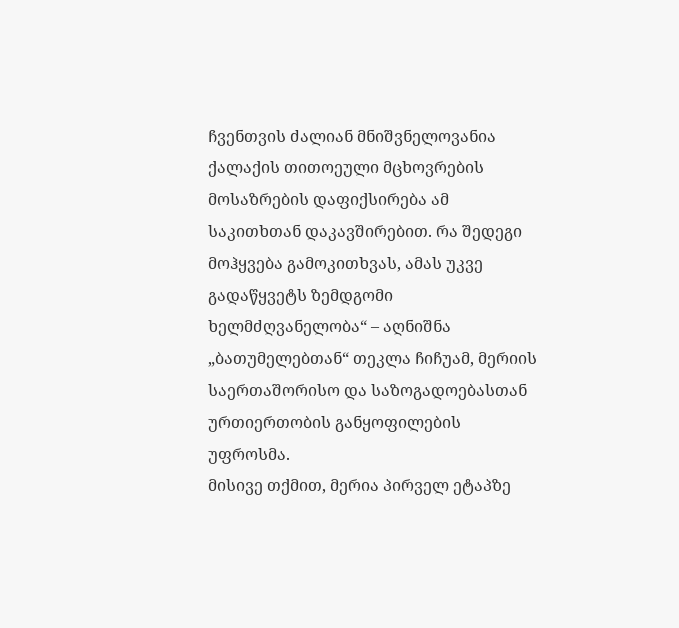ჩვენთვის ძალიან მნიშვნელოვანია ქალაქის თითოეული მცხოვრების მოსაზრების დაფიქსირება ამ საკითხთან დაკავშირებით. რა შედეგი მოჰყვება გამოკითხვას, ამას უკვე გადაწყვეტს ზემდგომი ხელმძღვანელობა“ – აღნიშნა „ბათუმელებთან“ თეკლა ჩიჩუამ, მერიის საერთაშორისო და საზოგადოებასთან ურთიერთობის განყოფილების უფროსმა.
მისივე თქმით, მერია პირველ ეტაპზე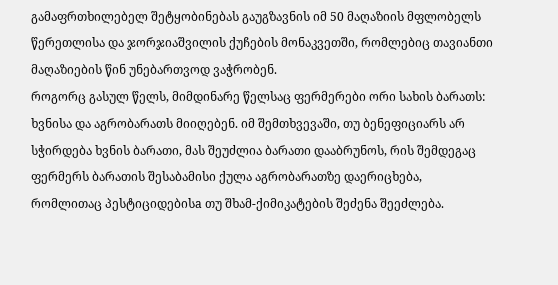გამაფრთხილებელ შეტყობინებას გაუგზავნის იმ 50 მაღაზიის მფლობელს წერეთლისა და ჯორჯიაშვილის ქუჩების მონაკვეთში, რომლებიც თავიანთი მაღაზიების წინ უნებართვოდ ვაჭრობენ.
როგორც გასულ წელს, მიმდინარე წელსაც ფერმერები ორი სახის ბარათს: ხვნისა და აგრობარათს მიიღებენ. იმ შემთხვევაში, თუ ბენეფიციარს არ სჭირდება ხვნის ბარათი, მას შეუძლია ბარათი დააბრუნოს, რის შემდეგაც ფერმერს ბარათის შესაბამისი ქულა აგრობარათზე დაერიცხება, რომლითაც პესტიციდებისa თუ შხამ-ქიმიკატების შეძენა შეეძლება.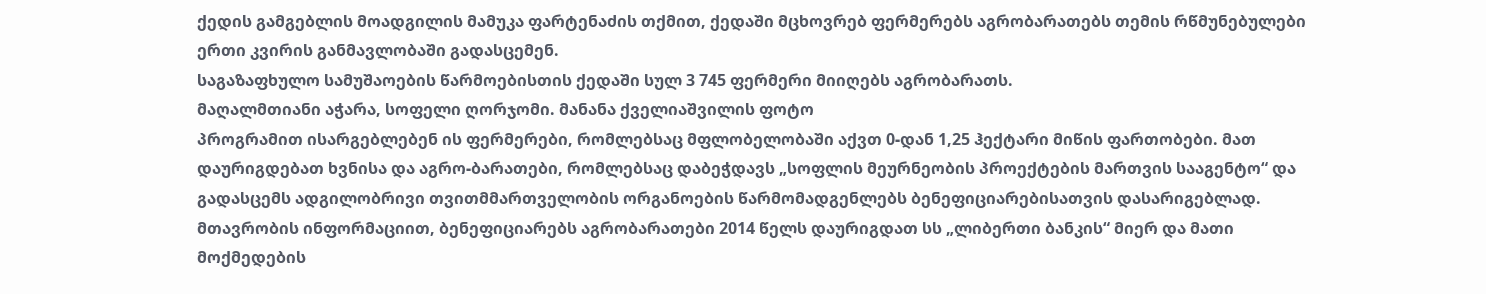ქედის გამგებლის მოადგილის მამუკა ფარტენაძის თქმით, ქედაში მცხოვრებ ფერმერებს აგრობარათებს თემის რწმუნებულები ერთი კვირის განმავლობაში გადასცემენ.
საგაზაფხულო სამუშაოების წარმოებისთის ქედაში სულ 3 745 ფერმერი მიიღებს აგრობარათს.
მაღალმთიანი აჭარა, სოფელი ღორჯომი. მანანა ქველიაშვილის ფოტო
პროგრამით ისარგებლებენ ის ფერმერები, რომლებსაც მფლობელობაში აქვთ 0-დან 1,25 ჰექტარი მიწის ფართობები. მათ დაურიგდებათ ხვნისა და აგრო-ბარათები, რომლებსაც დაბეჭდავს „სოფლის მეურნეობის პროექტების მართვის სააგენტო“ და გადასცემს ადგილობრივი თვითმმართველობის ორგანოების წარმომადგენლებს ბენეფიციარებისათვის დასარიგებლად.
მთავრობის ინფორმაციით, ბენეფიციარებს აგრობარათები 2014 წელს დაურიგდათ სს „ლიბერთი ბანკის“ მიერ და მათი მოქმედების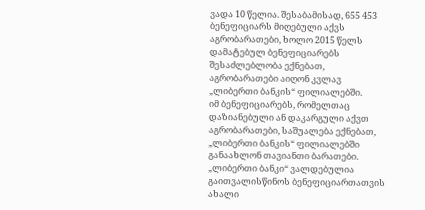ვადა 10 წელია. შესაბამისად, 655 453 ბენეფიციარს მიღებული აქვს აგრობარათები, ხოლო 2015 წელს დამატებულ ბენეფიციარებს შესაძლებლობა ექნებათ, აგრობარათები აიღონ კვლავ „ლიბერთი ბანკის“ ფილიალებში.
იმ ბენეფიციარებს, რომელთაც დაზიანებული ან დაკარგული აქვთ აგრობარათები, საშუალება ექნებათ, „ლიბერთი ბანკის“ ფილიალებში განაახლონ თავიანთი ბარათები. „ლიბერთი ბანკი“ ვალდებულია გაითვალისწინოს ბენეფიციართათვის ახალი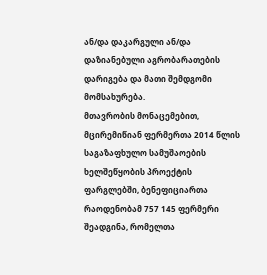ან/და დაკარგული ან/და დაზიანებული აგრობარათების დარიგება და მათი შემდგომი მომსახურება.
მთავრობის მონაცემებით, მცირემიწიან ფერმერთა 2014 წლის საგაზაფხულო სამუშაოების ხელშეწყობის პროექტის ფარგლებში, ბენეფიციართა რაოდენობამ 757 145 ფერმერი შეადგინა, რომელთა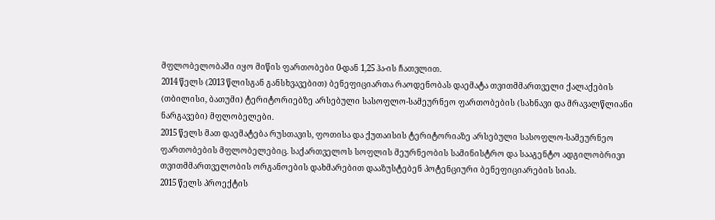მფლობელობაში იყო მიწის ფართობები 0-დან 1,25 ჰა-ის ჩათვლით.
2014 წელს (2013 წლისგან განსხვავებით) ბენეფიციართა რაოდენობას დაემატა თვითმმართველი ქალაქების (თბილისი, ბათუმი) ტერიტორიებზე არსებული სასოფლო-სამეურნეო ფართობების (სახნავი და მრავალწლიანი ნარგავები) მფლობელები.
2015 წელს მათ დაემატება რუსთავის, ფოთისა და ქუთაისის ტერიტორიაზე არსებული სასოფლო-სამეურნეო ფართობების მფლობელებიც. საქართველოს სოფლის მეურნეობის სამინისტრო და სააგენტო ადგილობრივი თვითმმართველობის ორგანოების დახმარებით დააზუსტებენ პოტენციური ბენეფიციარების სიას.
2015 წელს პროექტის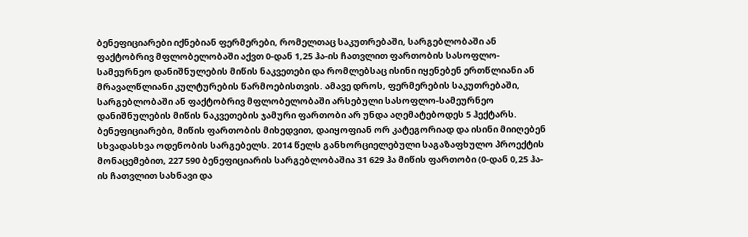ბენეფიციარები იქნებიან ფერმერები, რომელთაც საკუთრებაში, სარგებლობაში ან ფაქტობრივ მფლობელობაში აქვთ 0-დან 1,25 ჰა-ის ჩათვლით ფართობის სასოფლო-სამეურნეო დანიშნულების მიწის ნაკვეთები და რომლებსაც ისინი იყენებენ ერთწლიანი ან მრავალწლიანი კულტურების წარმოებისთვის. ამავე დროს, ფერმერების საკუთრებაში, სარგებლობაში ან ფაქტობრივ მფლობელობაში არსებული სასოფლო-სამეურნეო დანიშნულების მიწის ნაკვეთების ჯამური ფართობი არ უნდა აღემატებოდეს 5 ჰექტარს.
ბენეფიციარები, მიწის ფართობის მიხედვით, დაიყოფიან ორ კატეგორიად და ისინი მიიღებენ სხვადასხვა ოდენობის სარგებელს. 2014 წელს განხორციელებული საგაზაფხულო პროექტის მონაცემებით, 227 590 ბენეფიციარის სარგებლობაშია 31 629 ჰა მიწის ფართობი (0-დან 0,25 ჰა-ის ჩათვლით სახნავი და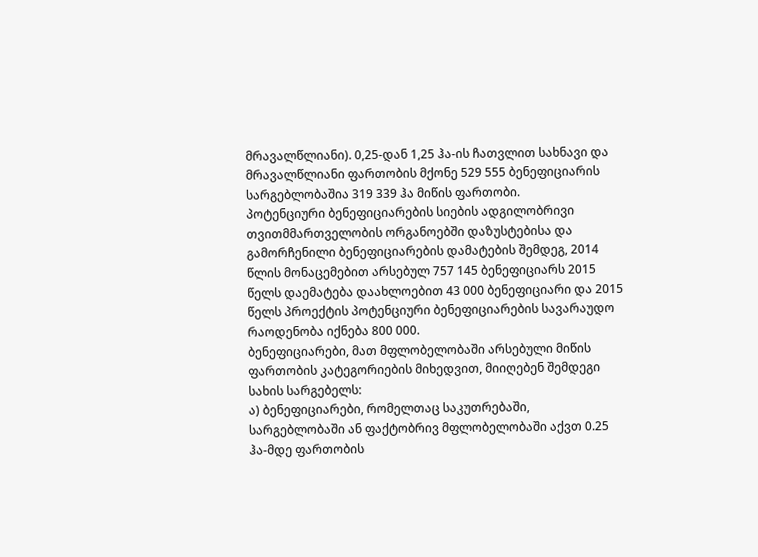მრავალწლიანი). 0,25-დან 1,25 ჰა-ის ჩათვლით სახნავი და მრავალწლიანი ფართობის მქონე 529 555 ბენეფიციარის სარგებლობაშია 319 339 ჰა მიწის ფართობი.
პოტენციური ბენეფიციარების სიების ადგილობრივი თვითმმართველობის ორგანოებში დაზუსტებისა და გამორჩენილი ბენეფიციარების დამატების შემდეგ, 2014 წლის მონაცემებით არსებულ 757 145 ბენეფიციარს 2015 წელს დაემატება დაახლოებით 43 000 ბენეფიციარი და 2015 წელს პროექტის პოტენციური ბენეფიციარების სავარაუდო რაოდენობა იქნება 800 000.
ბენეფიციარები, მათ მფლობელობაში არსებული მიწის ფართობის კატეგორიების მიხედვით, მიიღებენ შემდეგი სახის სარგებელს:
ა) ბენეფიციარები, რომელთაც საკუთრებაში, სარგებლობაში ან ფაქტობრივ მფლობელობაში აქვთ 0.25 ჰა-მდე ფართობის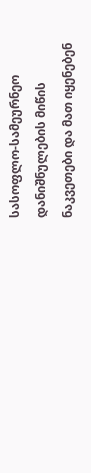სასოფლო-სამეურნეო დანიშნულების მიწის ნაკვეთები და მათ იყენებენ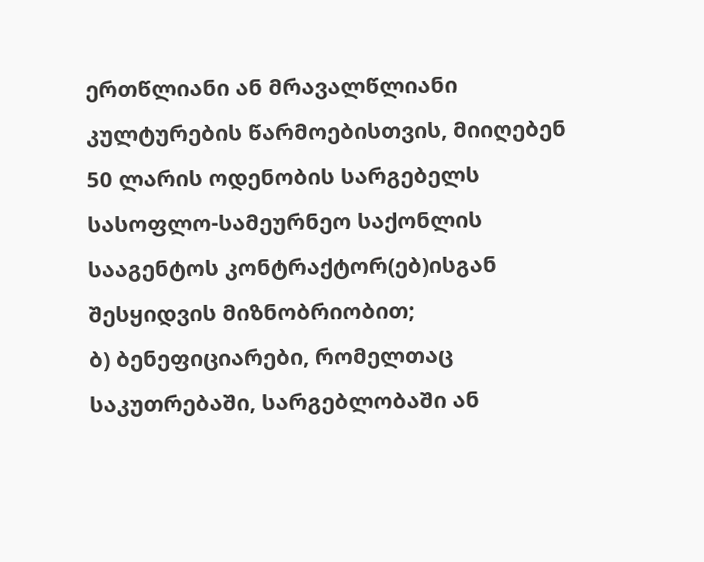ერთწლიანი ან მრავალწლიანი კულტურების წარმოებისთვის, მიიღებენ 50 ლარის ოდენობის სარგებელს სასოფლო-სამეურნეო საქონლის სააგენტოს კონტრაქტორ(ებ)ისგან შესყიდვის მიზნობრიობით;
ბ) ბენეფიციარები, რომელთაც საკუთრებაში, სარგებლობაში ან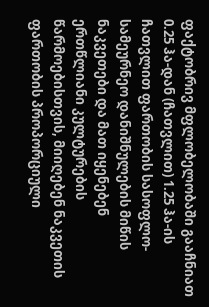ფაქტობრივ მფლობელობაში გააჩნიათ 0.25 ჰა-დან (ჩათვლით) 1.25 ჰა-ის ჩათვლით ფართობის სასოფლო-სამეურნეო დანიშნულების მიწის ნაკვეთები და მათ იყენებენ ერთწლიანი კულტურების წარმოებისთვის, მიიღებენ ნაკვეთის ფართობის პროპორციული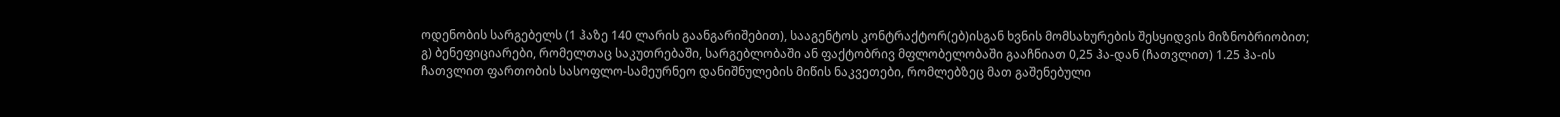ოდენობის სარგებელს (1 ჰაზე 140 ლარის გაანგარიშებით), სააგენტოს კონტრაქტორ(ებ)ისგან ხვნის მომსახურების შესყიდვის მიზნობრიობით;
გ) ბენეფიციარები, რომელთაც საკუთრებაში, სარგებლობაში ან ფაქტობრივ მფლობელობაში გააჩნიათ 0,25 ჰა-დან (ჩათვლით) 1.25 ჰა-ის ჩათვლით ფართობის სასოფლო-სამეურნეო დანიშნულების მიწის ნაკვეთები, რომლებზეც მათ გაშენებული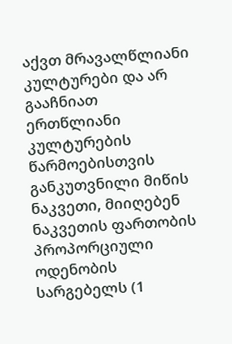აქვთ მრავალწლიანი კულტურები და არ გააჩნიათ ერთწლიანი კულტურების წარმოებისთვის განკუთვნილი მიწის ნაკვეთი, მიიღებენ ნაკვეთის ფართობის პროპორციული ოდენობის სარგებელს (1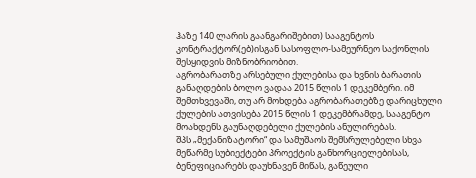ჰაზე 140 ლარის გაანგარიშებით) სააგენტოს კონტრაქტორ(ებ)ისგან სასოფლო-სამეურნეო საქონლის შესყიდვის მიზნობრიობით.
აგრობარათზე არსებული ქულებისა და ხვნის ბარათის განაღდების ბოლო ვადაა 2015 წლის 1 დეკემბერი. იმ შემთხვევაში, თუ არ მოხდება აგრობარათებზე დარიცხული ქულების ათვისება 2015 წლის 1 დეკემბრამდე, სააგენტო მოახდენს გაუნაღდებელი ქულების ანულირებას.
შპს „მექანიზატორი“ და სამუშაოს შემსრულებელი სხვა მეწარმე სუბიექტები პროექტის განხორციელებისას, ბენეფიციარებს დაუხნავენ მიწას, გაწეული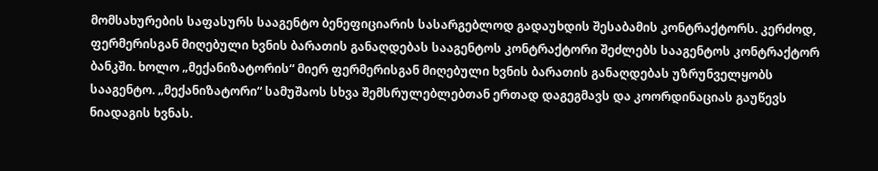მომსახურების საფასურს სააგენტო ბენეფიციარის სასარგებლოდ გადაუხდის შესაბამის კონტრაქტორს. კერძოდ, ფერმერისგან მიღებული ხვნის ბარათის განაღდებას სააგენტოს კონტრაქტორი შეძლებს სააგენტოს კონტრაქტორ ბანკში. ხოლო „მექანიზატორის“ მიერ ფერმერისგან მიღებული ხვნის ბარათის განაღდებას უზრუნველყობს სააგენტო. „მექანიზატორი“ სამუშაოს სხვა შემსრულებლებთან ერთად დაგეგმავს და კოორდინაციას გაუწევს ნიადაგის ხვნას.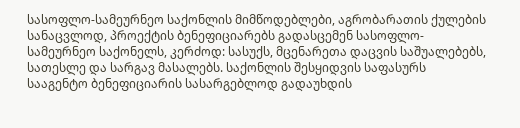სასოფლო-სამეურნეო საქონლის მიმწოდებლები, აგრობარათის ქულების სანაცვლოდ, პროექტის ბენეფიციარებს გადასცემენ სასოფლო-სამეურნეო საქონელს, კერძოდ: სასუქს, მცენარეთა დაცვის საშუალებებს, სათესლე და სარგავ მასალებს. საქონლის შესყიდვის საფასურს სააგენტო ბენეფიციარის სასარგებლოდ გადაუხდის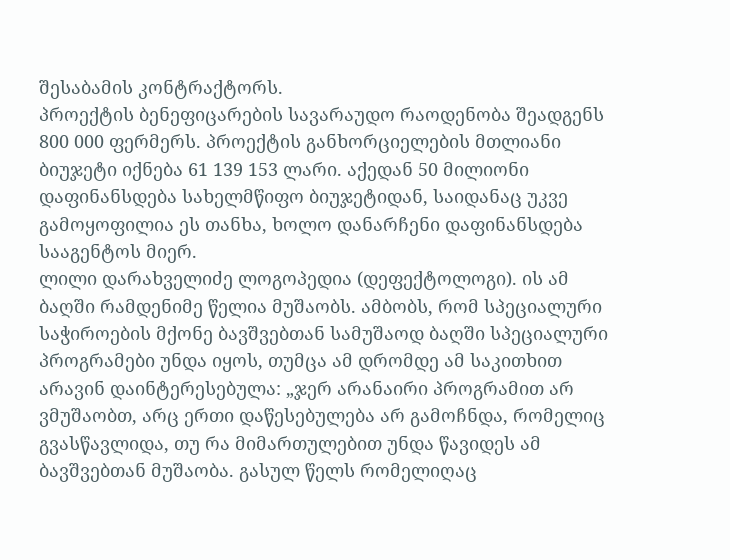შესაბამის კონტრაქტორს.
პროექტის ბენეფიცარების სავარაუდო რაოდენობა შეადგენს 800 000 ფერმერს. პროექტის განხორციელების მთლიანი ბიუჯეტი იქნება 61 139 153 ლარი. აქედან 50 მილიონი დაფინანსდება სახელმწიფო ბიუჯეტიდან, საიდანაც უკვე გამოყოფილია ეს თანხა, ხოლო დანარჩენი დაფინანსდება სააგენტოს მიერ.
ლილი დარახველიძე ლოგოპედია (დეფექტოლოგი). ის ამ ბაღში რამდენიმე წელია მუშაობს. ამბობს, რომ სპეციალური საჭიროების მქონე ბავშვებთან სამუშაოდ ბაღში სპეციალური პროგრამები უნდა იყოს, თუმცა ამ დრომდე ამ საკითხით არავინ დაინტერესებულა: „ჯერ არანაირი პროგრამით არ ვმუშაობთ, არც ერთი დაწესებულება არ გამოჩნდა, რომელიც გვასწავლიდა, თუ რა მიმართულებით უნდა წავიდეს ამ ბავშვებთან მუშაობა. გასულ წელს რომელიღაც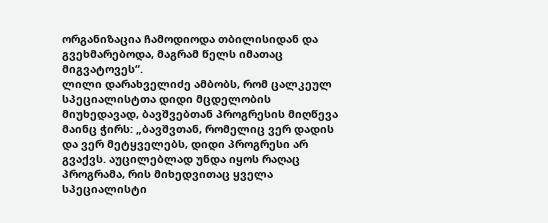ორგანიზაცია ჩამოდიოდა თბილისიდან და გვეხმარებოდა, მაგრამ წელს იმათაც მიგვატოვეს“.
ლილი დარახველიძე ამბობს, რომ ცალკეულ სპეციალისტთა დიდი მცდელობის მიუხედავად, ბავშვებთან პროგრესის მიღწევა მაინც ჭირს: „ბავშვთან, რომელიც ვერ დადის და ვერ მეტყველებს, დიდი პროგრესი არ გვაქვს. აუცილებლად უნდა იყოს რაღაც პროგრამა, რის მიხედვითაც ყველა სპეციალისტი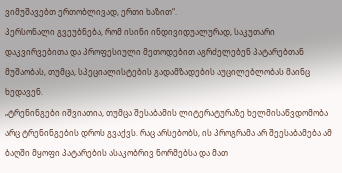ვიმუშავებთ ერთობლივად, ერთი ხაზით“.
პერსონალი გვეუბნება, რომ ისინი ინდივიდუალურად, საკუთარი დაკვირვებითა და პროფესიული მეთოდებით აგრძელებენ პატარებთან მუშაობას, თუმცა, სპეციალისტების გადამზადების აუცილებლობას მაინც ხედავენ.
„ტრენინგები იშვიათია, თუმცა შესაბამის ლიტერატურაზე ხელმისაწვდომობა არც ტრენინგების დროს გვაქვს. რაც არსებობს, ის პროგრამა არ შეესაბამება ამ ბაღში მყოფი პატარების ასაკობრივ ნორმებსა და მათ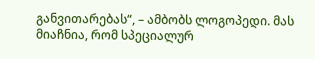განვითარებას“, – ამბობს ლოგოპედი. მას მიაჩნია, რომ სპეციალურ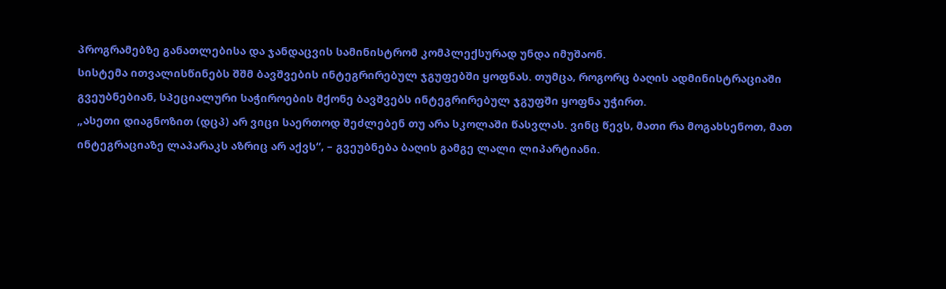პროგრამებზე განათლებისა და ჯანდაცვის სამინისტრომ კომპლექსურად უნდა იმუშაონ.
სისტემა ითვალისწინებს შშმ ბავშვების ინტეგრირებულ ჯგუფებში ყოფნას. თუმცა, როგორც ბაღის ადმინისტრაციაში გვეუბნებიან, სპეციალური საჭიროების მქონე ბავშვებს ინტეგრირებულ ჯგუფში ყოფნა უჭირთ.
„ასეთი დიაგნოზით (დცპ) არ ვიცი საერთოდ შეძლებენ თუ არა სკოლაში წასვლას. ვინც წევს, მათი რა მოგახსენოთ, მათ ინტეგრაციაზე ლაპარაკს აზრიც არ აქვს“, – გვეუბნება ბაღის გამგე ლალი ლიპარტიანი.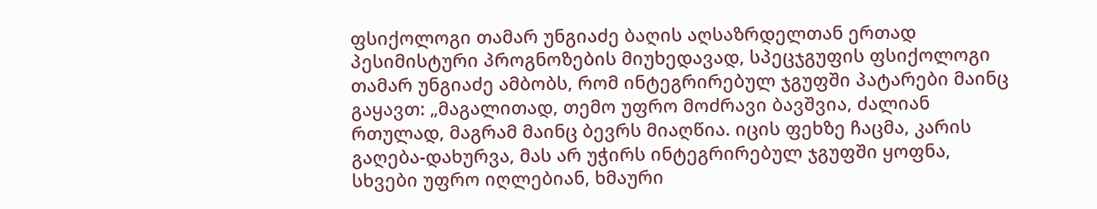ფსიქოლოგი თამარ უნგიაძე ბაღის აღსაზრდელთან ერთად
პესიმისტური პროგნოზების მიუხედავად, სპეცჯგუფის ფსიქოლოგი თამარ უნგიაძე ამბობს, რომ ინტეგრირებულ ჯგუფში პატარები მაინც გაყავთ: „მაგალითად, თემო უფრო მოძრავი ბავშვია, ძალიან რთულად, მაგრამ მაინც ბევრს მიაღწია. იცის ფეხზე ჩაცმა, კარის გაღება-დახურვა, მას არ უჭირს ინტეგრირებულ ჯგუფში ყოფნა, სხვები უფრო იღლებიან, ხმაური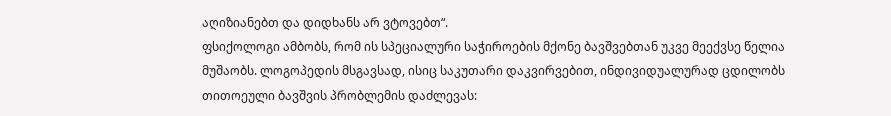აღიზიანებთ და დიდხანს არ ვტოვებთ“.
ფსიქოლოგი ამბობს, რომ ის სპეციალური საჭიროების მქონე ბავშვებთან უკვე მეექვსე წელია მუშაობს. ლოგოპედის მსგავსად, ისიც საკუთარი დაკვირვებით, ინდივიდუალურად ცდილობს თითოეული ბავშვის პრობლემის დაძლევას: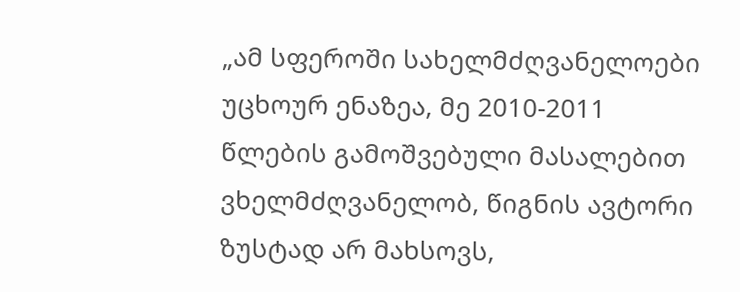„ამ სფეროში სახელმძღვანელოები უცხოურ ენაზეა, მე 2010-2011 წლების გამოშვებული მასალებით ვხელმძღვანელობ, წიგნის ავტორი ზუსტად არ მახსოვს,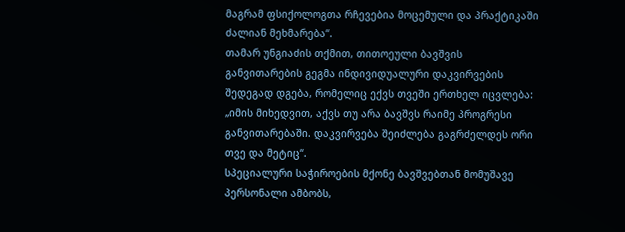მაგრამ ფსიქოლოგთა რჩევებია მოცემული და პრაქტიკაში ძალიან მეხმარება“.
თამარ უნგიაძის თქმით, თითოეული ბავშვის განვითარების გეგმა ინდივიდუალური დაკვირვების შედეგად დგება, რომელიც ექვს თვეში ერთხელ იცვლება: „იმის მიხედვით, აქვს თუ არა ბავშვს რაიმე პროგრესი განვითარებაში. დაკვირვება შეიძლება გაგრძელდეს ორი თვე და მეტიც“.
სპეციალური საჭიროების მქონე ბავშვებთან მომუშავე პერსონალი ამბობს,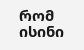რომ ისინი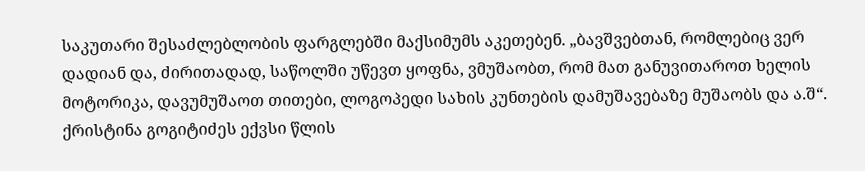საკუთარი შესაძლებლობის ფარგლებში მაქსიმუმს აკეთებენ. „ბავშვებთან, რომლებიც ვერ დადიან და, ძირითადად, საწოლში უწევთ ყოფნა, ვმუშაობთ, რომ მათ განუვითაროთ ხელის მოტორიკა, დავუმუშაოთ თითები, ლოგოპედი სახის კუნთების დამუშავებაზე მუშაობს და ა.შ“.
ქრისტინა გოგიტიძეს ექვსი წლის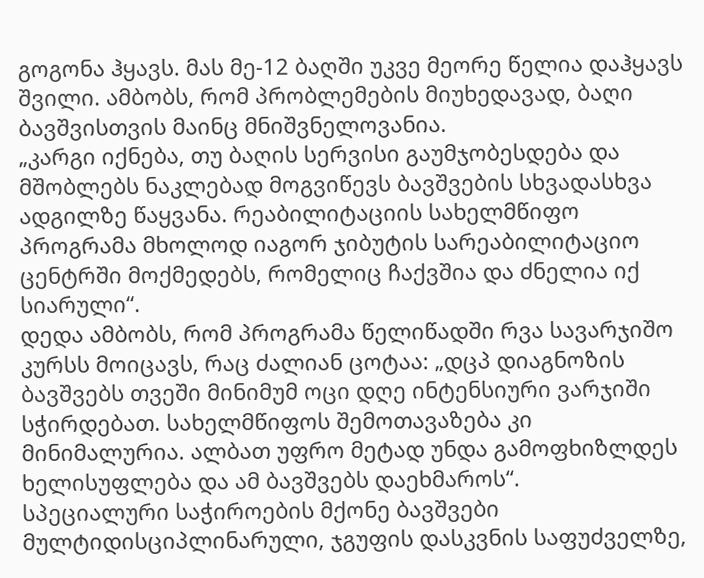გოგონა ჰყავს. მას მე-12 ბაღში უკვე მეორე წელია დაჰყავს შვილი. ამბობს, რომ პრობლემების მიუხედავად, ბაღი ბავშვისთვის მაინც მნიშვნელოვანია.
„კარგი იქნება, თუ ბაღის სერვისი გაუმჯობესდება და მშობლებს ნაკლებად მოგვიწევს ბავშვების სხვადასხვა ადგილზე წაყვანა. რეაბილიტაციის სახელმწიფო პროგრამა მხოლოდ იაგორ ჯიბუტის სარეაბილიტაციო ცენტრში მოქმედებს, რომელიც ჩაქვშია და ძნელია იქ სიარული“.
დედა ამბობს, რომ პროგრამა წელიწადში რვა სავარჯიშო კურსს მოიცავს, რაც ძალიან ცოტაა: „დცპ დიაგნოზის ბავშვებს თვეში მინიმუმ ოცი დღე ინტენსიური ვარჯიში სჭირდებათ. სახელმწიფოს შემოთავაზება კი მინიმალურია. ალბათ უფრო მეტად უნდა გამოფხიზლდეს ხელისუფლება და ამ ბავშვებს დაეხმაროს“.
სპეციალური საჭიროების მქონე ბავშვები მულტიდისციპლინარული, ჯგუფის დასკვნის საფუძველზე,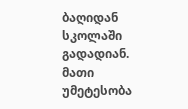ბაღიდან სკოლაში გადადიან. მათი უმეტესობა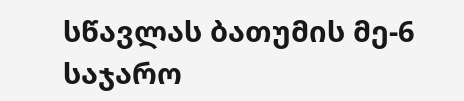სწავლას ბათუმის მე-6 საჯარო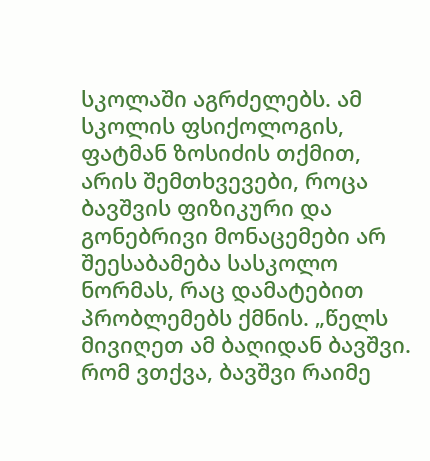სკოლაში აგრძელებს. ამ სკოლის ფსიქოლოგის, ფატმან ზოსიძის თქმით, არის შემთხვევები, როცა ბავშვის ფიზიკური და გონებრივი მონაცემები არ შეესაბამება სასკოლო ნორმას, რაც დამატებით პრობლემებს ქმნის. „წელს მივიღეთ ამ ბაღიდან ბავშვი. რომ ვთქვა, ბავშვი რაიმე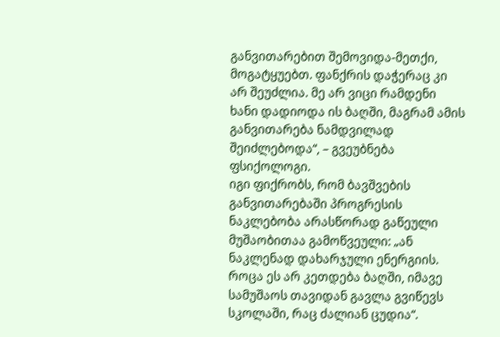განვითარებით შემოვიდა-მეთქი, მოგატყუებთ. ფანქრის დაჭერაც კი არ შეუძლია. მე არ ვიცი რამდენი ხანი დადიოდა ის ბაღში, მაგრამ ამის განვითარება ნამდვილად შეიძლებოდა“, – გვეუბნება ფსიქოლოგი.
იგი ფიქრობს, რომ ბავშვების განვითარებაში პროგრესის ნაკლებობა არასწორად გაწეული მუშაობითაა გამოწვეული: „ან ნაკლენად დახარჯული ენერგიის. როცა ეს არ კეთდება ბაღში, იმავე სამუშაოს თავიდან გავლა გვიწევს სკოლაში, რაც ძალიან ცუდია“.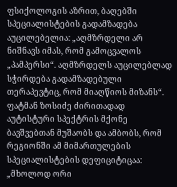ფსიქოლოგის აზრით, ბაღებში სპეციალისტების გადამზადება აუცილებელია: „აღმზრდელი არ ნიშნავს იმას, რომ გამოცვალოს „პამპერსი“. აღმზრდელს აუცილებლად სჭირდება გადამზადებული თერაპევტიც, რომ მიაღწიოს მიზანს“.
ფატმან ზოსიძე ძირითადად აუტისტური სპექტრის მქონე ბავშვებთან მუშაობს და ამბობს, რომ რეგიონში ამ მიმართულების სპეციალისტების დეფიციტიცაა: „მხოლოდ ორი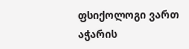ფსიქოლოგი ვართ აჭარის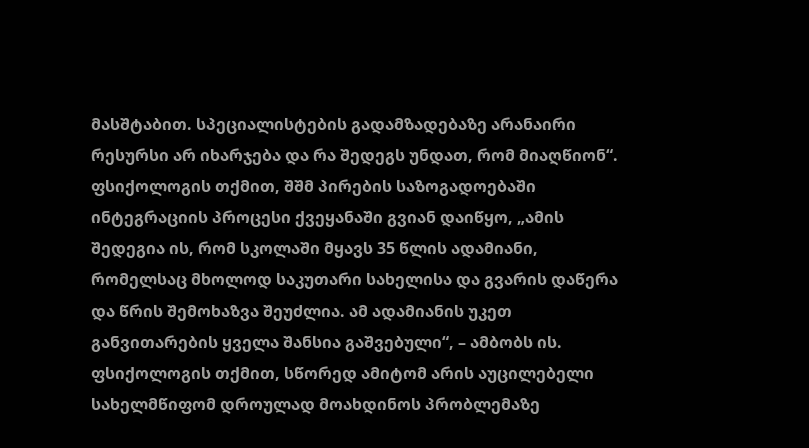მასშტაბით. სპეციალისტების გადამზადებაზე არანაირი რესურსი არ იხარჯება და რა შედეგს უნდათ, რომ მიაღწიონ“.
ფსიქოლოგის თქმით, შშმ პირების საზოგადოებაში ინტეგრაციის პროცესი ქვეყანაში გვიან დაიწყო, „ამის შედეგია ის, რომ სკოლაში მყავს 35 წლის ადამიანი, რომელსაც მხოლოდ საკუთარი სახელისა და გვარის დაწერა და წრის შემოხაზვა შეუძლია. ამ ადამიანის უკეთ განვითარების ყველა შანსია გაშვებული“, – ამბობს ის.
ფსიქოლოგის თქმით, სწორედ ამიტომ არის აუცილებელი სახელმწიფომ დროულად მოახდინოს პრობლემაზე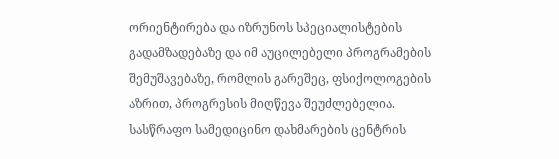ორიენტირება და იზრუნოს სპეციალისტების გადამზადებაზე და იმ აუცილებელი პროგრამების შემუშავებაზე, რომლის გარეშეც, ფსიქოლოგების აზრით, პროგრესის მიღწევა შეუძლებელია.
სასწრაფო სამედიცინო დახმარების ცენტრის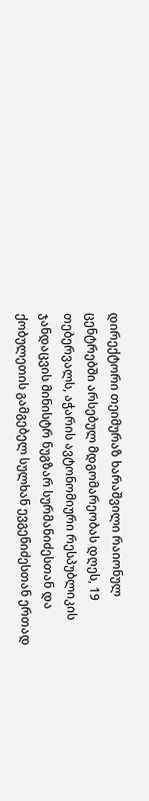დირექტორი თეიმურაზ ხარაშვილი რაიონულ ცენტრებში არსებულ მდგომარეობას დღეს, 19 თებერვალს, აჭარის ავტონომიური რესპუბლიკის ჯანდაცვის მინისტრ ნუგზარ სურმანიძესთან და ქობულეთის გამგებელ სულხან ევგენიძესთან ერთად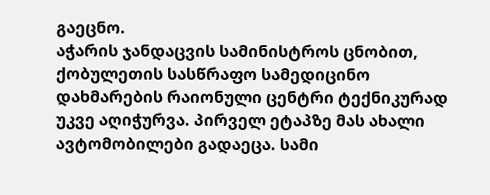გაეცნო.
აჭარის ჯანდაცვის სამინისტროს ცნობით, ქობულეთის სასწრაფო სამედიცინო დახმარების რაიონული ცენტრი ტექნიკურად უკვე აღიჭურვა. პირველ ეტაპზე მას ახალი ავტომობილები გადაეცა. სამი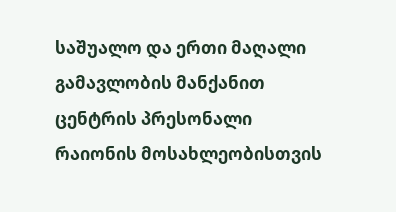საშუალო და ერთი მაღალი გამავლობის მანქანით ცენტრის პრესონალი რაიონის მოსახლეობისთვის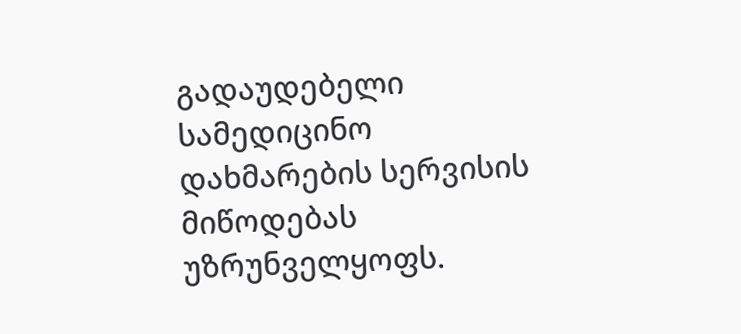გადაუდებელი სამედიცინო დახმარების სერვისის მიწოდებას უზრუნველყოფს.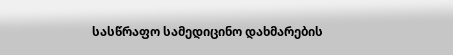სასწრაფო სამედიცინო დახმარების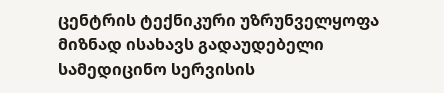ცენტრის ტექნიკური უზრუნველყოფა მიზნად ისახავს გადაუდებელი სამედიცინო სერვისის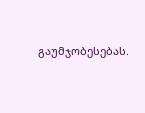გაუმჯობესებას.